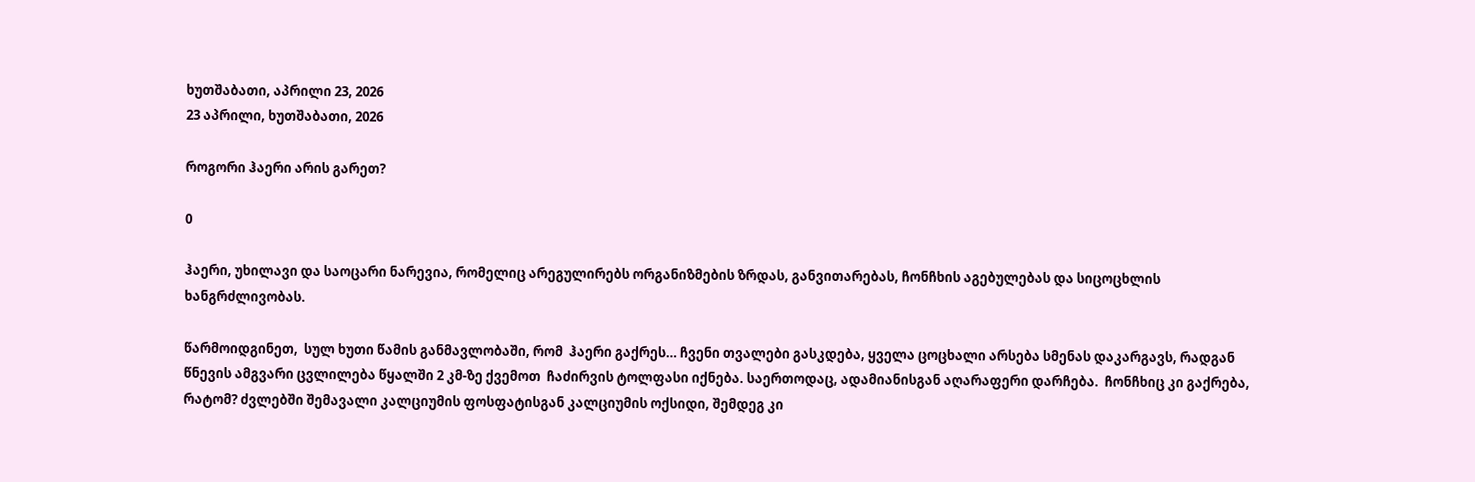ხუთშაბათი, აპრილი 23, 2026
23 აპრილი, ხუთშაბათი, 2026

როგორი ჰაერი არის გარეთ?

0

ჰაერი, უხილავი და საოცარი ნარევია, რომელიც არეგულირებს ორგანიზმების ზრდას, განვითარებას, ჩონჩხის აგებულებას და სიცოცხლის ხანგრძლივობას.

წარმოიდგინეთ,  სულ ხუთი წამის განმავლობაში, რომ  ჰაერი გაქრეს… ჩვენი თვალები გასკდება, ყველა ცოცხალი არსება სმენას დაკარგავს, რადგან წნევის ამგვარი ცვლილება წყალში 2 კმ-ზე ქვემოთ  ჩაძირვის ტოლფასი იქნება. საერთოდაც, ადამიანისგან აღარაფერი დარჩება.  ჩონჩხიც კი გაქრება, რატომ? ძვლებში შემავალი კალციუმის ფოსფატისგან კალციუმის ოქსიდი, შემდეგ კი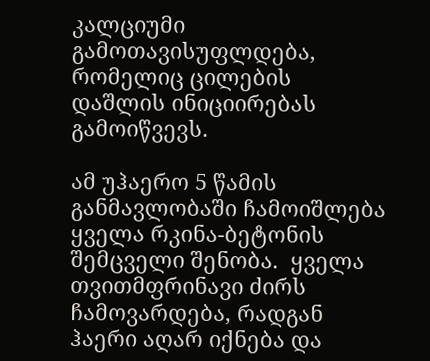კალციუმი გამოთავისუფლდება, რომელიც ცილების დაშლის ინიციირებას გამოიწვევს.

ამ უჰაერო 5 წამის განმავლობაში ჩამოიშლება ყველა რკინა-ბეტონის შემცველი შენობა.  ყველა თვითმფრინავი ძირს ჩამოვარდება, რადგან ჰაერი აღარ იქნება და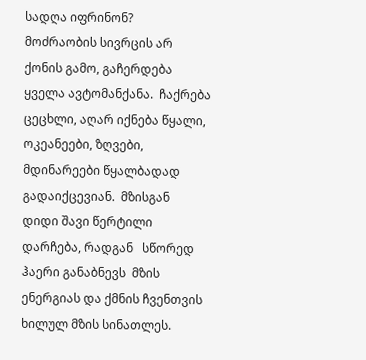სადღა იფრინონ?    მოძრაობის სივრცის არ ქონის გამო, გაჩერდება ყველა ავტომანქანა.  ჩაქრება  ცეცხლი, აღარ იქნება წყალი,  ოკეანეები, ზღვები, მდინარეები წყალბადად გადაიქცევიან.  მზისგან  დიდი შავი წერტილი დარჩება, რადგან   სწორედ ჰაერი განაბნევს  მზის ენერგიას და ქმნის ჩვენთვის ხილულ მზის სინათლეს.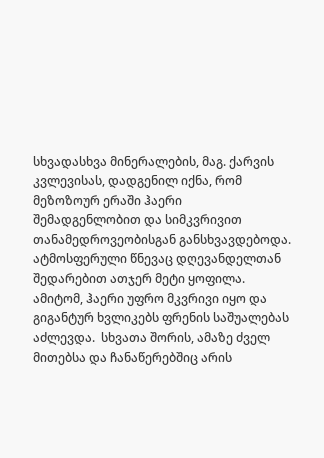სხვადასხვა მინერალების, მაგ. ქარვის კვლევისას, დადგენილ იქნა, რომ მეზოზოურ ერაში ჰაერი შემადგენლობით და სიმკვრივით  თანამედროვეობისგან განსხვავდებოდა. ატმოსფერული წნევაც დღევანდელთან შედარებით ათჯერ მეტი ყოფილა.  ამიტომ, ჰაერი უფრო მკვრივი იყო და გიგანტურ ხვლიკებს ფრენის საშუალებას აძლევდა.  სხვათა შორის, ამაზე ძველ მითებსა და ჩანაწერებშიც არის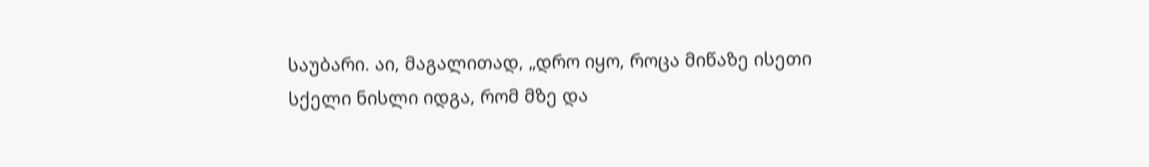საუბარი. აი, მაგალითად, „დრო იყო, როცა მიწაზე ისეთი სქელი ნისლი იდგა, რომ მზე და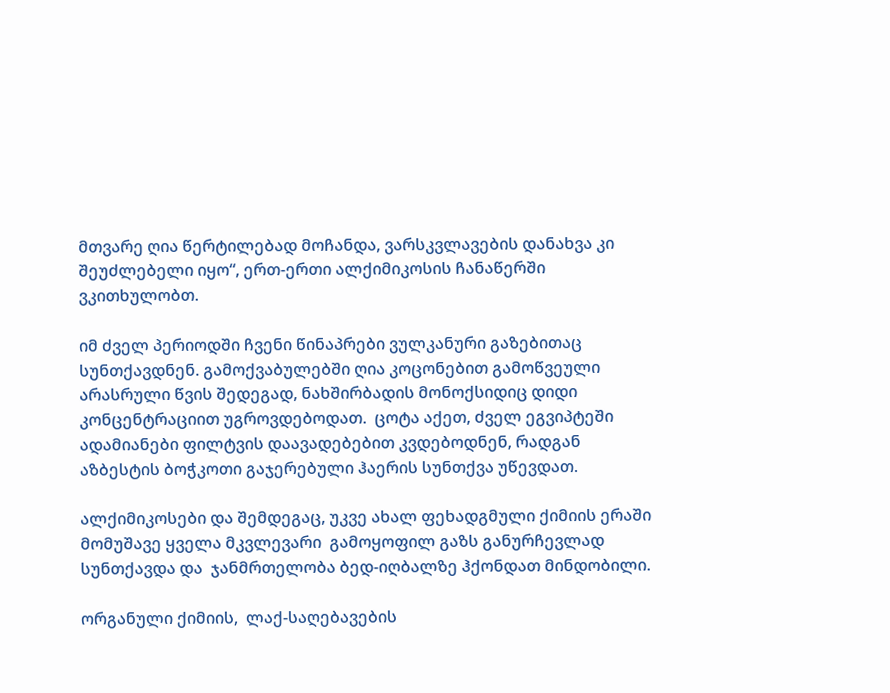მთვარე ღია წერტილებად მოჩანდა, ვარსკვლავების დანახვა კი შეუძლებელი იყო“, ერთ-ერთი ალქიმიკოსის ჩანაწერში ვკითხულობთ.

იმ ძველ პერიოდში ჩვენი წინაპრები ვულკანური გაზებითაც სუნთქავდნენ. გამოქვაბულებში ღია კოცონებით გამოწვეული არასრული წვის შედეგად, ნახშირბადის მონოქსიდიც დიდი კონცენტრაციით უგროვდებოდათ.  ცოტა აქეთ, ძველ ეგვიპტეში ადამიანები ფილტვის დაავადებებით კვდებოდნენ, რადგან აზბესტის ბოჭკოთი გაჯერებული ჰაერის სუნთქვა უწევდათ.

ალქიმიკოსები და შემდეგაც, უკვე ახალ ფეხადგმული ქიმიის ერაში მომუშავე ყველა მკვლევარი  გამოყოფილ გაზს განურჩევლად სუნთქავდა და  ჯანმრთელობა ბედ-იღბალზე ჰქონდათ მინდობილი.

ორგანული ქიმიის,  ლაქ-საღებავების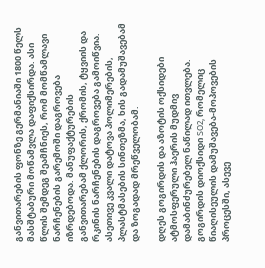განვითარების ფონზე გერმანიაში 1800 წელს მასშტაბური მოწამვლა დაფიქსირდა. ასი წლის შემდეგ შეამჩნიეს, რომ მომწამლავი ნარჩენების გარემოში დაგროვება იზრდებოდა. მანუფაქტურების განვითარებამ ქლორის, ქრომის, ტყვიის და რკინის ნარჩენების დაგროვება გამოიწვია. ასეთივე კვალი დატოვა პოლიმერების, პლასტმასების სინთეზმა, ხის გადამუშავებამ და ზოგადად მრეწველობამ.

დღეს გოგირდის და აზოტის ოქსიდები ატმოსფერული ჰაერის მუდმივ დამაბინძურებელ ნაწილად ითვლება. გოგირდის დიოქსიდი SO2, რომელიც წიაღისეულის დამუშავება-მოპოვების პროცესში, ასევე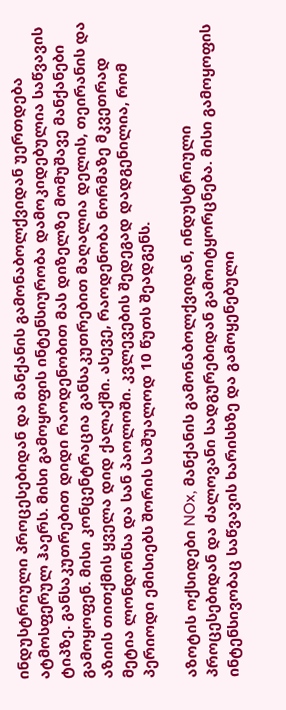ინდუსტრიული პროცესებიდან და მანქანის გამონაბოლქვიდან უერთდება ატმოსფერულ ჰაერს. მისი გამოყოფის ინტენსიურობა დამოკიდებულია საწვავის ტიპზე. განსაკუთრებით დიდი რაოდენობით მას დიზელზე მომუშავე მანქანები გამოყოფენ. მისი კონცენტრაცია განსაკუთრებით მაღალია დელის, თეირანის და აზიის თითქმის ყველა დიდ ქალაქში. ასევე, რაოდენობა ნორმაზე მკვეთრად მეტია ლონდონსა და სან პაოლოში. კვლევების შედეგად დადგენილია, რომ პერიოდი ემისიებს შორის საშუალოდ 10 წუთს შეადგენს.

აზოტის ოქსიდები NOx, მანქანის გამონაბოლქვიდან, ინდუსტრიული პროცესებიდან და ძალოვანი სადგურებიდან გამოიტყორცნება. მისი გამოყოფის ინტენსივობაც საწვავის ხარისხზე და გამოყენებული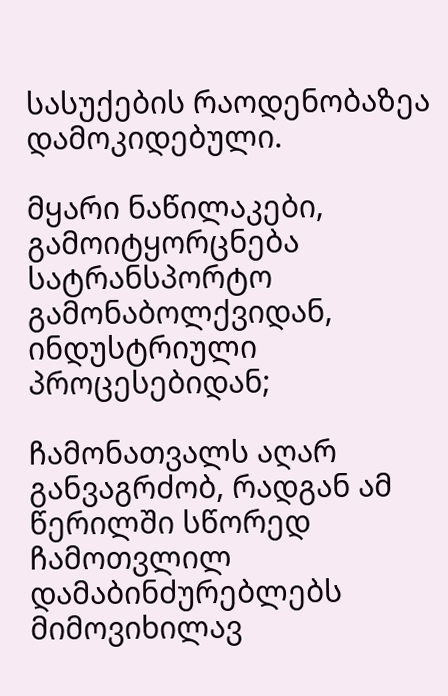სასუქების რაოდენობაზეა დამოკიდებული.

მყარი ნაწილაკები, გამოიტყორცნება სატრანსპორტო გამონაბოლქვიდან, ინდუსტრიული პროცესებიდან;

ჩამონათვალს აღარ განვაგრძობ, რადგან ამ წერილში სწორედ ჩამოთვლილ დამაბინძურებლებს მიმოვიხილავ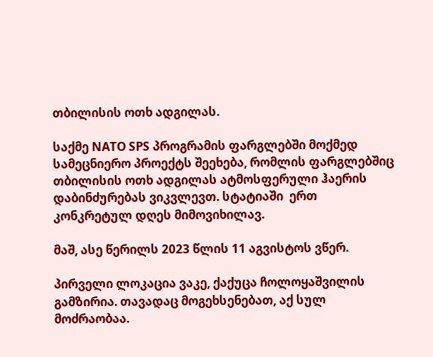თბილისის ოთხ ადგილას.

საქმე NATO SPS პროგრამის ფარგლებში მოქმედ სამეცნიერო პროექტს შეეხება, რომლის ფარგლებშიც თბილისის ოთხ ადგილას ატმოსფერული ჰაერის დაბინძურებას ვიკვლევთ. სტატიაში  ერთ კონკრეტულ დღეს მიმოვიხილავ.

მაშ, ასე წერილს 2023 წლის 11 აგვისტოს ვწერ.

პირველი ლოკაცია ვაკე, ქაქუცა ჩოლოყაშვილის გამზირია. თავადაც მოგეხსენებათ, აქ სულ მოძრაობაა.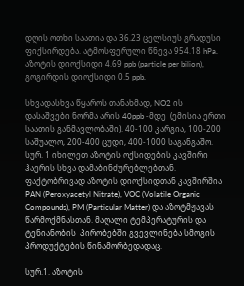დღის ოთხი საათია და 36.23 ცელსიუს გრადუსი ფიქსირდება. ატმოსფერული წნევა 954.18 hPa. აზოტის დიოქსიდი 4.69 ppb (particle per bilion), გოგირდის დიოქსიდი 0.5 ppb.

სხვადასხვა წყაროს თანახმად, NO2 ის დასაშვები ნორმა არის 40ppb -მდე  (ემისია ერთი საათის განმავლობაში). 40-100 კარგია, 100-200 საშუალო, 200-400 ცუდი, 400-1000 საგანგაშო.  სურ. 1 იხილეთ აზოტის ოქსიდების კავშირი ჰაერის სხვა დამაბინძურებლებთან. ფაქტობრივად აზოტის დიოქსიდთან კავშირშია PAN (Peroxyacetyl Nitrate), VOC (Volatile Organic Compounds), PM (Particular Matter) და აზოტმჟავას წარმოქმნასთან. მაღალი ტემპერატურის და ტენიანობის  პირობებში გვევლინება სმოგის პროდუქტების წინამორბედადაც.

სურ.1. აზოტის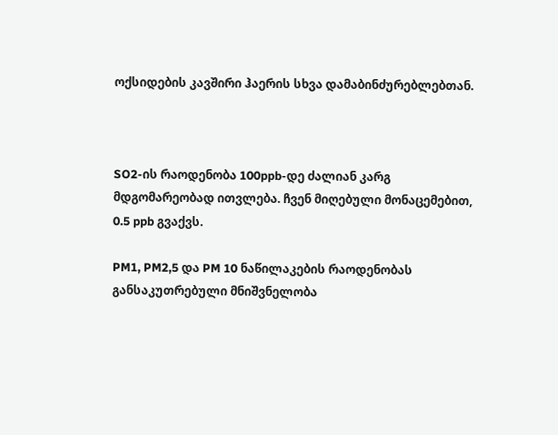ოქსიდების კავშირი ჰაერის სხვა დამაბინძურებლებთან.



SO2-ის რაოდენობა 100ppb-დე ძალიან კარგ მდგომარეობად ითვლება. ჩვენ მიღებული მონაცემებით, 0.5 ppb გვაქვს.

PM1, PM2,5 და PM 10 ნაწილაკების რაოდენობას განსაკუთრებული მნიშვნელობა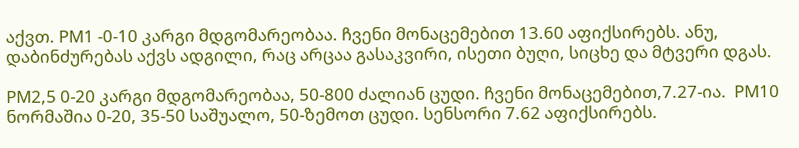აქვთ. PM1 -0-10 კარგი მდგომარეობაა. ჩვენი მონაცემებით 13.60 აფიქსირებს. ანუ, დაბინძურებას აქვს ადგილი, რაც არცაა გასაკვირი, ისეთი ბუღი, სიცხე და მტვერი დგას.

PM2,5 0-20 კარგი მდგომარეობაა, 50-800 ძალიან ცუდი. ჩვენი მონაცემებით,7.27-ია.  PM10 ნორმაშია 0-20, 35-50 საშუალო, 50-ზემოთ ცუდი. სენსორი 7.62 აფიქსირებს.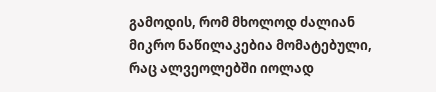გამოდის, რომ მხოლოდ ძალიან მიკრო ნაწილაკებია მომატებული, რაც ალვეოლებში იოლად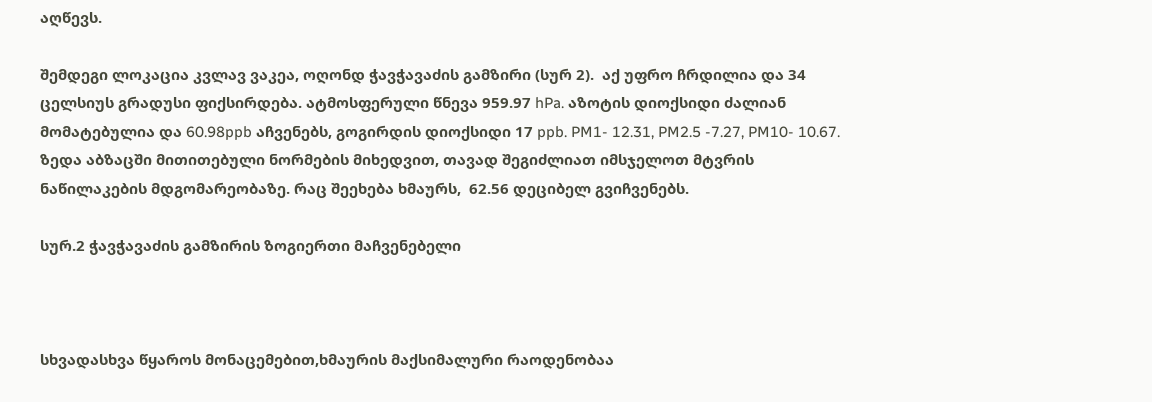აღწევს.

შემდეგი ლოკაცია კვლავ ვაკეა, ოღონდ ჭავჭავაძის გამზირი (სურ 2).  აქ უფრო ჩრდილია და 34 ცელსიუს გრადუსი ფიქსირდება. ატმოსფერული წნევა 959.97 hPa. აზოტის დიოქსიდი ძალიან მომატებულია და 60.98ppb აჩვენებს, გოგირდის დიოქსიდი 17 ppb. PM1- 12.31, PM2.5 -7.27, PM10- 10.67. ზედა აბზაცში მითითებული ნორმების მიხედვით, თავად შეგიძლიათ იმსჯელოთ მტვრის ნაწილაკების მდგომარეობაზე. რაც შეეხება ხმაურს,  62.56 დეციბელ გვიჩვენებს.

სურ.2 ჭავჭავაძის გამზირის ზოგიერთი მაჩვენებელი



სხვადასხვა წყაროს მონაცემებით,ხმაურის მაქსიმალური რაოდენობაა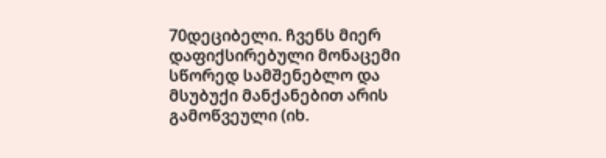70დეციბელი. ჩვენს მიერ დაფიქსირებული მონაცემი სწორედ სამშენებლო და მსუბუქი მანქანებით არის გამოწვეული (იხ.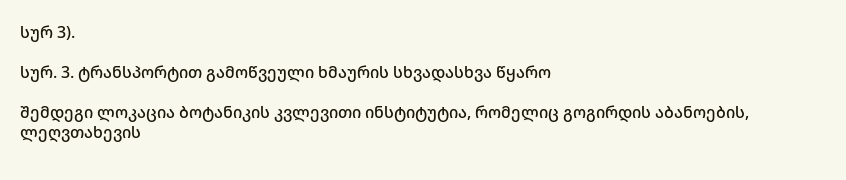სურ 3).

სურ. 3. ტრანსპორტით გამოწვეული ხმაურის სხვადასხვა წყარო

შემდეგი ლოკაცია ბოტანიკის კვლევითი ინსტიტუტია, რომელიც გოგირდის აბანოების, ლეღვთახევის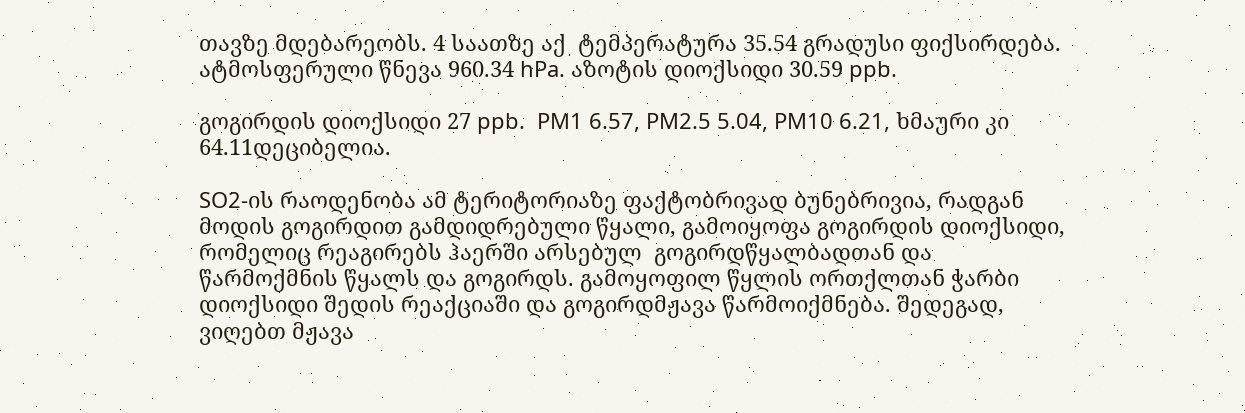თავზე მდებარეობს. 4 საათზე აქ  ტემპერატურა 35.54 გრადუსი ფიქსირდება. ატმოსფერული წნევა 960.34 hPa. აზოტის დიოქსიდი 30.59 ppb.

გოგირდის დიოქსიდი 27 ppb.  PM1 6.57, PM2.5 5.04, PM10 6.21, ხმაური კი 64.11დეციბელია.

SO2-ის რაოდენობა ამ ტერიტორიაზე ფაქტობრივად ბუნებრივია, რადგან მოდის გოგირდით გამდიდრებული წყალი, გამოიყოფა გოგირდის დიოქსიდი, რომელიც რეაგირებს ჰაერში არსებულ  გოგირდწყალბადთან და წარმოქმნის წყალს და გოგირდს. გამოყოფილ წყლის ორთქლთან ჭარბი დიოქსიდი შედის რეაქციაში და გოგირდმჟავა წარმოიქმნება. შედეგად, ვიღებთ მჟავა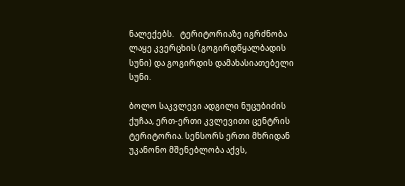ნალექებს.   ტერიტორიაზე იგრძნობა ლაყე კვერცხის (გოგირდწყალბადის სუნი) და გოგირდის დამახასიათებელი სუნი.

ბოლო საკვლევი ადგილი ნუცუბიძის ქუჩაა, ერთ-ერთი კვლევითი ცენტრის ტერიტორია. სენსორს ერთი მხრიდან უკანონო მშენებლობა აქვს,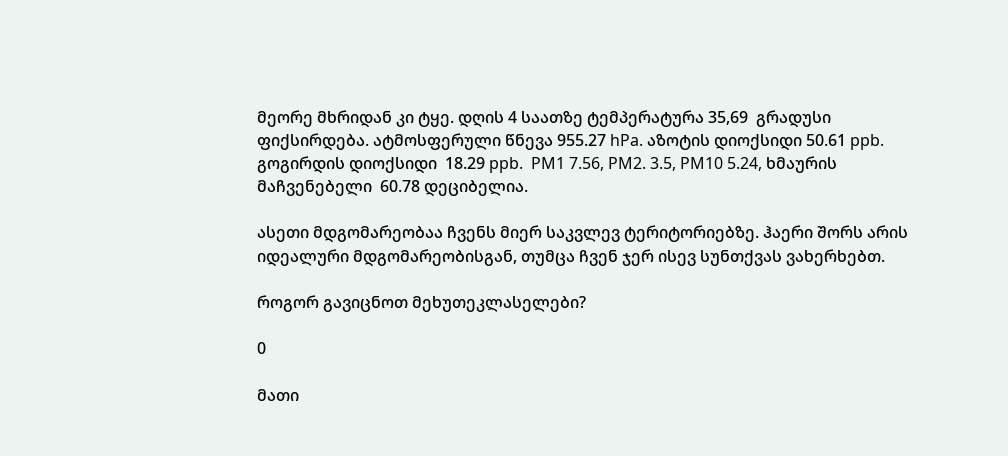მეორე მხრიდან კი ტყე. დღის 4 საათზე ტემპერატურა 35,69  გრადუსი ფიქსირდება. ატმოსფერული წნევა 955.27 hPa. აზოტის დიოქსიდი 50.61 ppb. გოგირდის დიოქსიდი  18.29 ppb.  PM1 7.56, PM2. 3.5, PM10 5.24, ხმაურის მაჩვენებელი  60.78 დეციბელია.

ასეთი მდგომარეობაა ჩვენს მიერ საკვლევ ტერიტორიებზე. ჰაერი შორს არის იდეალური მდგომარეობისგან, თუმცა ჩვენ ჯერ ისევ სუნთქვას ვახერხებთ.

როგორ გავიცნოთ მეხუთეკლასელები?

0

მათი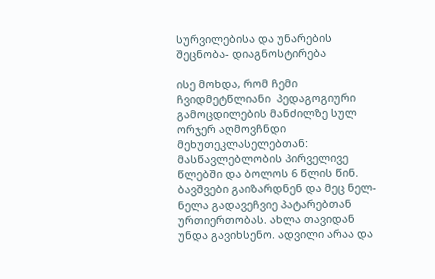სურვილებისა და უნარების შეცნობა- დიაგნოსტირება

ისე მოხდა, რომ ჩემი ჩვიდმეტწლიანი  პედაგოგიური გამოცდილების მანძილზე სულ ორჯერ აღმოვჩნდი მეხუთეკლასელებთან: მასწავლებლობის პირველივე წლებში და ბოლოს 6 წლის წინ. ბავშვები გაიზარდნენ და მეც ნელ-ნელა გადავეჩვიე პატარებთან ურთიერთობას. ახლა თავიდან უნდა გავიხსენო. ადვილი არაა და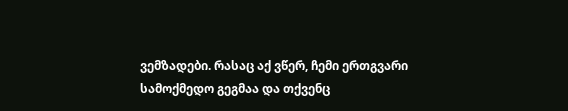ვემზადები. რასაც აქ ვწერ, ჩემი ერთგვარი სამოქმედო გეგმაა და თქვენც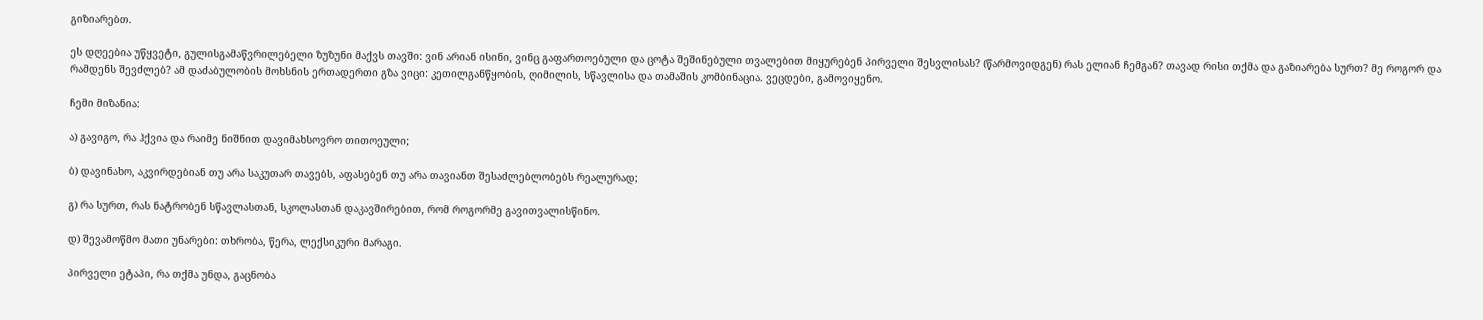გიზიარებთ.

ეს დღეებია უწყვეტი, გულისგამაწვრილებელი ზუზუნი მაქვს თავში: ვინ არიან ისინი, ვინც გაფართოებული და ცოტა შეშინებული თვალებით მიყურებენ პირველი შესვლისას? (წარმოვიდგენ) რას ელიან ჩემგან? თავად რისი თქმა და გაზიარება სურთ? მე როგორ და რამდენს შევძლებ? ამ დაძაბულობის მოხსნის ერთადერთი გზა ვიცი: კეთილგანწყობის, ღიმილის, სწავლისა და თამაშის კომბინაცია. ვეცდები, გამოვიყენო.

ჩემი მიზანია:

ა) გავიგო, რა ჰქვია და რაიმე ნიშნით დავიმახსოვრო თითოეული;

ბ) დავინახო, აკვირდებიან თუ არა საკუთარ თავებს, აფასებენ თუ არა თავიანთ შესაძლებლობებს რეალურად;

გ) რა სურთ, რას ნატრობენ სწავლასთან, სკოლასთან დაკავშირებით, რომ როგორმე გავითვალისწინო.

დ) შევამოწმო მათი უნარები: თხრობა, წერა, ლექსიკური მარაგი.

პირველი ეტაპი, რა თქმა უნდა, გაცნობა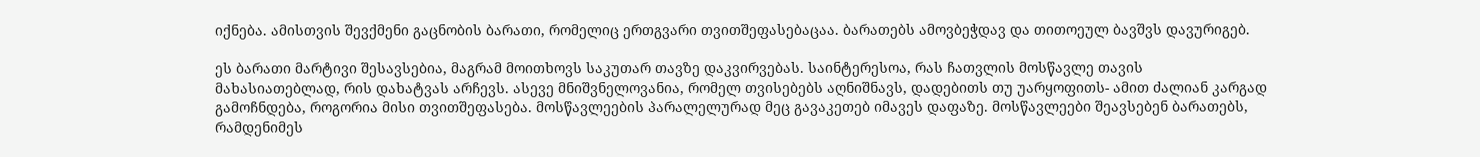იქნება. ამისთვის შევქმენი გაცნობის ბარათი, რომელიც ერთგვარი თვითშეფასებაცაა. ბარათებს ამოვბეჭდავ და თითოეულ ბავშვს დავურიგებ.

ეს ბარათი მარტივი შესავსებია, მაგრამ მოითხოვს საკუთარ თავზე დაკვირვებას. საინტერესოა, რას ჩათვლის მოსწავლე თავის მახასიათებლად, რის დახატვას არჩევს. ასევე მნიშვნელოვანია, რომელ თვისებებს აღნიშნავს, დადებითს თუ უარყოფითს- ამით ძალიან კარგად გამოჩნდება, როგორია მისი თვითშეფასება. მოსწავლეების პარალელურად მეც გავაკეთებ იმავეს დაფაზე. მოსწავლეები შეავსებენ ბარათებს, რამდენიმეს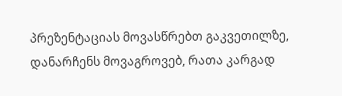პრეზენტაციას მოვასწრებთ გაკვეთილზე, დანარჩენს მოვაგროვებ, რათა კარგად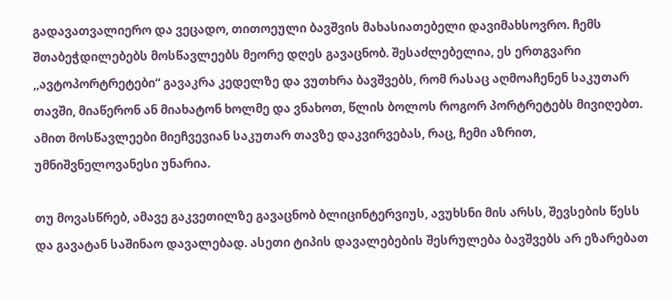გადავათვალიერო და ვეცადო, თითოეული ბავშვის მახასიათებელი დავიმახსოვრო. ჩემს შთაბეჭდილებებს მოსწავლეებს მეორე დღეს გავაცნობ. შესაძლებელია, ეს ერთგვარი ,,ავტოპორტრეტები“ გავაკრა კედელზე და ვუთხრა ბავშვებს, რომ რასაც აღმოაჩენენ საკუთარ თავში, მიაწერონ ან მიახატონ ხოლმე და ვნახოთ, წლის ბოლოს როგორ პორტრეტებს მივიღებთ. ამით მოსწავლეები მიეჩვევიან საკუთარ თავზე დაკვირვებას, რაც, ჩემი აზრით, უმნიშვნელოვანესი უნარია.

თუ მოვასწრებ, ამავე გაკვეთილზე გავაცნობ ბლიცინტერვიუს, ავუხსნი მის არსს, შევსების წესს და გავატან საშინაო დავალებად. ასეთი ტიპის დავალებების შესრულება ბავშვებს არ ეზარებათ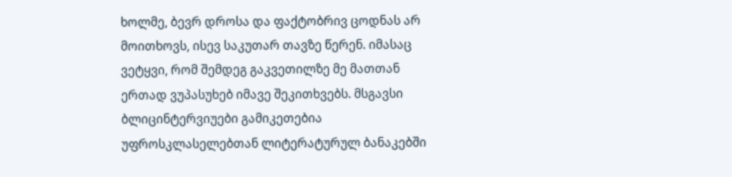ხოლმე, ბევრ დროსა და ფაქტობრივ ცოდნას არ მოითხოვს, ისევ საკუთარ თავზე წერენ. იმასაც ვეტყვი, რომ შემდეგ გაკვეთილზე მე მათთან ერთად ვუპასუხებ იმავე შეკითხვებს. მსგავსი ბლიცინტერვიუები გამიკეთებია უფროსკლასელებთან ლიტერატურულ ბანაკებში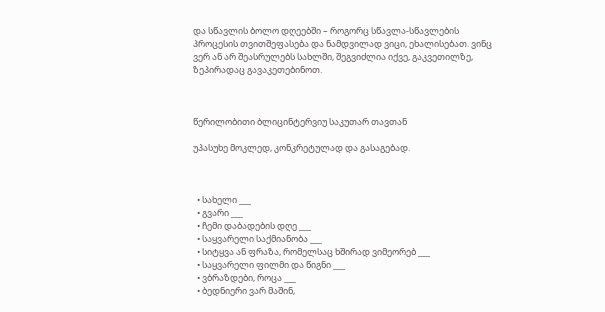და სწავლის ბოლო დღეებში – როგორც სწავლა-სწავლების პროცესის თვითშეფასება და ნამდვილად ვიცი, ეხალისებათ. ვინც ვერ ან არ შეასრულებს სახლში, შეგვიძლია იქვე, გაკვეთილზე, ზეპირადაც გავაკეთებინოთ.



წერილობითი ბლიცინტერვიუ საკუთარ თავთან

უპასუხე მოკლედ, კონკრეტულად და გასაგებად.



  • სახელი ___
  • გვარი ___
  • ჩემი დაბადების დღე ___
  • საყვარელი საქმიანობა ___
  • სიტყვა ან ფრაზა, რომელსაც ხშირად ვიმეორებ ___
  • საყვარელი ფილმი და წიგნი ___
  • ვბრაზდები, როცა ___
  • ბედნიერი ვარ მაშინ,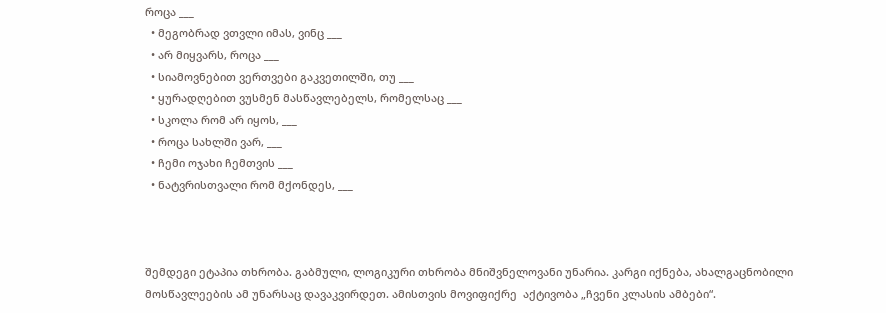როცა ___
  • მეგობრად ვთვლი იმას, ვინც ___
  • არ მიყვარს, როცა ___
  • სიამოვნებით ვერთვები გაკვეთილში, თუ ___
  • ყურადღებით ვუსმენ მასწავლებელს, რომელსაც ___
  • სკოლა რომ არ იყოს, ___
  • როცა სახლში ვარ, ___
  • ჩემი ოჯახი ჩემთვის ___
  • ნატვრისთვალი რომ მქონდეს, ___



შემდეგი ეტაპია თხრობა. გაბმული, ლოგიკური თხრობა მნიშვნელოვანი უნარია. კარგი იქნება, ახალგაცნობილი მოსწავლეების ამ უნარსაც დავაკვირდეთ. ამისთვის მოვიფიქრე  აქტივობა „ჩვენი კლასის ამბები“.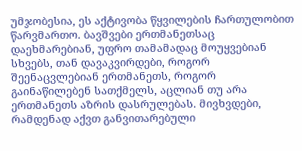უმჯობესია, ეს აქტივობა წყვილების ჩართულობით წარვმართო. ბავშვები ერთმანეთსაც დაეხმარებიან, უფრო თამამადაც მოუყვებიან სხვებს, თან დავაკვირდები, როგორ შეენაცვლებიან ერთმანეთს, როგორ გაინაწილებენ სათქმელს, აცლიან თუ არა ერთმანეთს აზრის დასრულებას. მივხვდები, რამდენად აქვთ განვითარებული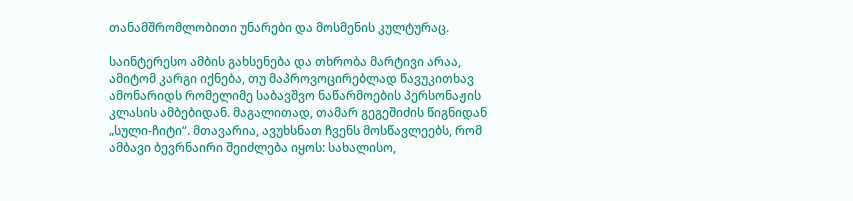თანამშრომლობითი უნარები და მოსმენის კულტურაც.

საინტერესო ამბის გახსენება და თხრობა მარტივი არაა, ამიტომ კარგი იქნება, თუ მაპროვოცირებლად წავუკითხავ ამონარიდს რომელიმე საბავშვო ნაწარმოების პერსონაჟის კლასის ამბებიდან. მაგალითად, თამარ გეგეშიძის წიგნიდან „სული-ჩიტი“. მთავარია, ავუხსნათ ჩვენს მოსწავლეებს, რომ ამბავი ბევრნაირი შეიძლება იყოს: სახალისო,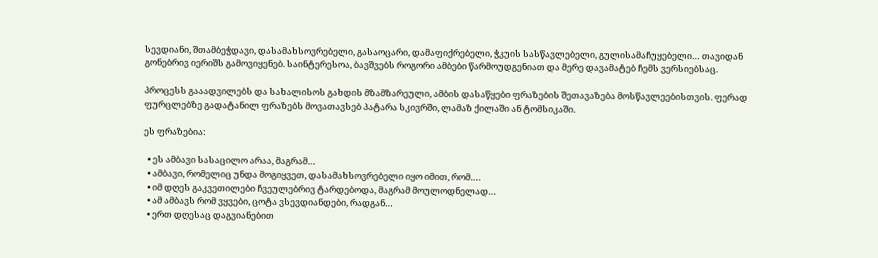სევდიანი, შთამბეჭდავი, დასამახსოვრებელი, გასაოცარი, დამაფიქრებელი, ჭკუის სასწავლებელი, გულისამაჩუყებელი… თავიდან გონებრივ იერიშს გამოვიყენებ. საინტერესოა, ბავშვებს როგორი ამბები წარმოუდგენიათ და მერე დავამატებ ჩემს ვერსიებსაც.

პროცესს გააადვილებს და სახალისოს გახდის მზამზარეული, ამბის დასაწყები ფრაზების შეთავაზება მოსწავლეებისთვის. ფერად ფურცლებზე გადატანილ ფრაზებს მოვათავსებ პატარა სკივრში, ლამაზ ქილაში ან ტომსიკაში.

ეს ფრაზებია:

  • ეს ამბავი სასაცილო არაა, მაგრამ…
  • ამბავი, რომელიც უნდა მოგიყვეთ, დასამახსოვრებელი იყო იმით, რომ….
  • იმ დღეს გაკვეთილები ჩვეულებრივ ტარდებოდა, მაგრამ მოულოდნელად…
  • ამ ამბავს რომ ვყვები, ცოტა ვსევდიანდები, რადგან…
  • ერთ დღესაც დაგვიანებით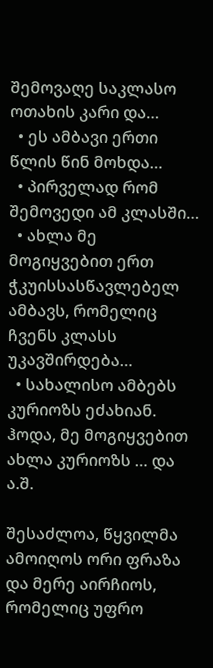შემოვაღე საკლასო ოთახის კარი და…
  • ეს ამბავი ერთი წლის წინ მოხდა…
  • პირველად რომ შემოვედი ამ კლასში…
  • ახლა მე მოგიყვებით ერთ ჭკუისსასწავლებელ ამბავს, რომელიც ჩვენს კლასს უკავშირდება…
  • სახალისო ამბებს კურიოზს ეძახიან. ჰოდა, მე მოგიყვებით ახლა კურიოზს … და ა.შ.

შესაძლოა, წყვილმა ამოიღოს ორი ფრაზა და მერე აირჩიოს, რომელიც უფრო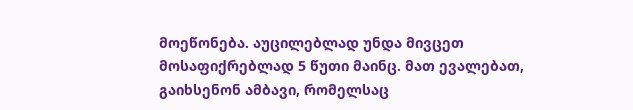მოეწონება. აუცილებლად უნდა მივცეთ მოსაფიქრებლად 5 წუთი მაინც. მათ ევალებათ, გაიხსენონ ამბავი, რომელსაც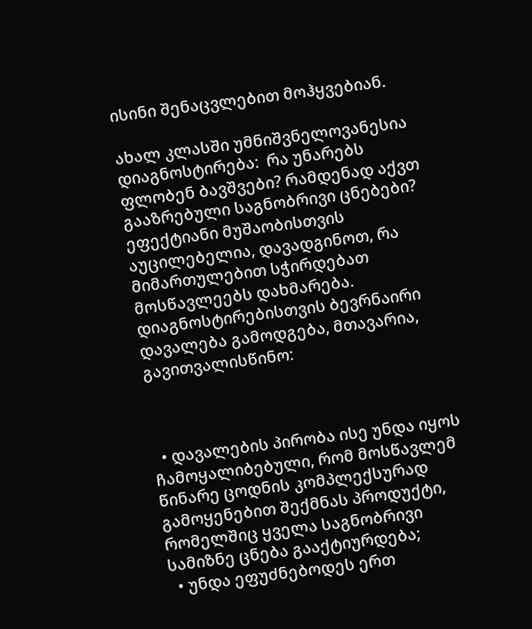ისინი შენაცვლებით მოჰყვებიან.

ახალ კლასში უმნიშვნელოვანესია დიაგნოსტირება:  რა უნარებს ფლობენ ბავშვები? რამდენად აქვთ გააზრებული საგნობრივი ცნებები? ეფექტიანი მუშაობისთვის აუცილებელია, დავადგინოთ, რა მიმართულებით სჭირდებათ მოსწავლეებს დახმარება. დიაგნოსტირებისთვის ბევრნაირი დავალება გამოდგება, მთავარია, გავითვალისწინო:



  • დავალების პირობა ისე უნდა იყოს ჩამოყალიბებული, რომ მოსწავლემ წინარე ცოდნის კომპლექსურად გამოყენებით შექმნას პროდუქტი, რომელშიც ყველა საგნობრივი სამიზნე ცნება გააქტიურდება;
  • უნდა ეფუძნებოდეს ერთ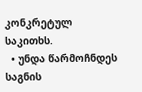კონკრეტულ საკითხს.
  • უნდა წარმოჩნდეს საგნის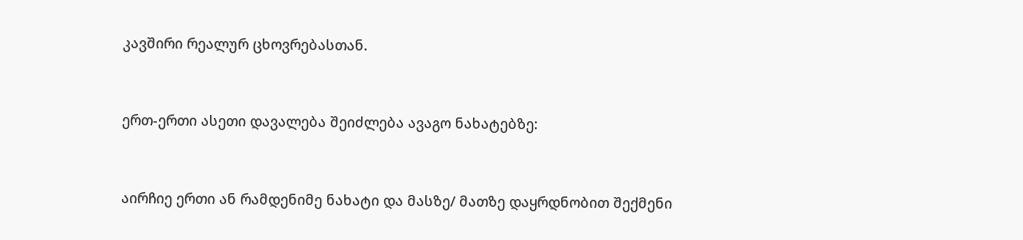კავშირი რეალურ ცხოვრებასთან.



ერთ-ერთი ასეთი დავალება შეიძლება ავაგო ნახატებზე:



აირჩიე ერთი ან რამდენიმე ნახატი და მასზე/ მათზე დაყრდნობით შექმენი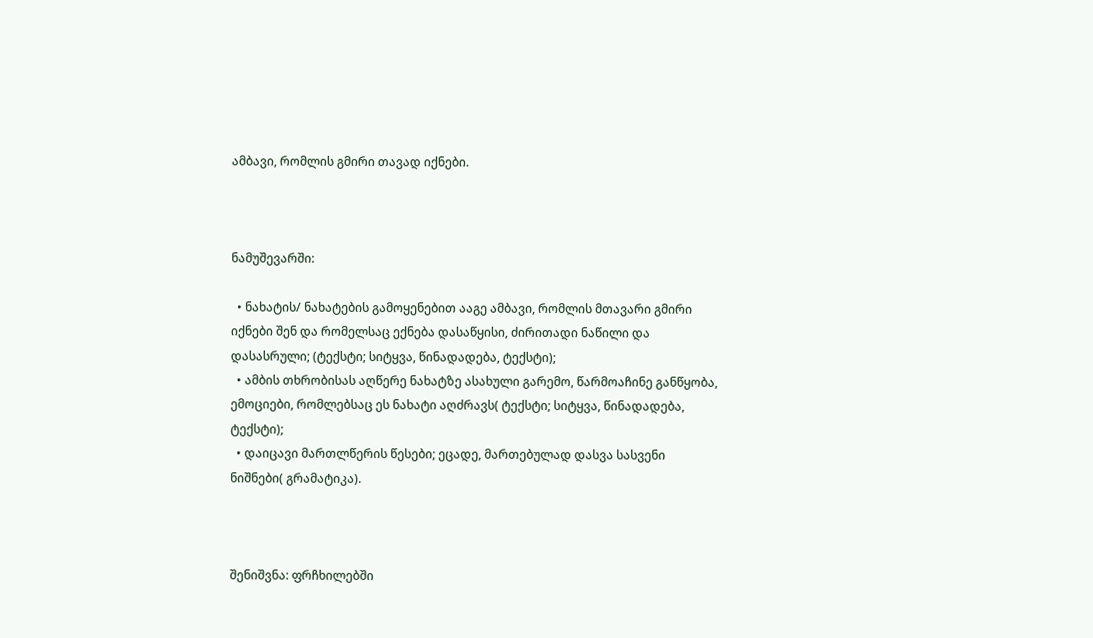ამბავი, რომლის გმირი თავად იქნები.



ნამუშევარში:

  • ნახატის/ ნახატების გამოყენებით ააგე ამბავი, რომლის მთავარი გმირი იქნები შენ და რომელსაც ექნება დასაწყისი, ძირითადი ნაწილი და დასასრული; (ტექსტი; სიტყვა, წინადადება, ტექსტი);
  • ამბის თხრობისას აღწერე ნახატზე ასახული გარემო, წარმოაჩინე განწყობა, ემოციები, რომლებსაც ეს ნახატი აღძრავს( ტექსტი; სიტყვა, წინადადება, ტექსტი);
  • დაიცავი მართლწერის წესები; ეცადე, მართებულად დასვა სასვენი ნიშნები( გრამატიკა).



შენიშვნა: ფრჩხილებში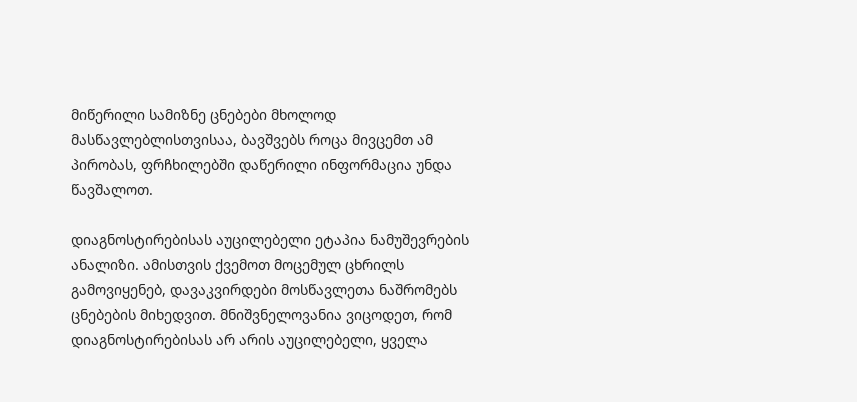მიწერილი სამიზნე ცნებები მხოლოდ მასწავლებლისთვისაა, ბავშვებს როცა მივცემთ ამ პირობას, ფრჩხილებში დაწერილი ინფორმაცია უნდა წავშალოთ.

დიაგნოსტირებისას აუცილებელი ეტაპია ნამუშევრების ანალიზი. ამისთვის ქვემოთ მოცემულ ცხრილს გამოვიყენებ, დავაკვირდები მოსწავლეთა ნაშრომებს ცნებების მიხედვით. მნიშვნელოვანია ვიცოდეთ, რომ დიაგნოსტირებისას არ არის აუცილებელი, ყველა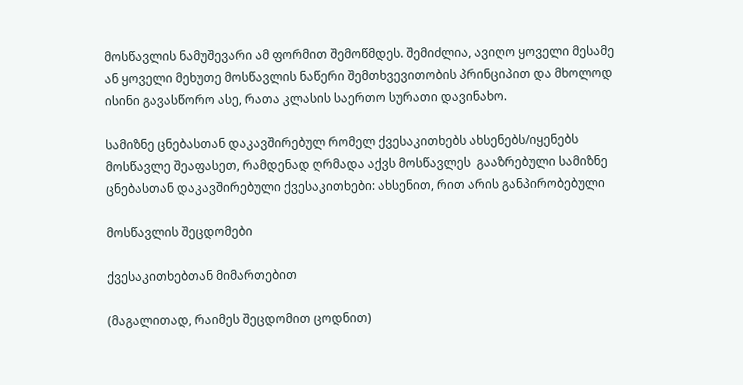მოსწავლის ნამუშევარი ამ ფორმით შემოწმდეს. შემიძლია, ავიღო ყოველი მესამე ან ყოველი მეხუთე მოსწავლის ნაწერი შემთხვევითობის პრინციპით და მხოლოდ ისინი გავასწორო ასე, რათა კლასის საერთო სურათი დავინახო.

სამიზნე ცნებასთან დაკავშირებულ რომელ ქვესაკითხებს ახსენებს/იყენებს მოსწავლე შეაფასეთ, რამდენად ღრმადა აქვს მოსწავლეს  გააზრებული სამიზნე ცნებასთან დაკავშირებული ქვესაკითხები: ახსენით, რით არის განპირობებული

მოსწავლის შეცდომები

ქვესაკითხებთან მიმართებით

(მაგალითად, რაიმეს შეცდომით ცოდნით)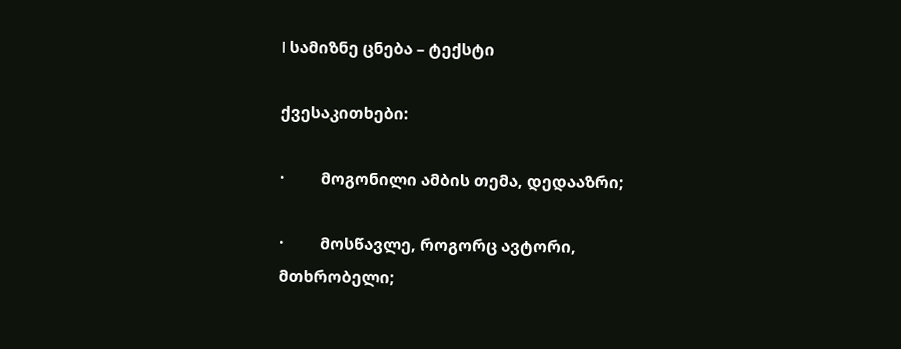I სამიზნე ცნება – ტექსტი

ქვესაკითხები:

·         მოგონილი ამბის თემა, დედააზრი;

·         მოსწავლე, როგორც ავტორი, მთხრობელი;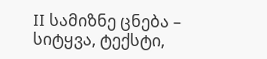II სამიზნე ცნება – სიტყვა, ტექსტი,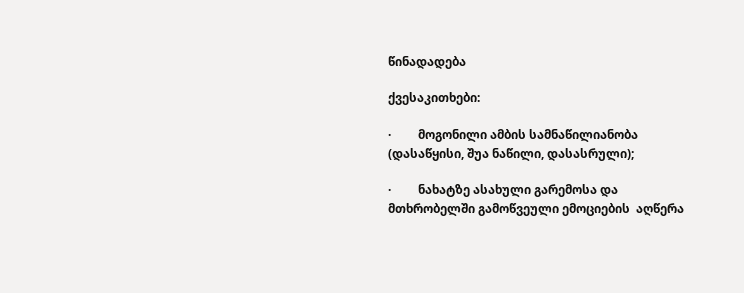წინადადება

ქვესაკითხები:

·         მოგონილი ამბის სამნაწილიანობა (დასაწყისი, შუა ნაწილი, დასასრული);

·         ნახატზე ასახული გარემოსა და მთხრობელში გამოწვეული ემოციების  აღწერა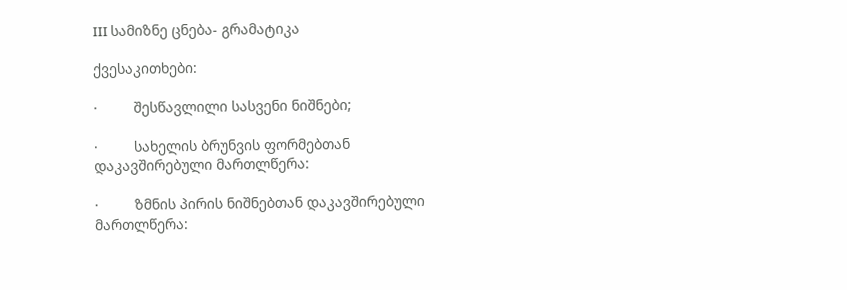III სამიზნე ცნება- გრამატიკა

ქვესაკითხები:

·         შესწავლილი სასვენი ნიშნები;

·         სახელის ბრუნვის ფორმებთან დაკავშირებული მართლწერა:

·         ზმნის პირის ნიშნებთან დაკავშირებული მართლწერა: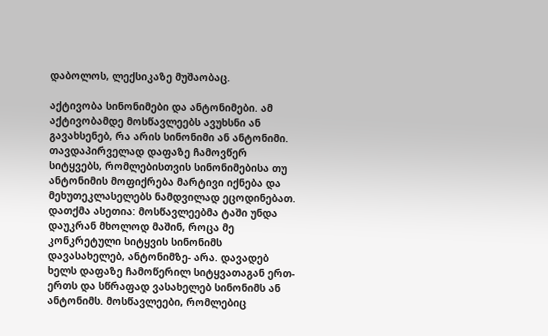დაბოლოს, ლექსიკაზე მუშაობაც.

აქტივობა სინონიმები და ანტონიმები. ამ აქტივობამდე მოსწავლეებს ავუხსნი ან გავახსენებ, რა არის სინონიმი ან ანტონიმი. თავდაპირველად დაფაზე ჩამოვწერ სიტყვებს, რომლებისთვის სინონიმებისა თუ ანტონიმის მოფიქრება მარტივი იქნება და  მეხუთეკლასელებს ნამდვილად ეცოდინებათ. დათქმა ასეთია: მოსწავლეებმა ტაში უნდა დაუკრან მხოლოდ მაშინ, როცა მე კონკრეტული სიტყვის სინონიმს დავასახელებ, ანტონიმზე- არა. დავადებ ხელს დაფაზე ჩამოწერილ სიტყვათაგან ერთ-ერთს და სწრაფად ვასახელებ სინონიმს ან ანტონიმს. მოსწავლეები, რომლებიც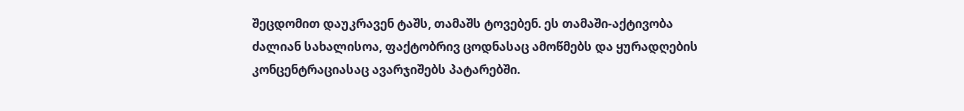შეცდომით დაუკრავენ ტაშს, თამაშს ტოვებენ. ეს თამაში-აქტივობა ძალიან სახალისოა, ფაქტობრივ ცოდნასაც ამოწმებს და ყურადღების კონცენტრაციასაც ავარჯიშებს პატარებში.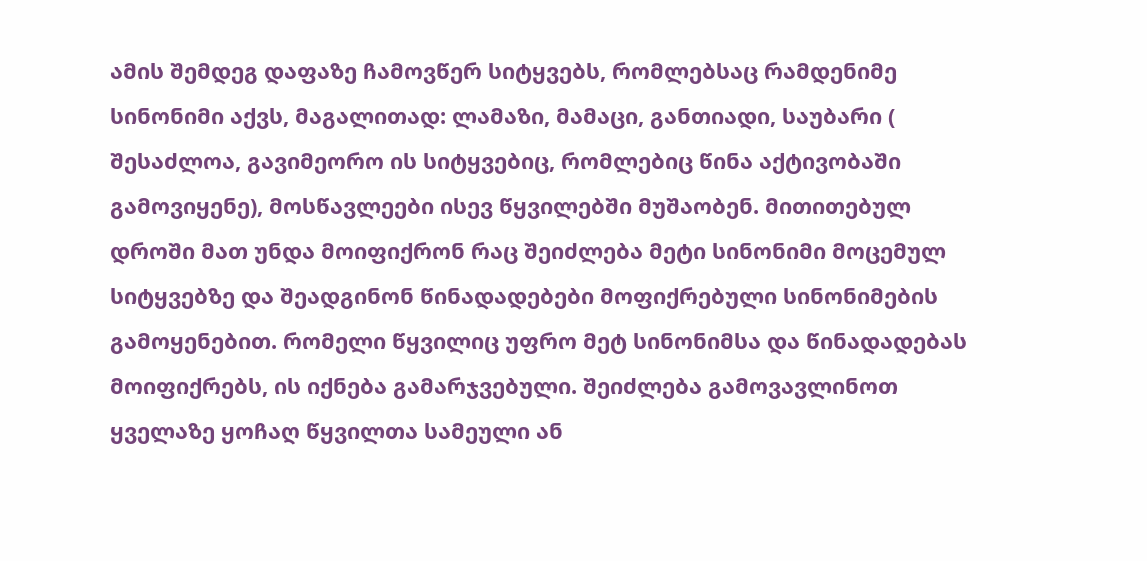ამის შემდეგ დაფაზე ჩამოვწერ სიტყვებს, რომლებსაც რამდენიმე სინონიმი აქვს, მაგალითად: ლამაზი, მამაცი, განთიადი, საუბარი ( შესაძლოა, გავიმეორო ის სიტყვებიც, რომლებიც წინა აქტივობაში გამოვიყენე), მოსწავლეები ისევ წყვილებში მუშაობენ. მითითებულ დროში მათ უნდა მოიფიქრონ რაც შეიძლება მეტი სინონიმი მოცემულ სიტყვებზე და შეადგინონ წინადადებები მოფიქრებული სინონიმების გამოყენებით. რომელი წყვილიც უფრო მეტ სინონიმსა და წინადადებას მოიფიქრებს, ის იქნება გამარჯვებული. შეიძლება გამოვავლინოთ ყველაზე ყოჩაღ წყვილთა სამეული ან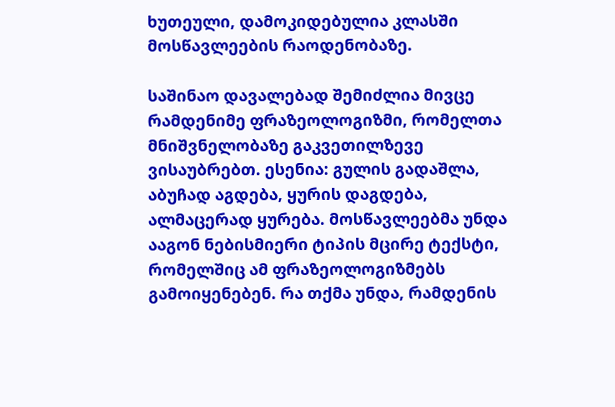ხუთეული, დამოკიდებულია კლასში მოსწავლეების რაოდენობაზე.

საშინაო დავალებად შემიძლია მივცე რამდენიმე ფრაზეოლოგიზმი, რომელთა მნიშვნელობაზე გაკვეთილზევე ვისაუბრებთ. ესენია: გულის გადაშლა, აბუჩად აგდება, ყურის დაგდება, ალმაცერად ყურება. მოსწავლეებმა უნდა ააგონ ნებისმიერი ტიპის მცირე ტექსტი, რომელშიც ამ ფრაზეოლოგიზმებს გამოიყენებენ. რა თქმა უნდა, რამდენის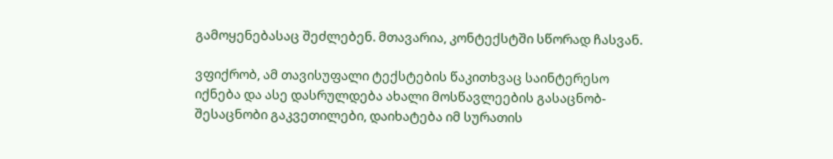გამოყენებასაც შეძლებენ. მთავარია, კონტექსტში სწორად ჩასვან.

ვფიქრობ, ამ თავისუფალი ტექსტების წაკითხვაც საინტერესო იქნება და ასე დასრულდება ახალი მოსწავლეების გასაცნობ- შესაცნობი გაკვეთილები, დაიხატება იმ სურათის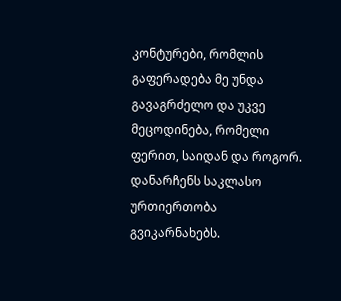კონტურები, რომლის გაფერადება მე უნდა გავაგრძელო და უკვე მეცოდინება, რომელი ფერით, საიდან და როგორ. დანარჩენს საკლასო ურთიერთობა გვიკარნახებს.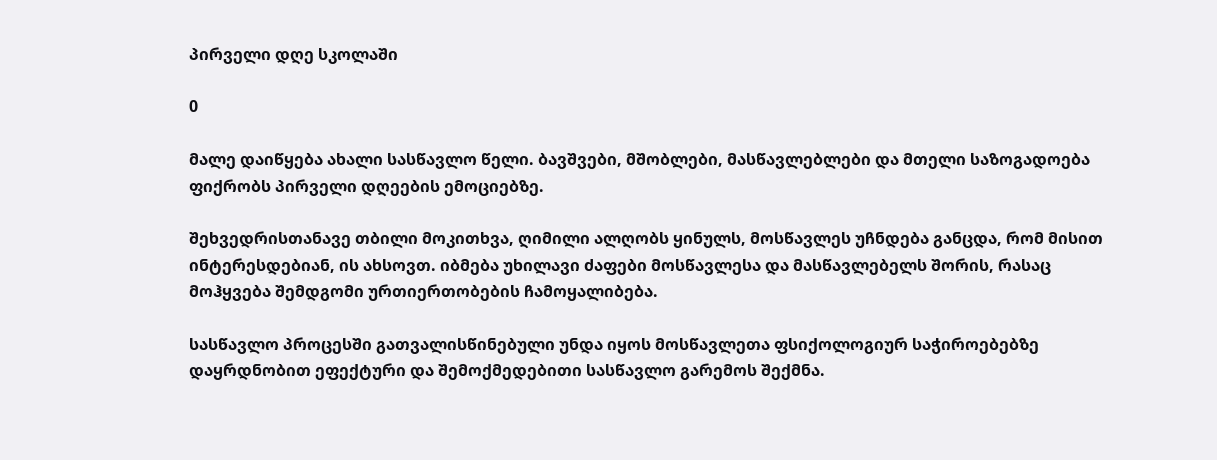პირველი დღე სკოლაში

0

მალე დაიწყება ახალი სასწავლო წელი. ბავშვები, მშობლები, მასწავლებლები და მთელი საზოგადოება ფიქრობს პირველი დღეების ემოციებზე.

შეხვედრისთანავე თბილი მოკითხვა, ღიმილი ალღობს ყინულს, მოსწავლეს უჩნდება განცდა, რომ მისით ინტერესდებიან, ის ახსოვთ. იბმება უხილავი ძაფები მოსწავლესა და მასწავლებელს შორის, რასაც მოჰყვება შემდგომი ურთიერთობების ჩამოყალიბება.

სასწავლო პროცესში გათვალისწინებული უნდა იყოს მოსწავლეთა ფსიქოლოგიურ საჭიროებებზე დაყრდნობით ეფექტური და შემოქმედებითი სასწავლო გარემოს შექმნა.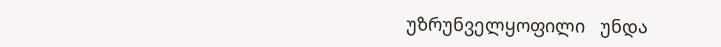უზრუნველყოფილი   უნდა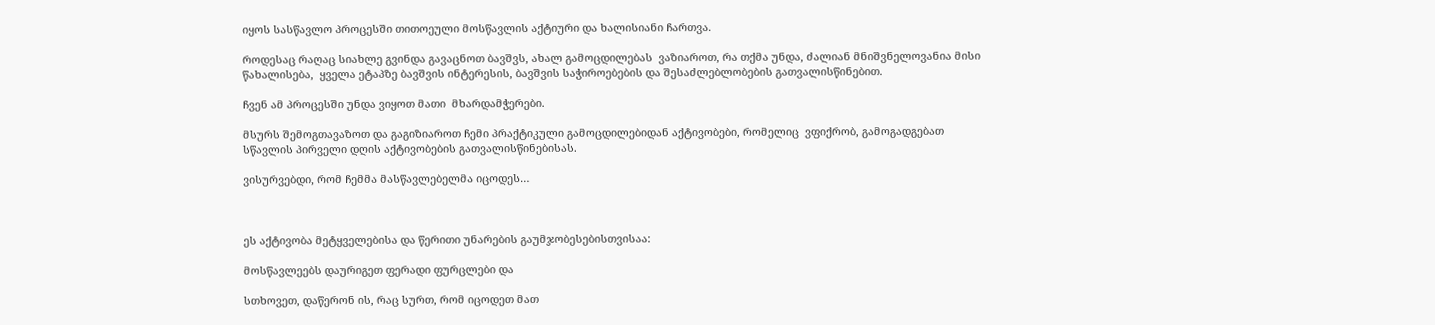იყოს სასწავლო პროცესში თითოეული მოსწავლის აქტიური და ხალისიანი ჩართვა.

როდესაც რაღაც სიახლე გვინდა გავაცნოთ ბავშვს, ახალ გამოცდილებას  ვაზიაროთ, რა თქმა უნდა, ძალიან მნიშვნელოვანია მისი წახალისება,  ყველა ეტაპზე ბავშვის ინტერესის, ბავშვის საჭიროებების და შესაძლებლობების გათვალისწინებით.

ჩვენ ამ პროცესში უნდა ვიყოთ მათი  მხარდამჭერები.

მსურს შემოგთავაზოთ და გაგიზიაროთ ჩემი პრაქტიკული გამოცდილებიდან აქტივობები, რომელიც  ვფიქრობ, გამოგადგებათ  სწავლის პირველი დღის აქტივობების გათვალისწინებისას.

ვისურვებდი, რომ ჩემმა მასწავლებელმა იცოდეს…



ეს აქტივობა მეტყველებისა და წერითი უნარების გაუმჯობესებისთვისაა:

მოსწავლეებს დაურიგეთ ფერადი ფურცლები და

სთხოვეთ, დაწერონ ის, რაც სურთ, რომ იცოდეთ მათ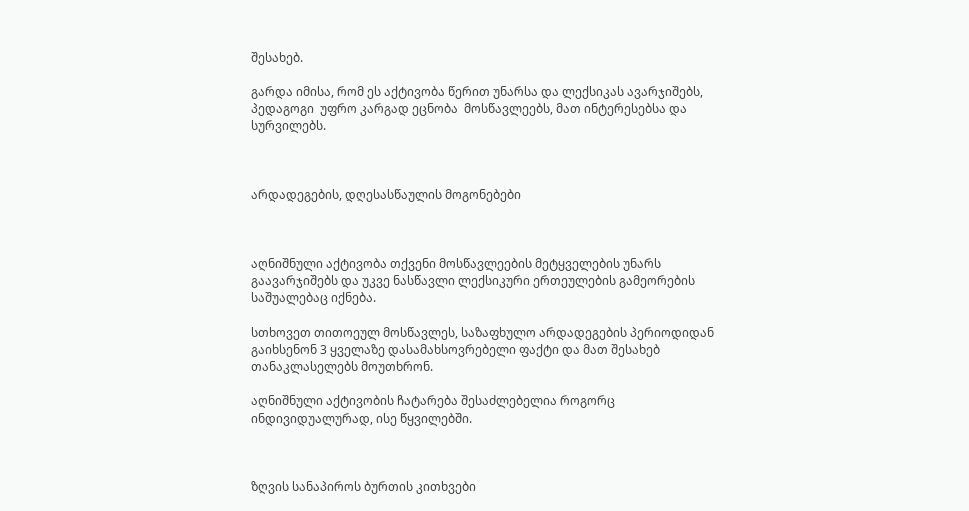შესახებ.

გარდა იმისა, რომ ეს აქტივობა წერით უნარსა და ლექსიკას ავარჯიშებს, პედაგოგი  უფრო კარგად ეცნობა  მოსწავლეებს, მათ ინტერესებსა და სურვილებს.



არდადეგების, დღესასწაულის მოგონებები



აღნიშნული აქტივობა თქვენი მოსწავლეების მეტყველების უნარს გაავარჯიშებს და უკვე ნასწავლი ლექსიკური ერთეულების გამეორების საშუალებაც იქნება.

სთხოვეთ თითოეულ მოსწავლეს, საზაფხულო არდადეგების პერიოდიდან გაიხსენონ 3 ყველაზე დასამახსოვრებელი ფაქტი და მათ შესახებ თანაკლასელებს მოუთხრონ.

აღნიშნული აქტივობის ჩატარება შესაძლებელია როგორც ინდივიდუალურად, ისე წყვილებში.



ზღვის სანაპიროს ბურთის კითხვები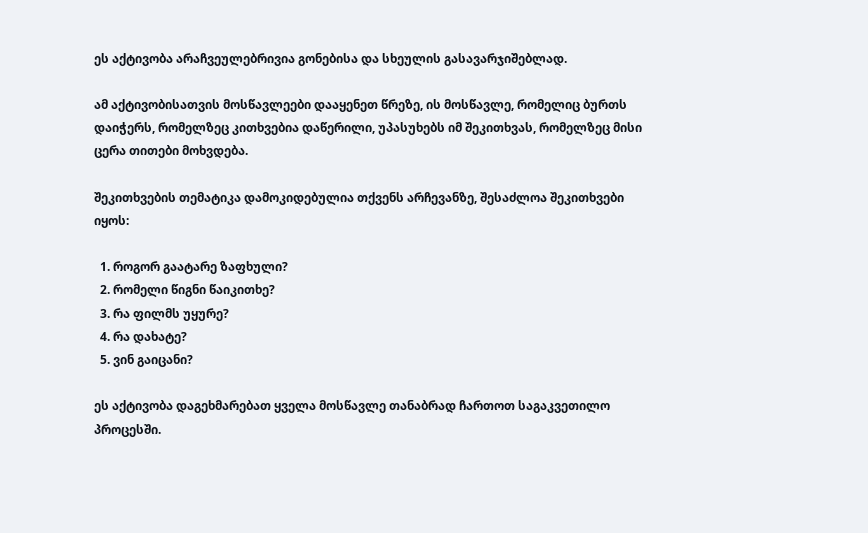ეს აქტივობა არაჩვეულებრივია გონებისა და სხეულის გასავარჯიშებლად.

ამ აქტივობისათვის მოსწავლეები დააყენეთ წრეზე, ის მოსწავლე, რომელიც ბურთს დაიჭერს, რომელზეც კითხვებია დაწერილი, უპასუხებს იმ შეკითხვას, რომელზეც მისი ცერა თითები მოხვდება.

შეკითხვების თემატიკა დამოკიდებულია თქვენს არჩევანზე, შესაძლოა შეკითხვები იყოს:

  1. როგორ გაატარე ზაფხული?
  2. რომელი წიგნი წაიკითხე?
  3. რა ფილმს უყურე?
  4. რა დახატე?
  5. ვინ გაიცანი?

ეს აქტივობა დაგეხმარებათ ყველა მოსწავლე თანაბრად ჩართოთ საგაკვეთილო პროცესში.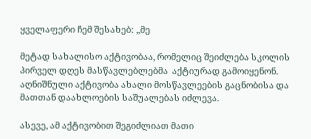ყველაფერი ჩემ შესახებ: ,,მე

მეტად სახალისო აქტივობაა, რომელიც შეიძლება სკოლის პირველ დღეს მასწავლებლებმა  აქტიურად გამოიყენონ.  აღნიშნული აქტივობა ახალი მოსწავლეების გაცნობისა და მათთან დაახლოების საშუალებას იძლევა.

ასევე, ამ აქტივობით შეგიძლიათ მათი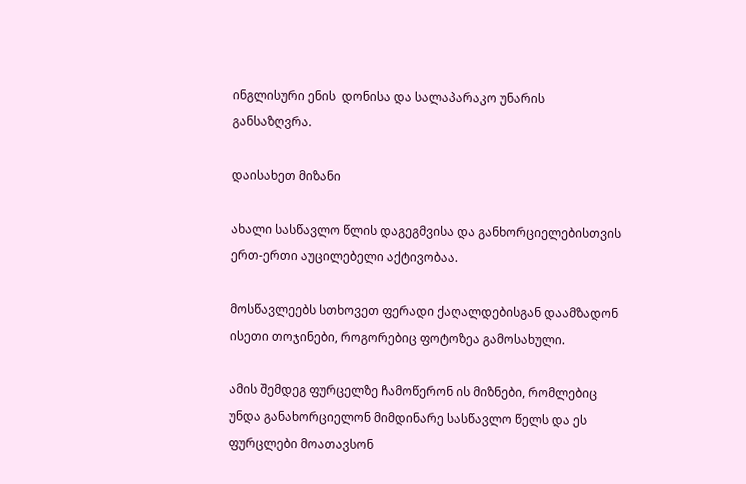ინგლისური ენის  დონისა და სალაპარაკო უნარის განსაზღვრა.

დაისახეთ მიზანი

ახალი სასწავლო წლის დაგეგმვისა და განხორციელებისთვის ერთ-ერთი აუცილებელი აქტივობაა.

მოსწავლეებს სთხოვეთ ფერადი ქაღალდებისგან დაამზადონ  ისეთი თოჯინები, როგორებიც ფოტოზეა გამოსახული.

ამის შემდეგ ფურცელზე ჩამოწერონ ის მიზნები, რომლებიც უნდა განახორციელონ მიმდინარე სასწავლო წელს და ეს ფურცლები მოათავსონ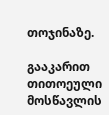თოჯინაზე.

გააკარით თითოეული მოსწავლის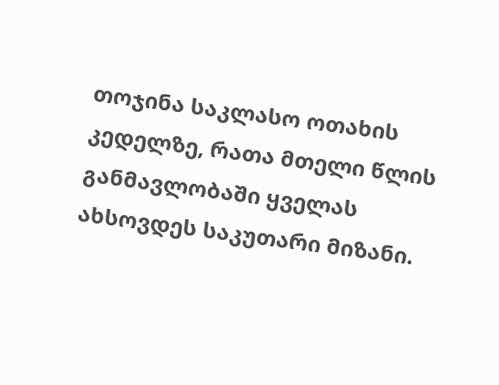თოჯინა საკლასო ოთახის კედელზე, რათა მთელი წლის განმავლობაში ყველას ახსოვდეს საკუთარი მიზანი.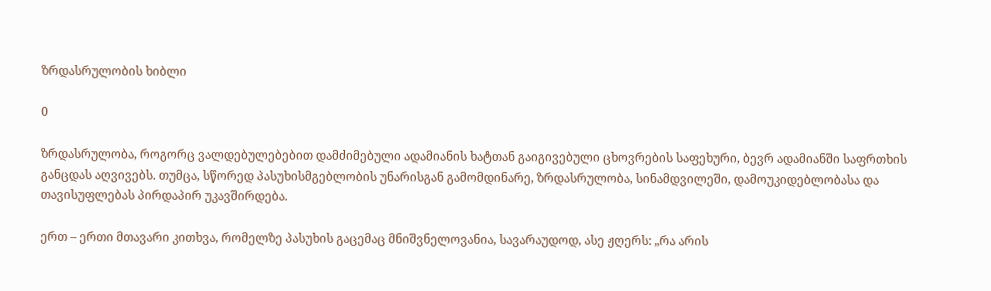ზრდასრულობის ხიბლი

0

ზრდასრულობა, როგორც ვალდებულებებით დამძიმებული ადამიანის ხატთან გაიგივებული ცხოვრების საფეხური, ბევრ ადამიანში საფრთხის განცდას აღვივებს. თუმცა, სწორედ პასუხისმგებლობის უნარისგან გამომდინარე, ზრდასრულობა, სინამდვილეში, დამოუკიდებლობასა და თავისუფლებას პირდაპირ უკავშირდება.

ერთ – ერთი მთავარი კითხვა, რომელზე პასუხის გაცემაც მნიშვნელოვანია, სავარაუდოდ, ასე ჟღერს: „რა არის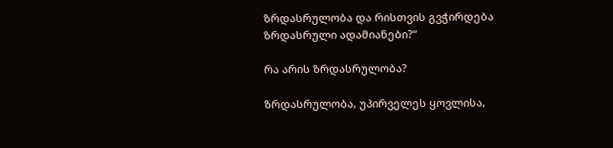ზრდასრულობა და რისთვის გვჭირდება ზრდასრული ადამიანები?“

რა არის ზრდასრულობა?

ზრდასრულობა, უპირველეს ყოვლისა,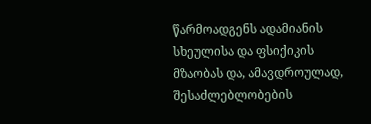წარმოადგენს ადამიანის სხეულისა და ფსიქიკის მზაობას და, ამავდროულად, შესაძლებლობების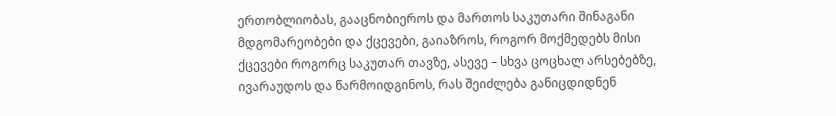ერთობლიობას, გააცნობიეროს და მართოს საკუთარი შინაგანი მდგომარეობები და ქცევები, გაიაზროს, როგორ მოქმედებს მისი ქცევები როგორც საკუთარ თავზე, ასევე – სხვა ცოცხალ არსებებზე, ივარაუდოს და წარმოიდგინოს, რას შეიძლება განიცდიდნენ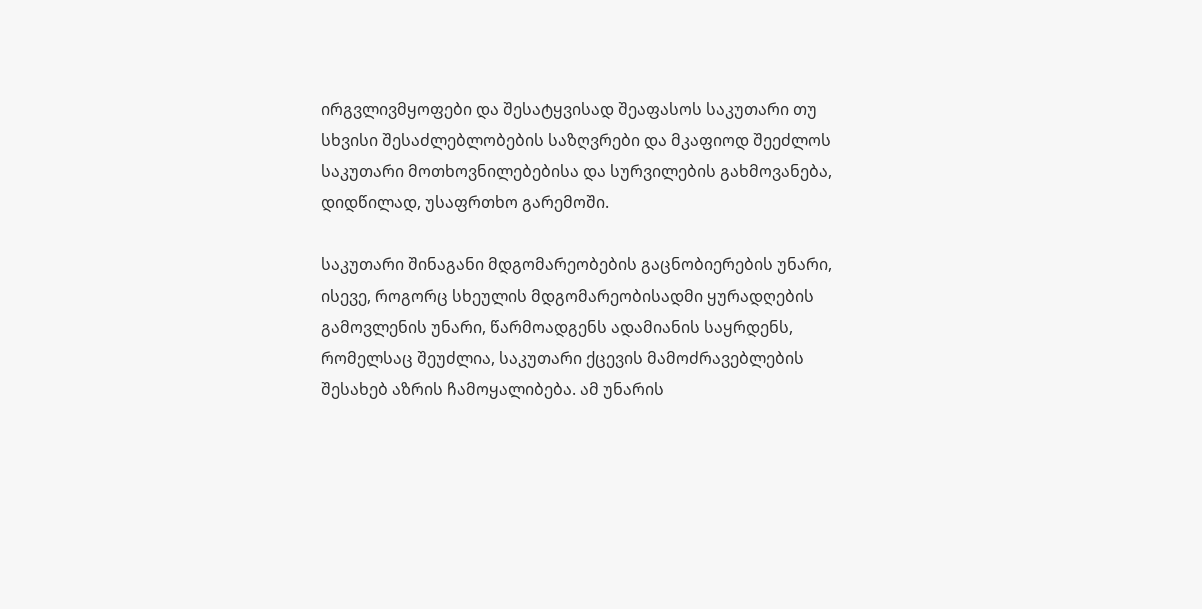ირგვლივმყოფები და შესატყვისად შეაფასოს საკუთარი თუ სხვისი შესაძლებლობების საზღვრები და მკაფიოდ შეეძლოს საკუთარი მოთხოვნილებებისა და სურვილების გახმოვანება, დიდწილად, უსაფრთხო გარემოში.

საკუთარი შინაგანი მდგომარეობების გაცნობიერების უნარი, ისევე, როგორც სხეულის მდგომარეობისადმი ყურადღების გამოვლენის უნარი, წარმოადგენს ადამიანის საყრდენს, რომელსაც შეუძლია, საკუთარი ქცევის მამოძრავებლების შესახებ აზრის ჩამოყალიბება. ამ უნარის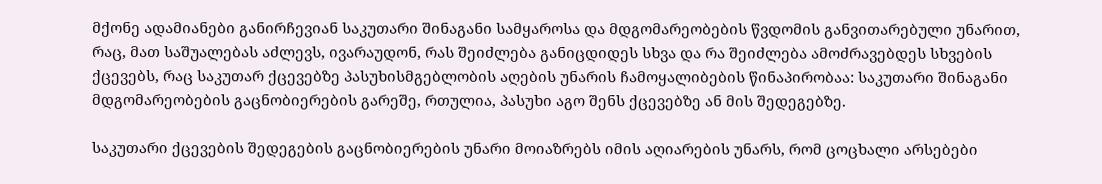მქონე ადამიანები განირჩევიან საკუთარი შინაგანი სამყაროსა და მდგომარეობების წვდომის განვითარებული უნარით, რაც, მათ საშუალებას აძლევს, ივარაუდონ, რას შეიძლება განიცდიდეს სხვა და რა შეიძლება ამოძრავებდეს სხვების ქცევებს, რაც საკუთარ ქცევებზე პასუხისმგებლობის აღების უნარის ჩამოყალიბების წინაპირობაა: საკუთარი შინაგანი მდგომარეობების გაცნობიერების გარეშე, რთულია, პასუხი აგო შენს ქცევებზე ან მის შედეგებზე.

საკუთარი ქცევების შედეგების გაცნობიერების უნარი მოიაზრებს იმის აღიარების უნარს, რომ ცოცხალი არსებები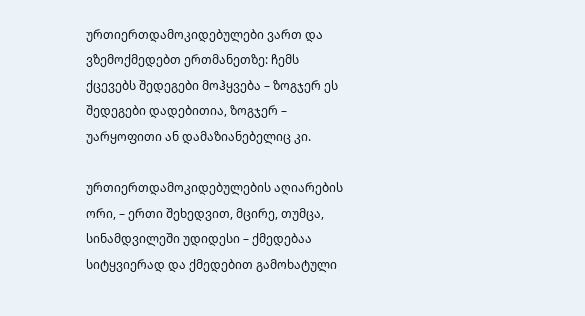ურთიერთდამოკიდებულები ვართ და ვზემოქმედებთ ერთმანეთზე: ჩემს ქცევებს შედეგები მოჰყვება – ზოგჯერ ეს შედეგები დადებითია, ზოგჯერ – უარყოფითი ან დამაზიანებელიც კი.

ურთიერთდამოკიდებულების აღიარების ორი, – ერთი შეხედვით, მცირე, თუმცა, სინამდვილეში უდიდესი – ქმედებაა სიტყვიერად და ქმედებით გამოხატული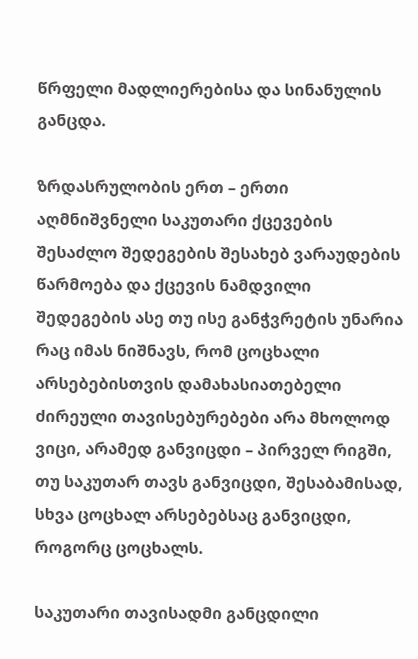წრფელი მადლიერებისა და სინანულის განცდა.

ზრდასრულობის ერთ – ერთი აღმნიშვნელი საკუთარი ქცევების შესაძლო შედეგების შესახებ ვარაუდების წარმოება და ქცევის ნამდვილი შედეგების ასე თუ ისე განჭვრეტის უნარია რაც იმას ნიშნავს, რომ ცოცხალი არსებებისთვის დამახასიათებელი ძირეული თავისებურებები არა მხოლოდ ვიცი, არამედ განვიცდი – პირველ რიგში, თუ საკუთარ თავს განვიცდი, შესაბამისად, სხვა ცოცხალ არსებებსაც განვიცდი, როგორც ცოცხალს.

საკუთარი თავისადმი განცდილი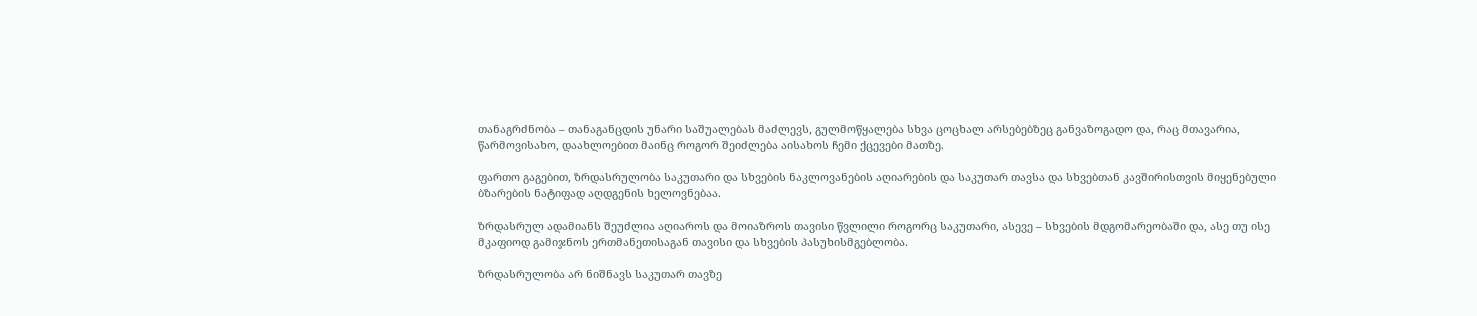თანაგრძნობა – თანაგანცდის უნარი საშუალებას მაძლევს, გულმოწყალება სხვა ცოცხალ არსებებზეც განვაზოგადო და, რაც მთავარია, წარმოვისახო, დაახლოებით მაინც როგორ შეიძლება აისახოს ჩემი ქცევები მათზე.

ფართო გაგებით, ზრდასრულობა საკუთარი და სხვების ნაკლოვანების აღიარების და საკუთარ თავსა და სხვებთან კავშირისთვის მიყენებული ბზარების ნატიფად აღდგენის ხელოვნებაა.

ზრდასრულ ადამიანს შეუძლია აღიაროს და მოიაზროს თავისი წვლილი როგორც საკუთარი, ასევე – სხვების მდგომარეობაში და, ასე თუ ისე მკაფიოდ გამიჯნოს ერთმანეთისაგან თავისი და სხვების პასუხისმგებლობა.

ზრდასრულობა არ ნიშნავს საკუთარ თავზე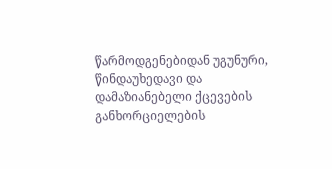წარმოდგენებიდან უგუნური, წინდაუხედავი და დამაზიანებელი ქცევების განხორციელების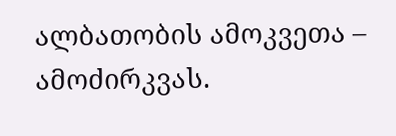ალბათობის ამოკვეთა – ამოძირკვას.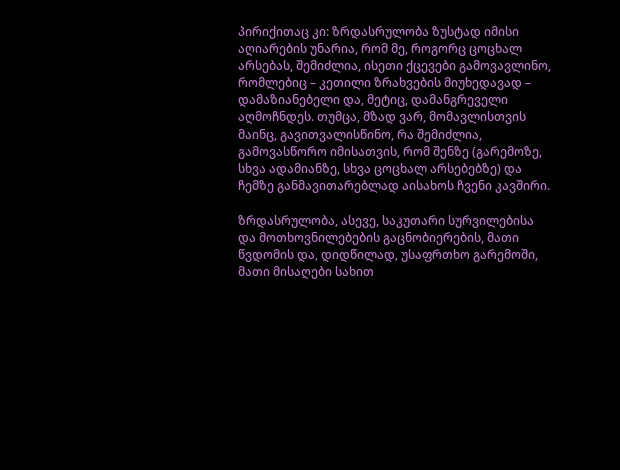პირიქითაც კი: ზრდასრულობა ზუსტად იმისი აღიარების უნარია, რომ მე, როგორც ცოცხალ არსებას, შემიძლია, ისეთი ქცევები გამოვავლინო, რომლებიც – კეთილი ზრახვების მიუხედავად – დამაზიანებელი და, მეტიც, დამანგრეველი აღმოჩნდეს. თუმცა, მზად ვარ, მომავლისთვის მაინც, გავითვალისწინო, რა შემიძლია, გამოვასწორო იმისათვის, რომ შენზე (გარემოზე, სხვა ადამიანზე, სხვა ცოცხალ არსებებზე) და ჩემზე განმავითარებლად აისახოს ჩვენი კავშირი.

ზრდასრულობა, ასევე, საკუთარი სურვილებისა და მოთხოვნილებების გაცნობიერების, მათი წვდომის და, დიდწილად, უსაფრთხო გარემოში, მათი მისაღები სახით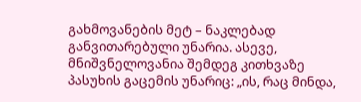გახმოვანების მეტ – ნაკლებად განვითარებული უნარია. ასევე, მნიშვნელოვანია შემდეგ კითხვაზე პასუხის გაცემის უნარიც: „ის, რაც მინდა,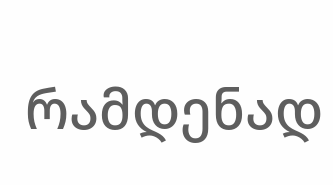რამდენად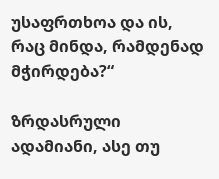უსაფრთხოა და ის, რაც მინდა, რამდენად მჭირდება?“

ზრდასრული ადამიანი, ასე თუ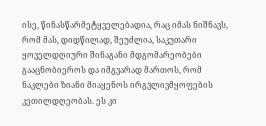ისე, წინასწარმეტყველებადია, რაც იმას ნიშნავს, რომ მას, დიდწილად, შეუძლია, საკუთარი ყოველდღიური შინაგანი მდგომარეობები გააცნობიეროს და იმგვარად მართოს, რომ ნაკლები ზიანი მიაყენოს ირგვლივმყოფების კეთილდღეობას. ეს კი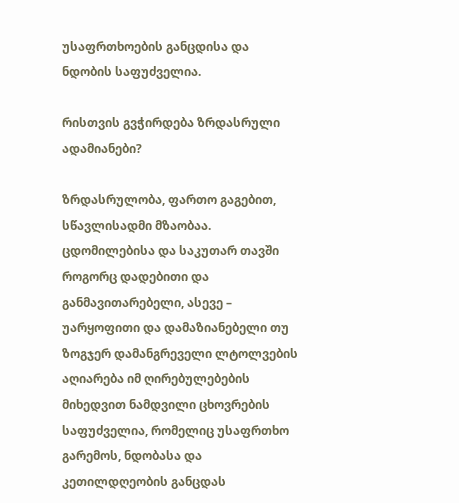უსაფრთხოების განცდისა და ნდობის საფუძველია.

რისთვის გვჭირდება ზრდასრული ადამიანები?

ზრდასრულობა, ფართო გაგებით, სწავლისადმი მზაობაა. ცდომილებისა და საკუთარ თავში როგორც დადებითი და განმავითარებელი, ასევე – უარყოფითი და დამაზიანებელი თუ ზოგჯერ დამანგრეველი ლტოლვების აღიარება იმ ღირებულებების მიხედვით ნამდვილი ცხოვრების საფუძველია, რომელიც უსაფრთხო გარემოს, ნდობასა და კეთილდღეობის განცდას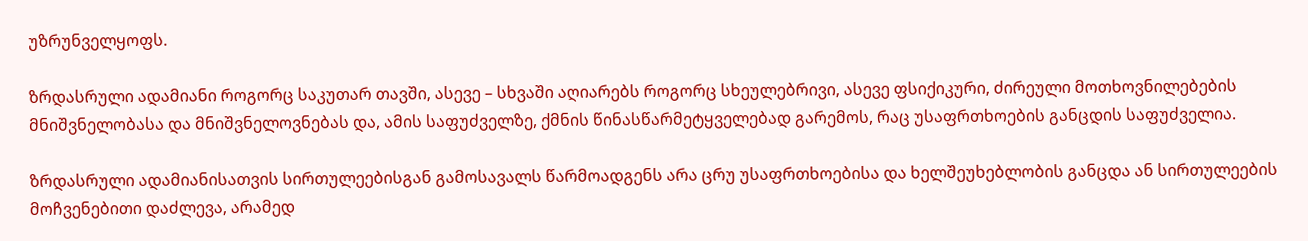უზრუნველყოფს.

ზრდასრული ადამიანი როგორც საკუთარ თავში, ასევე – სხვაში აღიარებს როგორც სხეულებრივი, ასევე ფსიქიკური, ძირეული მოთხოვნილებების მნიშვნელობასა და მნიშვნელოვნებას და, ამის საფუძველზე, ქმნის წინასწარმეტყველებად გარემოს, რაც უსაფრთხოების განცდის საფუძველია.

ზრდასრული ადამიანისათვის სირთულეებისგან გამოსავალს წარმოადგენს არა ცრუ უსაფრთხოებისა და ხელშეუხებლობის განცდა ან სირთულეების მოჩვენებითი დაძლევა, არამედ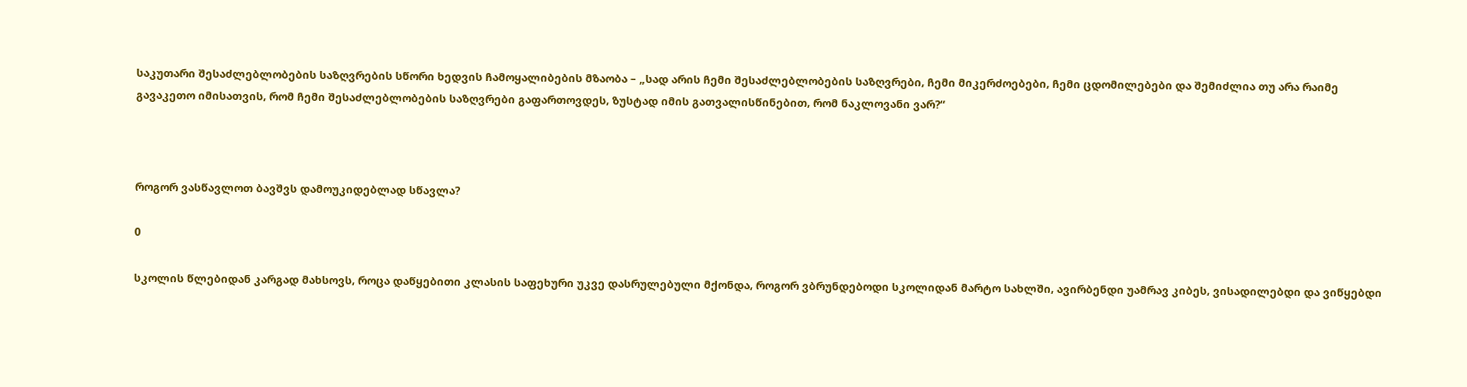საკუთარი შესაძლებლობების საზღვრების სწორი ხედვის ჩამოყალიბების მზაობა – „სად არის ჩემი შესაძლებლობების საზღვრები, ჩემი მიკერძოებები, ჩემი ცდომილებები და შემიძლია თუ არა რაიმე გავაკეთო იმისათვის, რომ ჩემი შესაძლებლობების საზღვრები გაფართოვდეს, ზუსტად იმის გათვალისწინებით, რომ ნაკლოვანი ვარ?“



როგორ ვასწავლოთ ბავშვს დამოუკიდებლად სწავლა?

0

სკოლის წლებიდან კარგად მახსოვს, როცა დაწყებითი კლასის საფეხური უკვე დასრულებული მქონდა, როგორ ვბრუნდებოდი სკოლიდან მარტო სახლში, ავირბენდი უამრავ კიბეს, ვისადილებდი და ვიწყებდი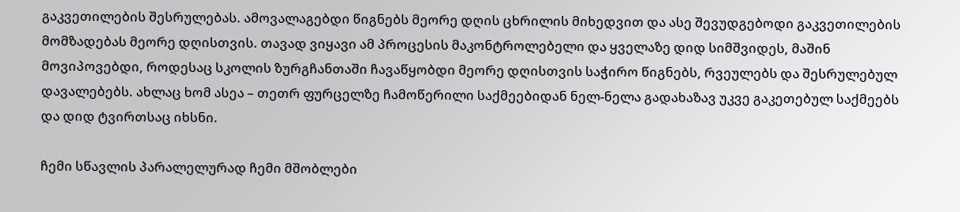გაკვეთილების შესრულებას. ამოვალაგებდი წიგნებს მეორე დღის ცხრილის მიხედვით და ასე შევუდგებოდი გაკვეთილების მომზადებას მეორე დღისთვის. თავად ვიყავი ამ პროცესის მაკონტროლებელი და ყველაზე დიდ სიმშვიდეს, მაშინ მოვიპოვებდი, როდესაც სკოლის ზურგჩანთაში ჩავაწყობდი მეორე დღისთვის საჭირო წიგნებს, რვეულებს და შესრულებულ დავალებებს. ახლაც ხომ ასეა – თეთრ ფურცელზე ჩამოწერილი საქმეებიდან ნელ-ნელა გადახაზავ უკვე გაკეთებულ საქმეებს და დიდ ტვირთსაც იხსნი.

ჩემი სწავლის პარალელურად ჩემი მშობლები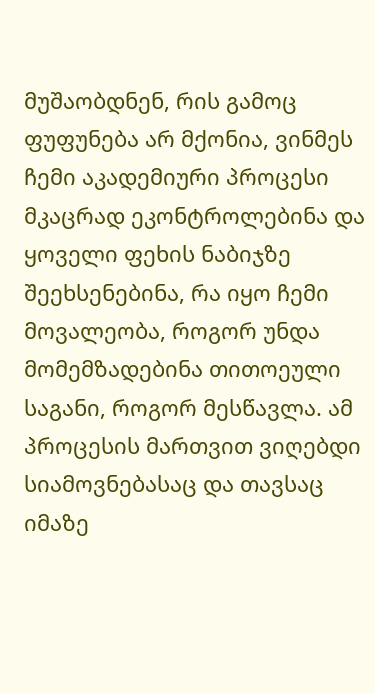მუშაობდნენ, რის გამოც ფუფუნება არ მქონია, ვინმეს ჩემი აკადემიური პროცესი მკაცრად ეკონტროლებინა და ყოველი ფეხის ნაბიჯზე შეეხსენებინა, რა იყო ჩემი მოვალეობა, როგორ უნდა მომემზადებინა თითოეული საგანი, როგორ მესწავლა. ამ პროცესის მართვით ვიღებდი სიამოვნებასაც და თავსაც იმაზე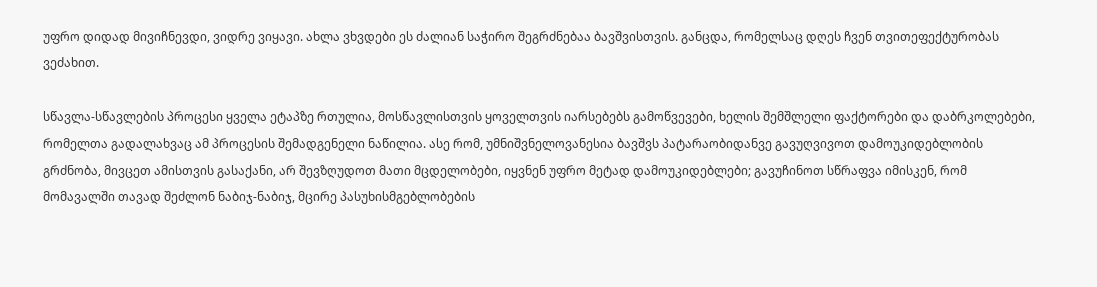უფრო დიდად მივიჩნევდი, ვიდრე ვიყავი. ახლა ვხვდები ეს ძალიან საჭირო შეგრძნებაა ბავშვისთვის. განცდა, რომელსაც დღეს ჩვენ თვითეფექტურობას ვეძახით.

სწავლა-სწავლების პროცესი ყველა ეტაპზე რთულია, მოსწავლისთვის ყოველთვის იარსებებს გამოწვევები, ხელის შემშლელი ფაქტორები და დაბრკოლებები, რომელთა გადალახვაც ამ პროცესის შემადგენელი ნაწილია. ასე რომ, უმნიშვნელოვანესია ბავშვს პატარაობიდანვე გავუღვივოთ დამოუკიდებლობის გრძნობა, მივცეთ ამისთვის გასაქანი, არ შევზღუდოთ მათი მცდელობები, იყვნენ უფრო მეტად დამოუკიდებლები; გავუჩინოთ სწრაფვა იმისკენ, რომ მომავალში თავად შეძლონ ნაბიჯ-ნაბიჯ, მცირე პასუხისმგებლობების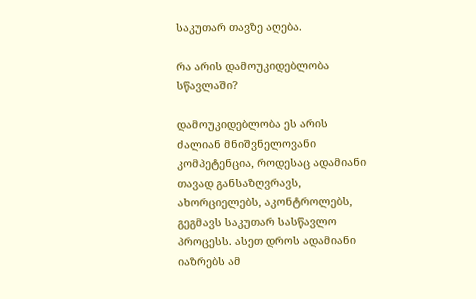საკუთარ თავზე აღება.

რა არის დამოუკიდებლობა სწავლაში?

დამოუკიდებლობა ეს არის ძალიან მნიშვნელოვანი კომპეტენცია, როდესაც ადამიანი თავად განსაზღვრავს, ახორციელებს, აკონტროლებს, გეგმავს საკუთარ სასწავლო პროცესს. ასეთ დროს ადამიანი იაზრებს ამ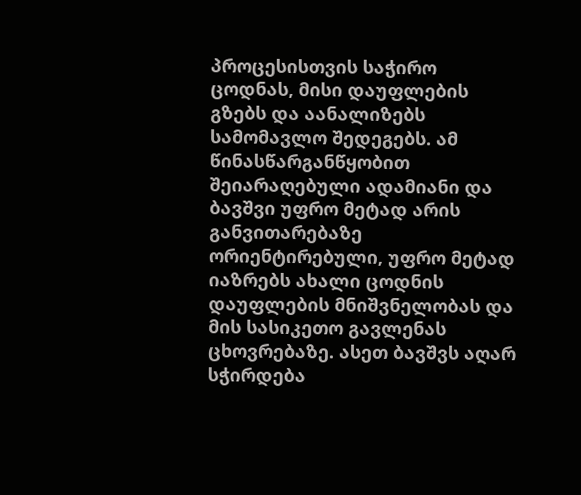პროცესისთვის საჭირო ცოდნას, მისი დაუფლების გზებს და აანალიზებს სამომავლო შედეგებს. ამ წინასწარგანწყობით შეიარაღებული ადამიანი და ბავშვი უფრო მეტად არის განვითარებაზე ორიენტირებული, უფრო მეტად იაზრებს ახალი ცოდნის დაუფლების მნიშვნელობას და მის სასიკეთო გავლენას ცხოვრებაზე. ასეთ ბავშვს აღარ სჭირდება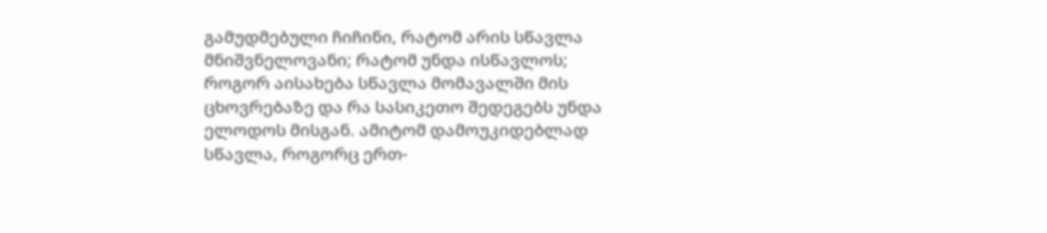გამუდმებული ჩიჩინი, რატომ არის სწავლა მნიშვნელოვანი; რატომ უნდა ისწავლოს; როგორ აისახება სწავლა მომავალში მის ცხოვრებაზე და რა სასიკეთო შედეგებს უნდა ელოდოს მისგან. ამიტომ დამოუკიდებლად სწავლა, როგორც ერთ-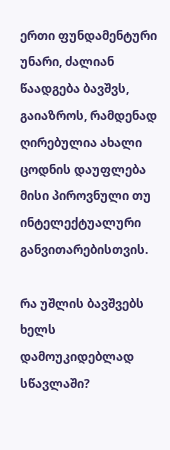ერთი ფუნდამენტური უნარი, ძალიან წაადგება ბავშვს, გაიაზროს, რამდენად ღირებულია ახალი ცოდნის დაუფლება მისი პიროვნული თუ ინტელექტუალური განვითარებისთვის.

რა უშლის ბავშვებს ხელს დამოუკიდებლად სწავლაში?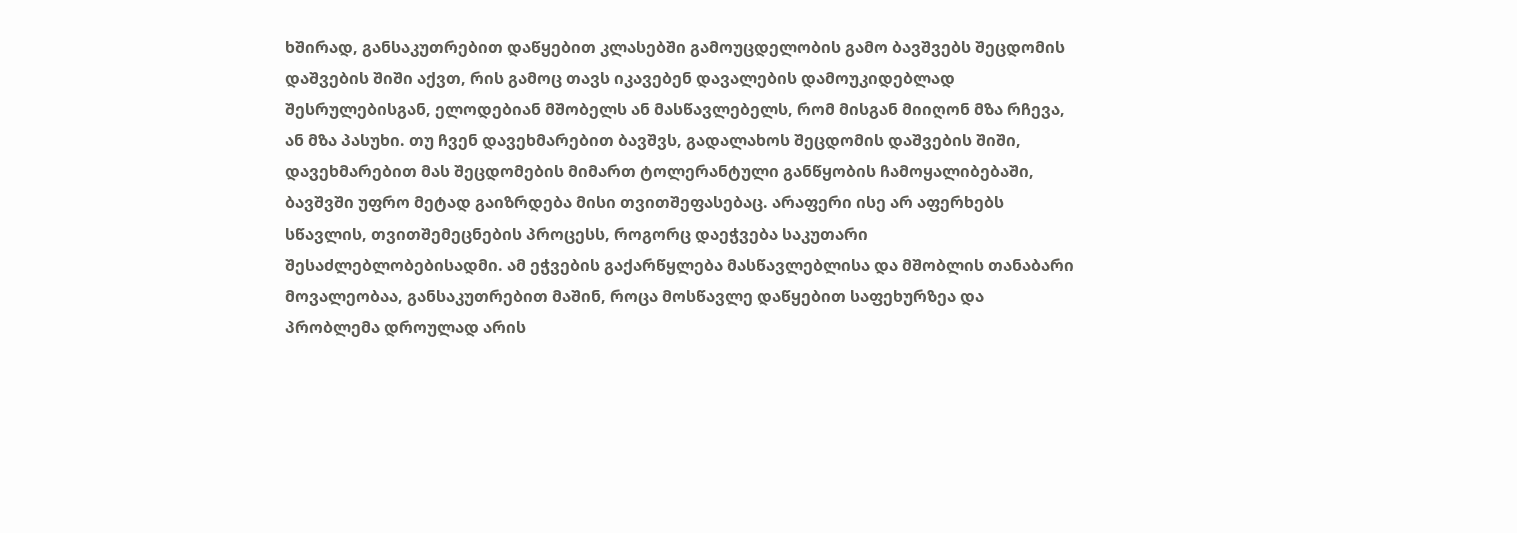ხშირად, განსაკუთრებით დაწყებით კლასებში გამოუცდელობის გამო ბავშვებს შეცდომის დაშვების შიში აქვთ, რის გამოც თავს იკავებენ დავალების დამოუკიდებლად შესრულებისგან, ელოდებიან მშობელს ან მასწავლებელს, რომ მისგან მიიღონ მზა რჩევა, ან მზა პასუხი. თუ ჩვენ დავეხმარებით ბავშვს, გადალახოს შეცდომის დაშვების შიში, დავეხმარებით მას შეცდომების მიმართ ტოლერანტული განწყობის ჩამოყალიბებაში, ბავშვში უფრო მეტად გაიზრდება მისი თვითშეფასებაც. არაფერი ისე არ აფერხებს სწავლის, თვითშემეცნების პროცესს, როგორც დაეჭვება საკუთარი შესაძლებლობებისადმი. ამ ეჭვების გაქარწყლება მასწავლებლისა და მშობლის თანაბარი მოვალეობაა, განსაკუთრებით მაშინ, როცა მოსწავლე დაწყებით საფეხურზეა და პრობლემა დროულად არის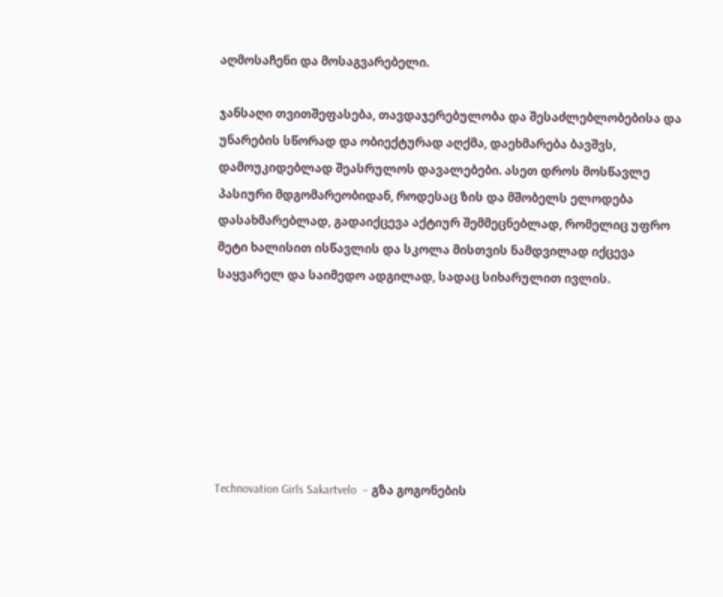აღმოსაჩენი და მოსაგვარებელი.

ჯანსაღი თვითშეფასება, თავდაჯერებულობა და შესაძლებლობებისა და უნარების სწორად და ობიექტურად აღქმა, დაეხმარება ბავშვს, დამოუკიდებლად შეასრულოს დავალებები. ასეთ დროს მოსწავლე პასიური მდგომარეობიდან, როდესაც ზის და მშობელს ელოდება დასახმარებლად, გადაიქცევა აქტიურ შემმეცნებლად, რომელიც უფრო მეტი ხალისით ისწავლის და სკოლა მისთვის ნამდვილად იქცევა საყვარელ და საიმედო ადგილად, სადაც სიხარულით ივლის.







Technovation Girls Sakartvelo  – გზა გოგონების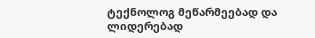ტექნოლოგ მეწარმეებად და ლიდერებად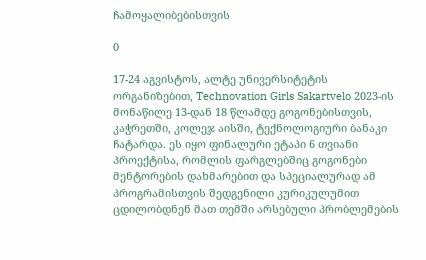ჩამოყალიბებისთვის

0

17-24 აგვისტოს, ალტე უნივერსიტეტის ორგანიზებით, Technovation Girls Sakartvelo 2023-ის მონაწილე 13-დან 18 წლამდე გოგონებისთვის, კაჭრეთში, კოლეჯ აისში, ტექნოლოგიური ბანაკი ჩატარდა. ეს იყო ფინალური ეტაპი 6 თვიანი პროექტისა, რომლის ფარგლებშიც გოგონები მენტორების დახმარებით და სპეციალურად ამ პროგრამისთვის შედგენილი კურიკულუმით ცდილობდნენ მათ თემში არსებული პრობლემების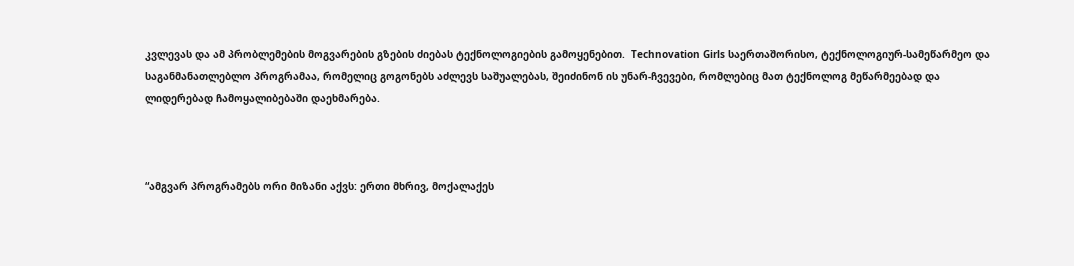კვლევას და ამ პრობლემების მოგვარების გზების ძიებას ტექნოლოგიების გამოყენებით.  Technovation Girls საერთაშორისო, ტექნოლოგიურ-სამეწარმეო და საგანმანათლებლო პროგრამაა, რომელიც გოგონებს აძლევს საშუალებას, შეიძინონ ის უნარ-ჩვევები, რომლებიც მათ ტექნოლოგ მეწარმეებად და ლიდერებად ჩამოყალიბებაში დაეხმარება.



“ამგვარ პროგრამებს ორი მიზანი აქვს: ერთი მხრივ, მოქალაქეს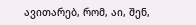ავითარებ, რომ, აი, შენ,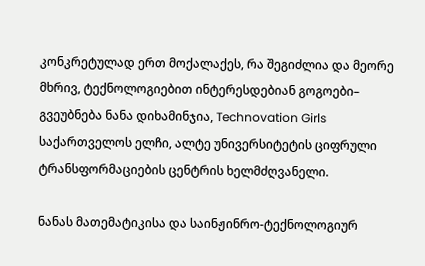კონკრეტულად ერთ მოქალაქეს, რა შეგიძლია და მეორე მხრივ, ტექნოლოგიებით ინტერესდებიან გოგოები– გვეუბნება ნანა დიხამინჯია, Technovation Girls საქართველოს ელჩი, ალტე უნივერსიტეტის ციფრული ტრანსფორმაციების ცენტრის ხელმძღვანელი.

ნანას მათემატიკისა და საინჟინრო-ტექნოლოგიურ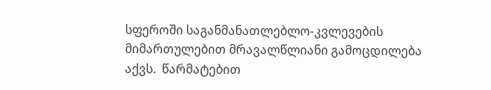სფეროში საგანმანათლებლო-კვლევების მიმართულებით მრავალწლიანი გამოცდილება აქვს.  წარმატებით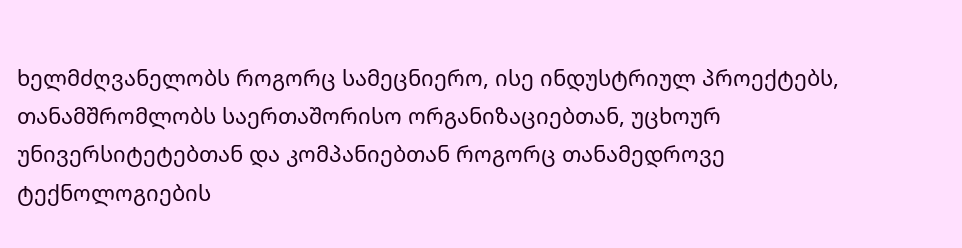ხელმძღვანელობს როგორც სამეცნიერო, ისე ინდუსტრიულ პროექტებს, თანამშრომლობს საერთაშორისო ორგანიზაციებთან, უცხოურ უნივერსიტეტებთან და კომპანიებთან როგორც თანამედროვე ტექნოლოგიების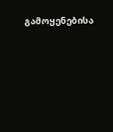გამოყენებისა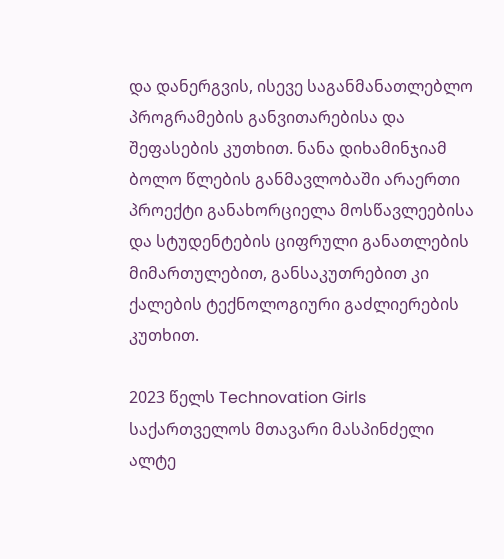და დანერგვის, ისევე საგანმანათლებლო პროგრამების განვითარებისა და შეფასების კუთხით. ნანა დიხამინჯიამ ბოლო წლების განმავლობაში არაერთი პროექტი განახორციელა მოსწავლეებისა და სტუდენტების ციფრული განათლების მიმართულებით, განსაკუთრებით კი ქალების ტექნოლოგიური გაძლიერების კუთხით.

2023 წელს Technovation Girls საქართველოს მთავარი მასპინძელი ალტე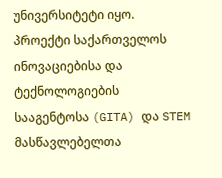უნივერსიტეტი იყო.  პროექტი საქართველოს ინოვაციებისა და ტექნოლოგიების სააგენტოსა (GITA) და STEM მასწავლებელთა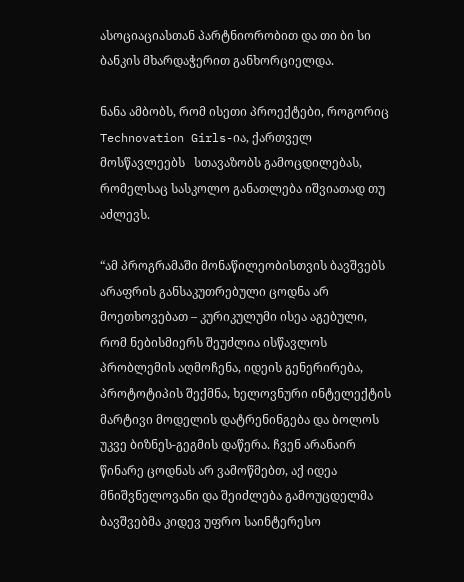ასოციაციასთან პარტნიორობით და თი ბი სი  ბანკის მხარდაჭერით განხორციელდა.

ნანა ამბობს, რომ ისეთი პროექტები, როგორიც Technovation Girls-ია, ქართველ მოსწავლეებს   სთავაზობს გამოცდილებას, რომელსაც სასკოლო განათლება იშვიათად თუ აძლევს.

“ამ პროგრამაში მონაწილეობისთვის ბავშვებს არაფრის განსაკუთრებული ცოდნა არ მოეთხოვებათ – კურიკულუმი ისეა აგებული, რომ ნებისმიერს შეუძლია ისწავლოს პრობლემის აღმოჩენა, იდეის გენერირება, პროტოტიპის შექმნა, ხელოვნური ინტელექტის მარტივი მოდელის დატრენინგება და ბოლოს უკვე ბიზნეს-გეგმის დაწერა. ჩვენ არანაირ წინარე ცოდნას არ ვამოწმებთ, აქ იდეა მნიშვნელოვანი და შეიძლება გამოუცდელმა ბავშვებმა კიდევ უფრო საინტერესო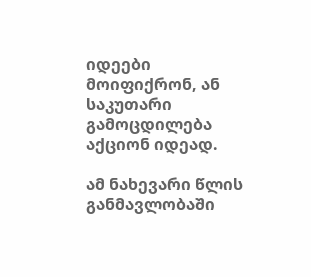იდეები მოიფიქრონ, ან საკუთარი გამოცდილება აქციონ იდეად.

ამ ნახევარი წლის განმავლობაში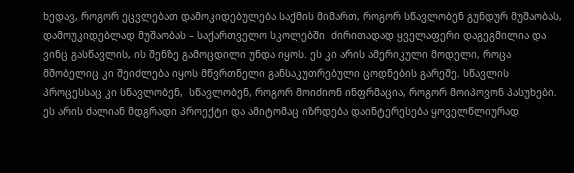ხედავ, როგორ ეცვლებათ დამოკიდებულება საქმის მიმართ, როგორ სწავლობენ გუნდურ მუშაობას, დამოუკიდებლად მუშაობას – საქართველო სკოლებში  ძირითადად ყველაფერი დაგეგმილია და ვინც გასწავლის, ის შენზე გამოცდილი უნდა იყოს. ეს კი არის ამერიკული მოდელი, როცა მშობელიც კი შეიძლება იყოს მწვრთნელი განსაკუთრებული ცოდნების გარეშე. სწავლის პროცესსაც კი სწავლობენ,  სწავლობენ, როგორ მოიძიონ ინფრმაცია, როგორ მოიპოვონ პასუხები. ეს არის ძალიან მდგრადი პროექტი და ამიტომაც იზრდება დაინტერესება ყოველწლიურად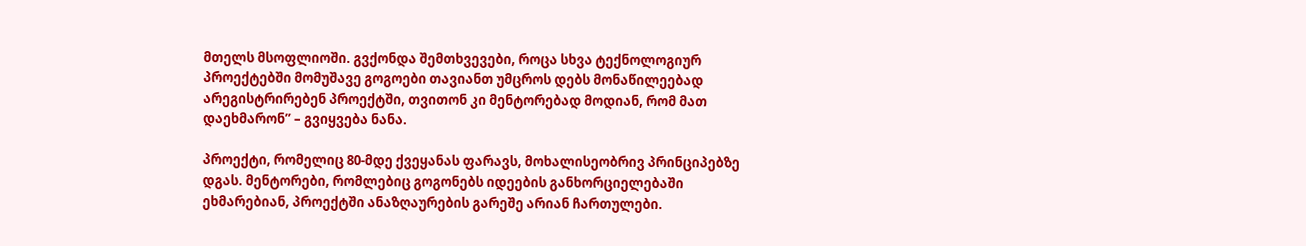მთელს მსოფლიოში. გვქონდა შემთხვევები, როცა სხვა ტექნოლოგიურ პროექტებში მომუშავე გოგოები თავიანთ უმცროს დებს მონაწილეებად  არეგისტრირებენ პროექტში, თვითონ კი მენტორებად მოდიან, რომ მათ დაეხმარონ” – გვიყვება ნანა.

პროექტი, რომელიც 80-მდე ქვეყანას ფარავს, მოხალისეობრივ პრინციპებზე დგას. მენტორები, რომლებიც გოგონებს იდეების განხორციელებაში ეხმარებიან, პროექტში ანაზღაურების გარეშე არიან ჩართულები.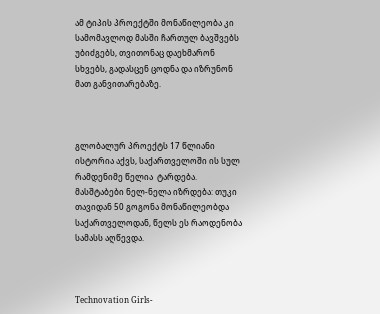ამ ტიპის პროექტში მონაწილეობა კი სამომავლოდ მასში ჩართულ ბავშვებს უბიძგებს, თვითონაც დაეხმარონ სხვებს, გადასცენ ცოდნა და იზრუნონ მათ განვითარებაზე.



გლობალურ პროექტს 17 წლიანი ისტორია აქვს, საქართველოში ის სულ რამდენიმე წელია  ტარდება. მასშტაბები ნელ-ნელა იზრდება: თუკი თავიდან 50 გოგონა მონაწილეობდა საქართველოდან, წელს ეს რაოდენობა სამასს აღწევდა.



Technovation Girls-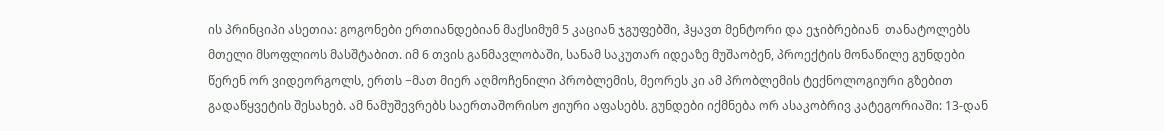ის პრინციპი ასეთია: გოგონები ერთიანდებიან მაქსიმუმ 5 კაციან ჯგუფებში, ჰყავთ მენტორი და ეჯიბრებიან  თანატოლებს მთელი მსოფლიოს მასშტაბით. იმ 6 თვის განმავლობაში, სანამ საკუთარ იდეაზე მუშაობენ, პროექტის მონაწილე გუნდები წერენ ორ ვიდეორგოლს, ერთს −მათ მიერ აღმოჩენილი პრობლემის, მეორეს კი ამ პრობლემის ტექნოლოგიური გზებით გადაწყვეტის შესახებ. ამ ნამუშევრებს საერთაშორისო ჟიური აფასებს. გუნდები იქმნება ორ ასაკობრივ კატეგორიაში: 13-დან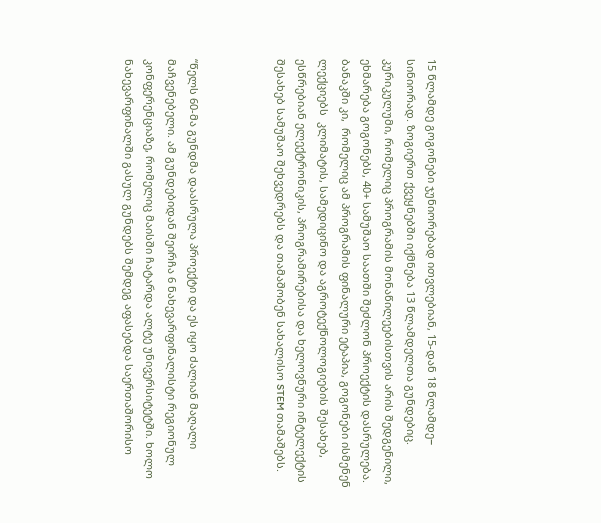15 წლამდე გოგონები ჯუნიორებად ითვლებიან, 15-დან 18 წლამდე− სინიორად. ზოგიერთ ქვეყნებში იქმნება 13 წლამდელთა გუნდებიც. კურიკულუმი, რომელიც პროგრამის მონაწილეებისთვის არის შედგენილი, ეხმარება გოგონებს, 40+ სამუშაო საათში შეძლონ პროექტის დასრულება. ბანაკში კი,  რომელიც ამ პროგრამის ფინალური ეტაპია, გოგონები ისმენენ ლექციებს  კლიმატის, სამედიცინო და აგროტექნოლოგიების შესახებ, ესწრებიან ელექტრონიკის, პროგრამირებისა და ხელოვნური ინტელექტის შესახებ სამუშაო შეხვედრებს და თამაშობენ სახალისო STEM თამაშებს.



“წელს 60-მა გუნდმა დაასრულა პროექტი და ეს იყო ძალიან მაღალი მაჩვენებელი. ამ გუნდებიდან შეირჩა 6 ნახევარფინალისტი რეგიონულ კონფერენციაზე, რომელიც მაისში ჩატარდა ალტე უნივერსიტეტში. ხოლო ნახევარფინალში გასულ გუნდებს შემდეგ აფასებდა საერთაშორისო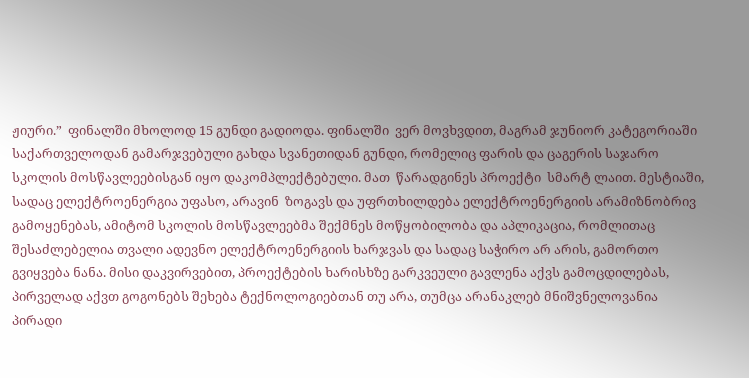ჟიური.”  ფინალში მხოლოდ 15 გუნდი გადიოდა. ფინალში  ვერ მოვხვდით, მაგრამ ჯუნიორ კატეგორიაში საქართველოდან გამარჯვებული გახდა სვანეთიდან გუნდი, რომელიც ფარის და ცაგერის საჯარო სკოლის მოსწავლეებისგან იყო დაკომპლექტებული. მათ  წარადგინეს პროექტი  სმარტ ლაით. მესტიაში, სადაც ელექტროენერგია უფასო, არავინ  ზოგავს და უფრთხილდება ელექტროენერგიის არამიზნობრივ გამოყენებას, ამიტომ სკოლის მოსწავლეებმა შექმნეს მოწყობილობა და აპლიკაცია, რომლითაც შესაძლებელია თვალი ადევნო ელექტროენერგიის ხარჯვას და სადაც საჭირო არ არის, გამორთო გვიყვება ნანა. მისი დაკვირვებით, პროექტების ხარისხზე გარკვეული გავლენა აქვს გამოცდილებას, პირველად აქვთ გოგონებს შეხება ტექნოლოგიებთან თუ არა, თუმცა არანაკლებ მნიშვნელოვანია პირადი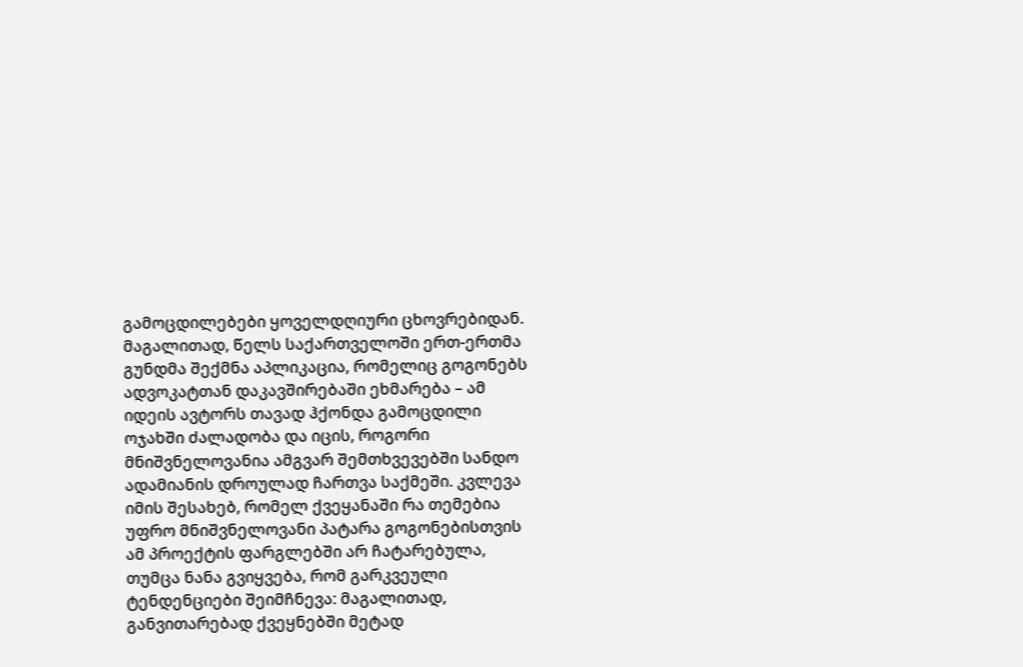გამოცდილებები ყოველდღიური ცხოვრებიდან. მაგალითად, წელს საქართველოში ერთ-ერთმა გუნდმა შექმნა აპლიკაცია, რომელიც გოგონებს ადვოკატთან დაკავშირებაში ეხმარება – ამ იდეის ავტორს თავად ჰქონდა გამოცდილი ოჯახში ძალადობა და იცის, როგორი მნიშვნელოვანია ამგვარ შემთხვევებში სანდო ადამიანის დროულად ჩართვა საქმეში. კვლევა იმის შესახებ, რომელ ქვეყანაში რა თემებია უფრო მნიშვნელოვანი პატარა გოგონებისთვის ამ პროექტის ფარგლებში არ ჩატარებულა, თუმცა ნანა გვიყვება, რომ გარკვეული ტენდენციები შეიმჩნევა: მაგალითად, განვითარებად ქვეყნებში მეტად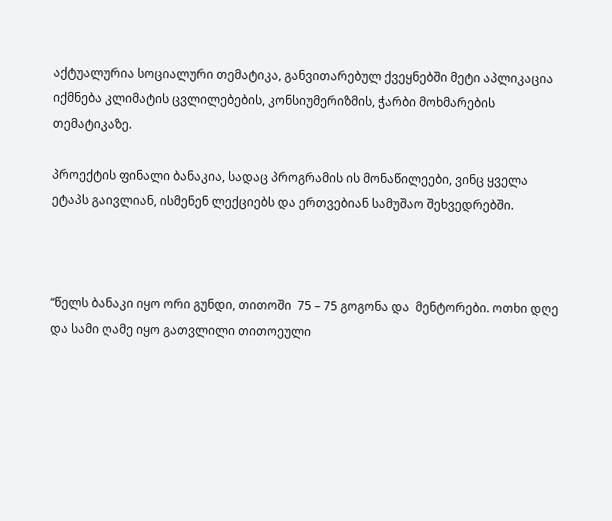აქტუალურია სოციალური თემატიკა, განვითარებულ ქვეყნებში მეტი აპლიკაცია იქმნება კლიმატის ცვლილებების, კონსიუმერიზმის, ჭარბი მოხმარების თემატიკაზე.

პროექტის ფინალი ბანაკია, სადაც პროგრამის ის მონაწილეები, ვინც ყველა ეტაპს გაივლიან, ისმენენ ლექციებს და ერთვებიან სამუშაო შეხვედრებში.



“წელს ბანაკი იყო ორი გუნდი, თითოში  75 – 75 გოგონა და  მენტორები. ოთხი დღე და სამი ღამე იყო გათვლილი თითოეული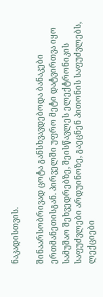ნაკადისთვის.

შინაარსობრივად ცოტა განსხვავდებოდა ბანაკები ერთმანეთისგან. პირველში უფრო მეტი დატვირთვა იყო სამუშაო შეხვედრებზე, შეისწავლეს ელექტრონიკის საფუძვლები არდუინოზე, გაეცნენ პითონის საფუძვლებს, ლექციები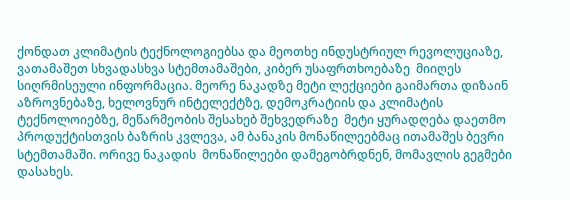ქონდათ კლიმატის ტექნოლოგიებსა და მეოთხე ინდუსტრიულ რევოლუციაზე, ვათამაშეთ სხვადასხვა სტემთამაშები, კიბერ უსაფრთხოებაზე  მიიღეს სიღრმისეული ინფორმაცია. მეორე ნაკადზე მეტი ლექციები გაიმართა დიზაინ აზროვნებაზე, ხელოვნურ ინტელექტზე, დემოკრატიის და კლიმატის ტექნოლოიებზე, მეწარმეობის შესახებ შეხვედრაზე  მეტი ყურადღება დაეთმო პროდუქტისთვის ბაზრის კვლევა, ამ ბანაკის მონაწილეებმაც ითამაშეს ბევრი სტემთამაში. ორივე ნაკადის  მონაწილეები დამეგობრდნენ, მომავლის გეგმები დასახეს.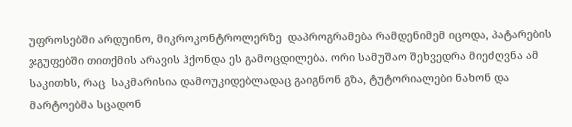უფროსებში არდუინო, მიკროკონტროლერზე  დაპროგრამება რამდენიმემ იცოდა, პატარების ჯგუფებში თითქმის არავის ჰქონდა ეს გამოცდილება. ორი სამუშაო შეხვედრა მიეძღვნა ამ საკითხს, რაც  საკმარისია დამოუკიდებლადაც გაიგნონ გზა, ტუტორიალები ნახონ და მარტოებმა სცადონ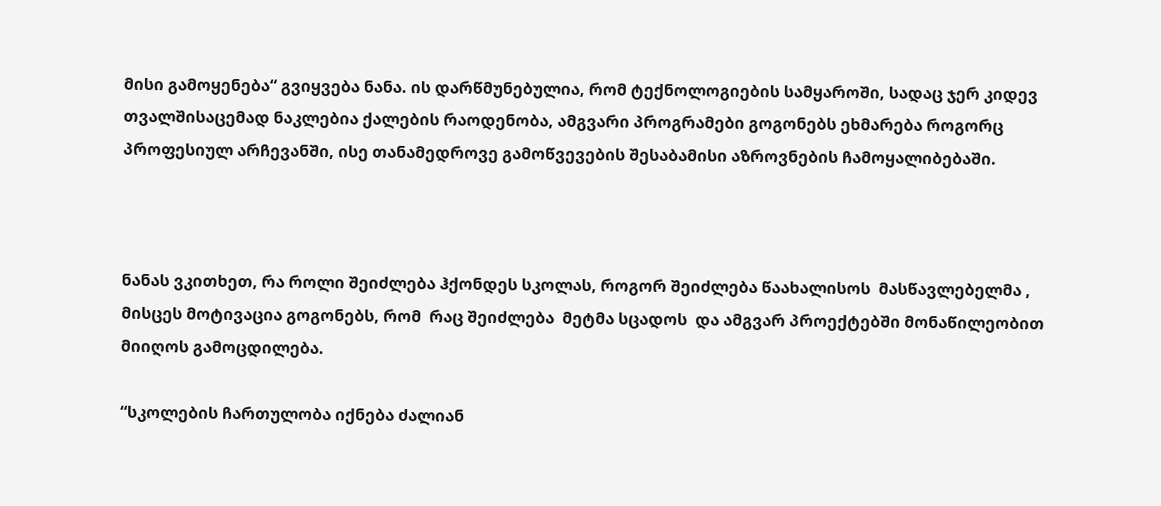მისი გამოყენება“ გვიყვება ნანა. ის დარწმუნებულია, რომ ტექნოლოგიების სამყაროში, სადაც ჯერ კიდევ თვალშისაცემად ნაკლებია ქალების რაოდენობა, ამგვარი პროგრამები გოგონებს ეხმარება როგორც პროფესიულ არჩევანში, ისე თანამედროვე გამოწვევების შესაბამისი აზროვნების ჩამოყალიბებაში.



ნანას ვკითხეთ, რა როლი შეიძლება ჰქონდეს სკოლას, როგორ შეიძლება წაახალისოს  მასწავლებელმა , მისცეს მოტივაცია გოგონებს, რომ  რაც შეიძლება  მეტმა სცადოს  და ამგვარ პროექტებში მონაწილეობით მიიღოს გამოცდილება.

“სკოლების ჩართულობა იქნება ძალიან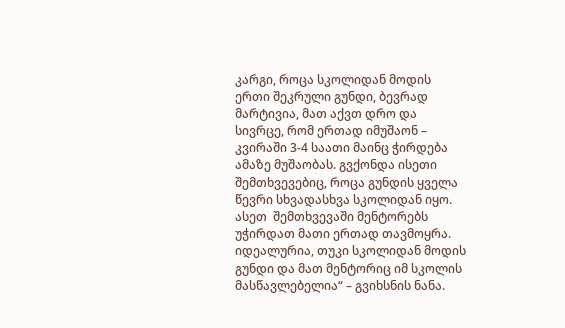კარგი, როცა სკოლიდან მოდის ერთი შეკრული გუნდი, ბევრად მარტივია, მათ აქვთ დრო და სივრცე, რომ ერთად იმუშაონ – კვირაში 3-4 საათი მაინც ჭირდება ამაზე მუშაობას. გვქონდა ისეთი შემთხვევებიც, როცა გუნდის ყველა წევრი სხვადასხვა სკოლიდან იყო. ასეთ  შემთხვევაში მენტორებს უჭირდათ მათი ერთად თავმოყრა. იდეალურია, თუკი სკოლიდან მოდის გუნდი და მათ მენტორიც იმ სკოლის მასწავლებელია“ – გვიხსნის ნანა.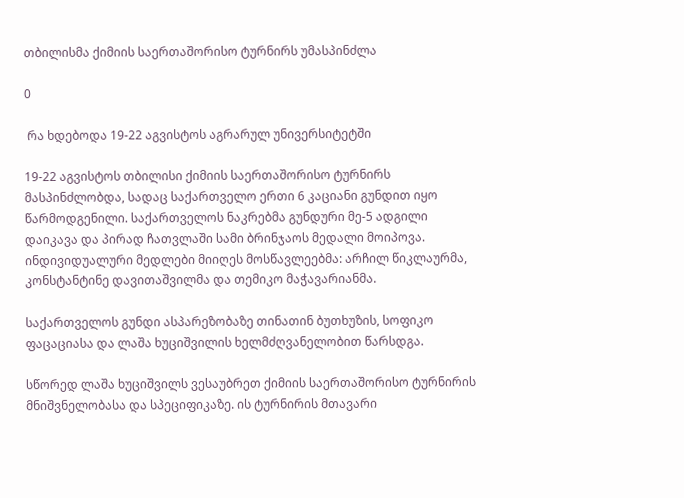თბილისმა ქიმიის საერთაშორისო ტურნირს უმასპინძლა

0

 რა ხდებოდა 19-22 აგვისტოს აგრარულ უნივერსიტეტში

19-22 აგვისტოს თბილისი ქიმიის საერთაშორისო ტურნირს მასპინძლობდა, სადაც საქართველო ერთი 6 კაციანი გუნდით იყო წარმოდგენილი. საქართველოს ნაკრებმა გუნდური მე-5 ადგილი დაიკავა და პირად ჩათვლაში სამი ბრინჯაოს მედალი მოიპოვა. ინდივიდუალური მედლები მიიღეს მოსწავლეებმა: არჩილ წიკლაურმა, კონსტანტინე დავითაშვილმა და თემიკო მაჭავარიანმა.

საქართველოს გუნდი ასპარეზობაზე თინათინ ბუთხუზის, სოფიკო ფაცაციასა და ლაშა ხუციშვილის ხელმძღვანელობით წარსდგა.

სწორედ ლაშა ხუციშვილს ვესაუბრეთ ქიმიის საერთაშორისო ტურნირის მნიშვნელობასა და სპეციფიკაზე. ის ტურნირის მთავარი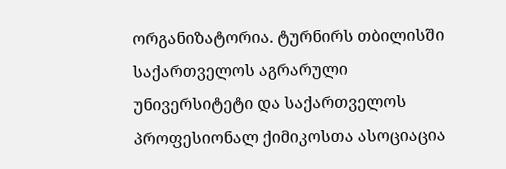ორგანიზატორია. ტურნირს თბილისში საქართველოს აგრარული უნივერსიტეტი და საქართველოს პროფესიონალ ქიმიკოსთა ასოციაცია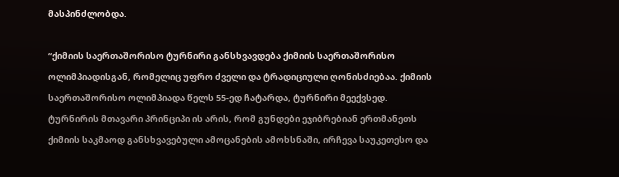მასპინძლობდა.

“ქიმიის საერთაშორისო ტურნირი განსხვავდება ქიმიის საერთაშორისო ოლიმპიადისგან, რომელიც უფრო ძველი და ტრადიციული ღონისძიებაა. ქიმიის საერთაშორისო ოლიმპიადა წელს 55-ედ ჩატარდა, ტურნირი მეექვსედ. ტურნირის მთავარი პრინციპი ის არის, რომ გუნდები ეჯიბრებიან ერთმანეთს ქიმიის საკმაოდ განსხვავებული ამოცანების ამოხსნაში, ირჩევა საუკეთესო და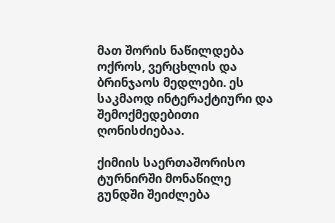მათ შორის ნაწილდება ოქროს, ვერცხლის და ბრინჯაოს მედლები. ეს საკმაოდ ინტერაქტიური და შემოქმედებითი ღონისძიებაა.

ქიმიის საერთაშორისო ტურნირში მონაწილე გუნდში შეიძლება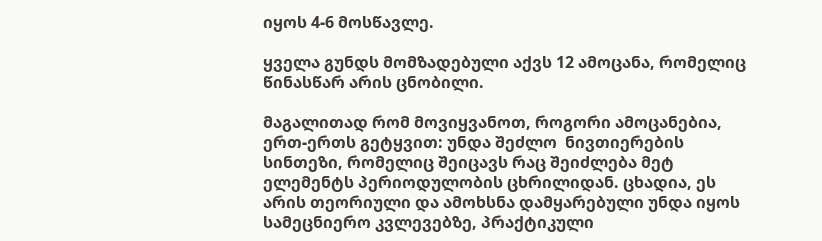იყოს 4-6 მოსწავლე.

ყველა გუნდს მომზადებული აქვს 12 ამოცანა, რომელიც წინასწარ არის ცნობილი.

მაგალითად რომ მოვიყვანოთ, როგორი ამოცანებია, ერთ-ერთს გეტყვით: უნდა შეძლო  ნივთიერების სინთეზი, რომელიც შეიცავს რაც შეიძლება მეტ ელემენტს პერიოდულობის ცხრილიდან. ცხადია, ეს არის თეორიული და ამოხსნა დამყარებული უნდა იყოს სამეცნიერო კვლევებზე, პრაქტიკული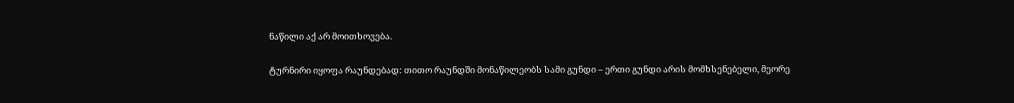ნაწილი აქ არ მოითხოვება.

ტურნირი იყოფა რაუნდებად: თითო რაუნდში მონაწილეობს სამი გუნდი – ერთი გუნდი არის მომხსენებელი, მეორე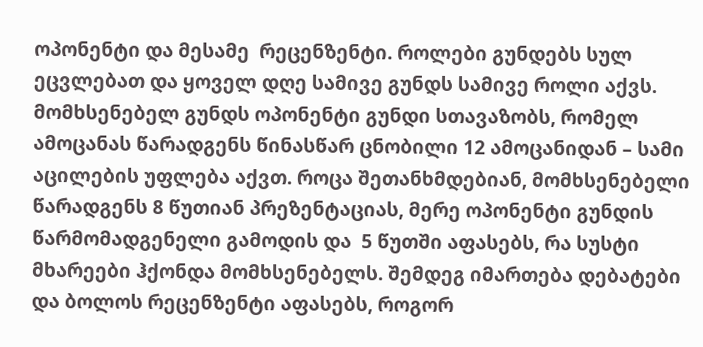ოპონენტი და მესამე  რეცენზენტი. როლები გუნდებს სულ ეცვლებათ და ყოველ დღე სამივე გუნდს სამივე როლი აქვს. მომხსენებელ გუნდს ოპონენტი გუნდი სთავაზობს, რომელ ამოცანას წარადგენს წინასწარ ცნობილი 12 ამოცანიდან – სამი აცილების უფლება აქვთ. როცა შეთანხმდებიან, მომხსენებელი წარადგენს 8 წუთიან პრეზენტაციას, მერე ოპონენტი გუნდის წარმომადგენელი გამოდის და  5 წუთში აფასებს, რა სუსტი მხარეები ჰქონდა მომხსენებელს. შემდეგ იმართება დებატები და ბოლოს რეცენზენტი აფასებს, როგორ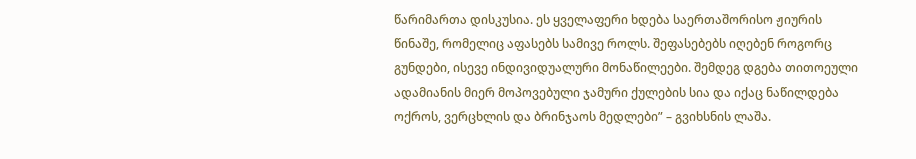წარიმართა დისკუსია. ეს ყველაფერი ხდება საერთაშორისო ჟიურის წინაშე, რომელიც აფასებს სამივე როლს. შეფასებებს იღებენ როგორც გუნდები, ისევე ინდივიდუალური მონაწილეები. შემდეგ დგება თითოეული ადამიანის მიერ მოპოვებული ჯამური ქულების სია და იქაც ნაწილდება ოქროს, ვერცხლის და ბრინჯაოს მედლები” – გვიხსნის ლაშა.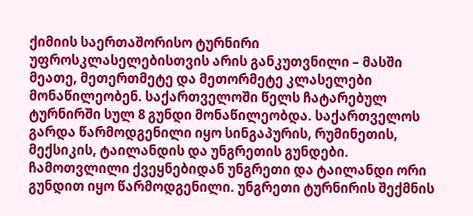ქიმიის საერთაშორისო ტურნირი უფროსკლასელებისთვის არის განკუთვნილი – მასში მეათე, მეთერთმეტე და მეთორმეტე კლასელები მონაწილეობენ. საქართველოში წელს ჩატარებულ ტურნირში სულ 8 გუნდი მონაწილეობდა. საქართველოს გარდა წარმოდგენილი იყო სინგაპურის, რუმინეთის, მექსიკის, ტაილანდის და უნგრეთის გუნდები. ჩამოთვლილი ქვეყნებიდან უნგრეთი და ტაილანდი ორი გუნდით იყო წარმოდგენილი. უნგრეთი ტურნირის შექმნის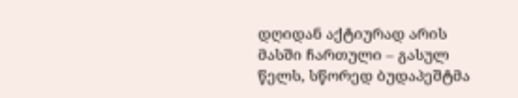დღიდან აქტიურად არის მასში ჩართული – გასულ წელს, სწორედ ბუდაპეშტმა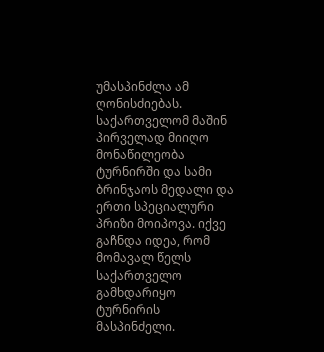უმასპინძლა ამ ღონისძიებას. საქართველომ მაშინ პირველად მიიღო მონაწილეობა ტურნირში და სამი ბრინჯაოს მედალი და ერთი სპეციალური პრიზი მოიპოვა. იქვე გაჩნდა იდეა, რომ მომავალ წელს საქართველო გამხდარიყო ტურნირის მასპინძელი.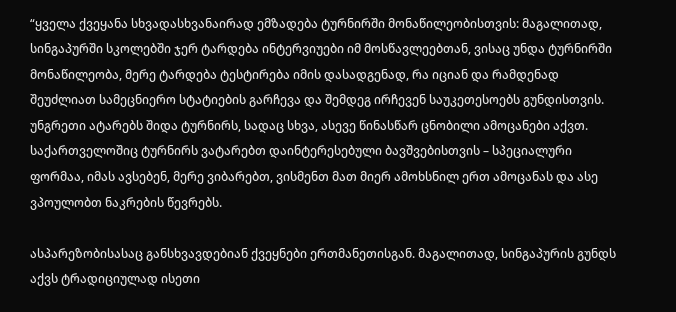“ყველა ქვეყანა სხვადასხვანაირად ემზადება ტურნირში მონაწილეობისთვის: მაგალითად, სინგაპურში სკოლებში ჯერ ტარდება ინტერვიუები იმ მოსწავლეებთან, ვისაც უნდა ტურნირში მონაწილეობა, მერე ტარდება ტესტირება იმის დასადგენად, რა იციან და რამდენად შეუძლიათ სამეცნიერო სტატიების გარჩევა და შემდეგ ირჩევენ საუკეთესოებს გუნდისთვის. უნგრეთი ატარებს შიდა ტურნირს, სადაც სხვა, ასევე წინასწარ ცნობილი ამოცანები აქვთ. საქართველოშიც ტურნირს ვატარებთ დაინტერესებული ბავშვებისთვის – სპეციალური ფორმაა, იმას ავსებენ, მერე ვიბარებთ, ვისმენთ მათ მიერ ამოხსნილ ერთ ამოცანას და ასე ვპოულობთ ნაკრების წევრებს.

ასპარეზობისასაც განსხვავდებიან ქვეყნები ერთმანეთისგან. მაგალითად, სინგაპურის გუნდს აქვს ტრადიციულად ისეთი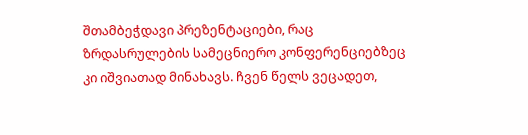შთამბეჭდავი პრეზენტაციები, რაც ზრდასრულების სამეცნიერო კონფერენციებზეც კი იშვიათად მინახავს. ჩვენ წელს ვეცადეთ,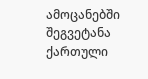ამოცანებში შეგვეტანა ქართული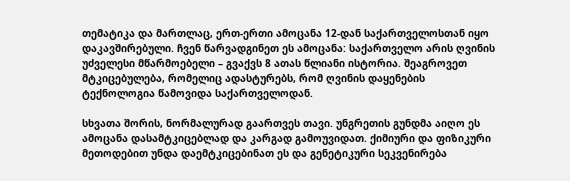თემატიკა და მართლაც, ერთ-ერთი ამოცანა 12-დან საქართველოსთან იყო დაკავშირებული. ჩვენ წარვადგინეთ ეს ამოცანა: საქართველო არის ღვინის უძველესი მწარმოებელი – გვაქვს 8 ათას წლიანი ისტორია. შეაგროვეთ მტკიცებულება, რომელიც ადასტურებს, რომ ღვინის დაყენების ტექნოლოგია წამოვიდა საქართველოდან.

სხვათა შორის, ნორმალურად გაართვეს თავი. უნგრეთის გუნდმა აიღო ეს ამოცანა დასამტკიცებლად და კარგად გამოუვიდათ. ქიმიური და ფიზიკური მეთოდებით უნდა დაემტკიცებინათ ეს და გენეტიკური სეკვენირება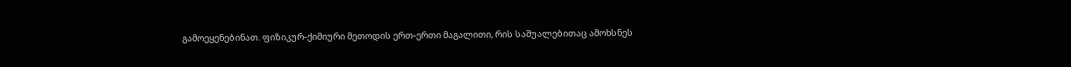გამოეყენებინათ. ფიზიკურ-ქიმიური მეთოდის ერთ-ერთი მაგალითი, რის საშუალებითაც ამოხსნეს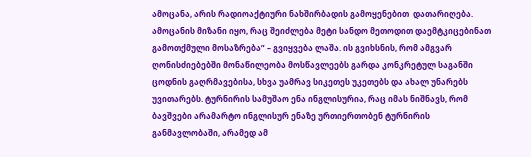ამოცანა, არის რადიოაქტიური ნახშირბადის გამოყენებით  დათარიღება. ამოცანის მიზანი იყო, რაც შეიძლება მეტი სანდო მეთოდით დაემტკიცებინათ გამოთქმული მოსაზრება” – გვიყვება ლაშა. ის გვიხსნის, რომ ამგვარ ღონისძიებებში მონაწილეობა მოსწავლეებს გარდა კონკრეტულ საგანში ცოდნის გაღრმავებისა, სხვა უამრავ სიკეთეს უკეთებს და ახალ უნარებს უვითარებს. ტურნირის სამუშაო ენა ინგლისურია, რაც იმას ნიშნავს, რომ ბავშვები არამარტო ინგლისურ ენაზე ურთიერთობენ ტურნირის განმავლობაში, არამედ ამ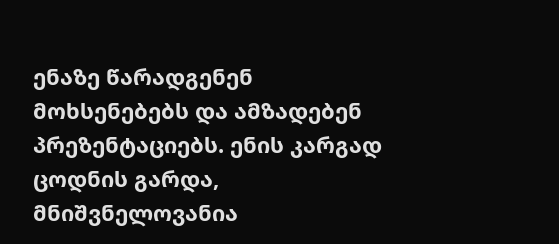ენაზე წარადგენენ მოხსენებებს და ამზადებენ პრეზენტაციებს. ენის კარგად ცოდნის გარდა, მნიშვნელოვანია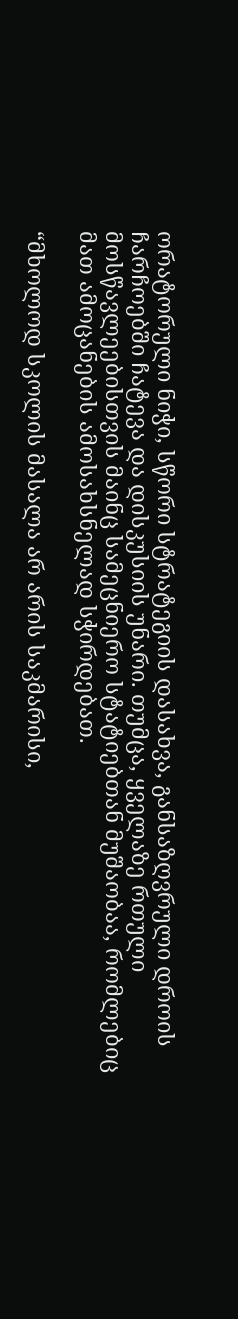ორატორული ნიჭი, სწორი სტრატეგიის დასახვა, განსაზღვრული დროის ჩარჩოებში ჩატევა და დისკუსიის უნარი. თუმცა, ყველაზე რთული მოსწავლეებისთვის მაინც სამეცნიერო სტატიებთან მუშაობაა, რომლებიც მათ ამოცანების ამოსახსნელად სჭირდებათ.

“მხოლოდ სკოლის მასალა არ არის საკმარისი,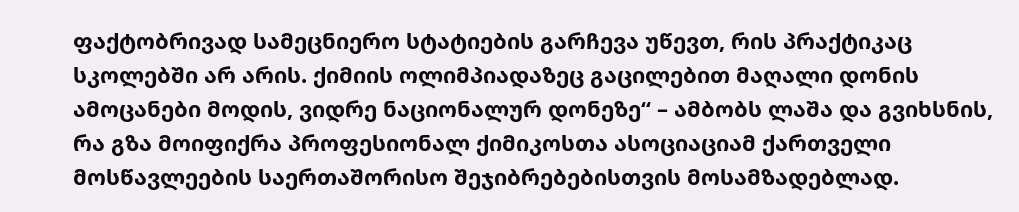ფაქტობრივად სამეცნიერო სტატიების გარჩევა უწევთ, რის პრაქტიკაც სკოლებში არ არის. ქიმიის ოლიმპიადაზეც გაცილებით მაღალი დონის ამოცანები მოდის, ვიდრე ნაციონალურ დონეზე“ – ამბობს ლაშა და გვიხსნის, რა გზა მოიფიქრა პროფესიონალ ქიმიკოსთა ასოციაციამ ქართველი მოსწავლეების საერთაშორისო შეჯიბრებებისთვის მოსამზადებლად.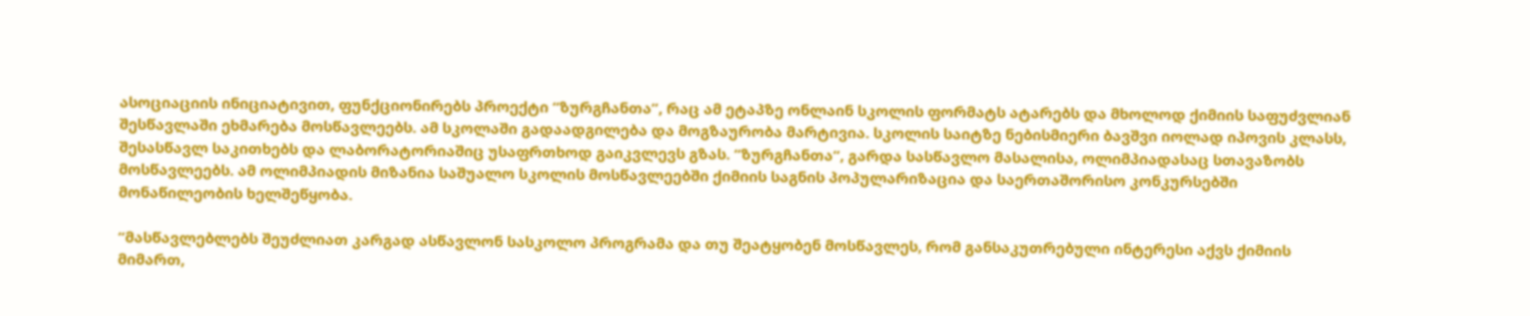ასოციაციის ინიციატივით, ფუნქციონირებს პროექტი “ზურგჩანთა”, რაც ამ ეტაპზე ონლაინ სკოლის ფორმატს ატარებს და მხოლოდ ქიმიის საფუძვლიან შესწავლაში ეხმარება მოსწავლეებს. ამ სკოლაში გადაადგილება და მოგზაურობა მარტივია. სკოლის საიტზე ნებისმიერი ბავშვი იოლად იპოვის კლასს, შესასწავლ საკითხებს და ლაბორატორიაშიც უსაფრთხოდ გაიკვლევს გზას. “ზურგჩანთა“, გარდა სასწავლო მასალისა, ოლიმპიადასაც სთავაზობს მოსწავლეებს. ამ ოლიმპიადის მიზანია საშუალო სკოლის მოსწავლეებში ქიმიის საგნის პოპულარიზაცია და საერთაშორისო კონკურსებში მონაწილეობის ხელშეწყობა.

“მასწავლებლებს შეუძლიათ კარგად ასწავლონ სასკოლო პროგრამა და თუ შეატყობენ მოსწავლეს, რომ განსაკუთრებული ინტერესი აქვს ქიმიის მიმართ,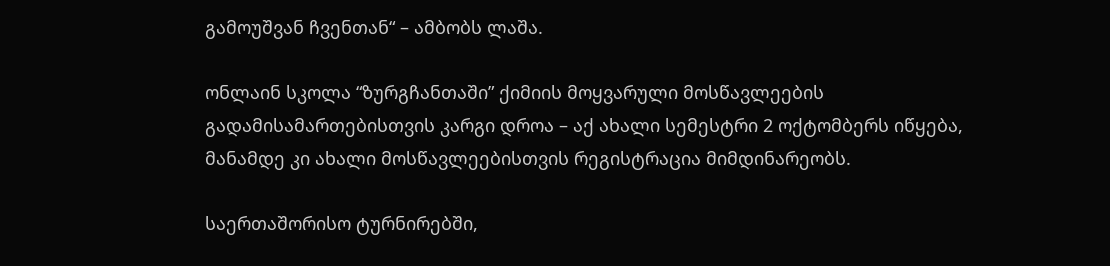გამოუშვან ჩვენთან“ – ამბობს ლაშა.

ონლაინ სკოლა “ზურგჩანთაში” ქიმიის მოყვარული მოსწავლეების გადამისამართებისთვის კარგი დროა – აქ ახალი სემესტრი 2 ოქტომბერს იწყება, მანამდე კი ახალი მოსწავლეებისთვის რეგისტრაცია მიმდინარეობს.

საერთაშორისო ტურნირებში,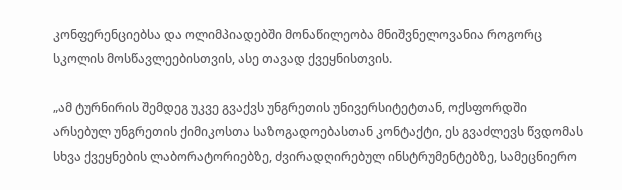კონფერენციებსა და ოლიმპიადებში მონაწილეობა მნიშვნელოვანია როგორც სკოლის მოსწავლეებისთვის, ასე თავად ქვეყნისთვის.

„ამ ტურნირის შემდეგ უკვე გვაქვს უნგრეთის უნივერსიტეტთან, ოქსფორდში არსებულ უნგრეთის ქიმიკოსთა საზოგადოებასთან კონტაქტი, ეს გვაძლევს წვდომას სხვა ქვეყნების ლაბორატორიებზე, ძვირადღირებულ ინსტრუმენტებზე, სამეცნიერო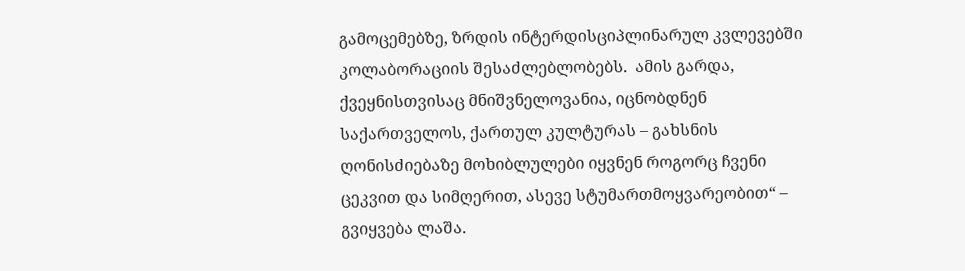გამოცემებზე, ზრდის ინტერდისციპლინარულ კვლევებში კოლაბორაციის შესაძლებლობებს.  ამის გარდა, ქვეყნისთვისაც მნიშვნელოვანია, იცნობდნენ საქართველოს, ქართულ კულტურას – გახსნის ღონისძიებაზე მოხიბლულები იყვნენ როგორც ჩვენი ცეკვით და სიმღერით, ასევე სტუმართმოყვარეობით“ – გვიყვება ლაშა.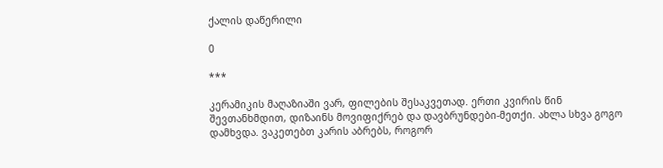ქალის დაწერილი

0

***

კერამიკის მაღაზიაში ვარ, ფილების შესაკვეთად. ერთი კვირის წინ შევთანხმდით, დიზაინს მოვიფიქრებ და დავბრუნდები-მეთქი. ახლა სხვა გოგო დამხვდა. ვაკეთებთ კარის აბრებს, როგორ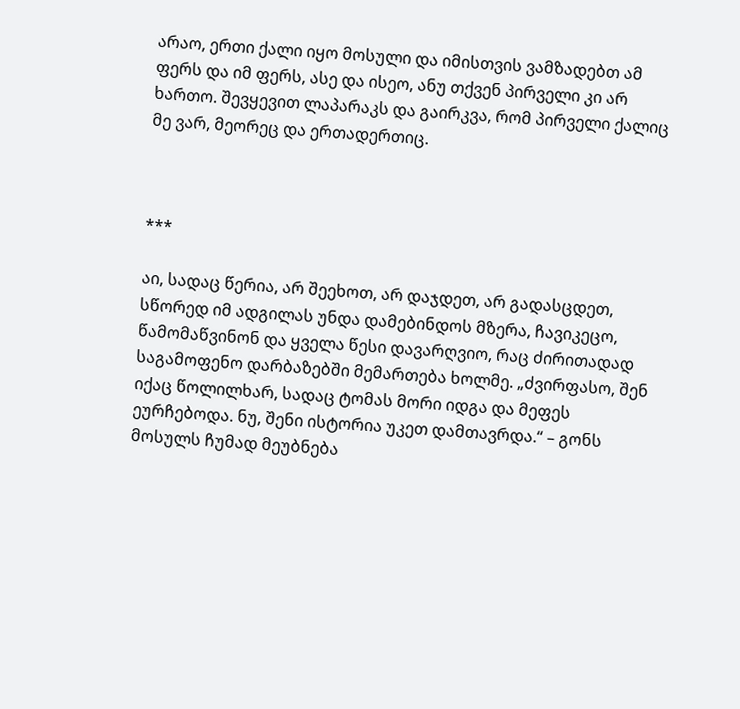არაო, ერთი ქალი იყო მოსული და იმისთვის ვამზადებთ ამ ფერს და იმ ფერს, ასე და ისეო, ანუ თქვენ პირველი კი არ ხართო. შევყევით ლაპარაკს და გაირკვა, რომ პირველი ქალიც მე ვარ, მეორეც და ერთადერთიც.



***

აი, სადაც წერია, არ შეეხოთ, არ დაჯდეთ, არ გადასცდეთ, სწორედ იმ ადგილას უნდა დამებინდოს მზერა, ჩავიკეცო, წამომაწვინონ და ყველა წესი დავარღვიო, რაც ძირითადად საგამოფენო დარბაზებში მემართება ხოლმე. „ძვირფასო, შენ იქაც წოლილხარ, სადაც ტომას მორი იდგა და მეფეს ეურჩებოდა. ნუ, შენი ისტორია უკეთ დამთავრდა.“ – გონს მოსულს ჩუმად მეუბნება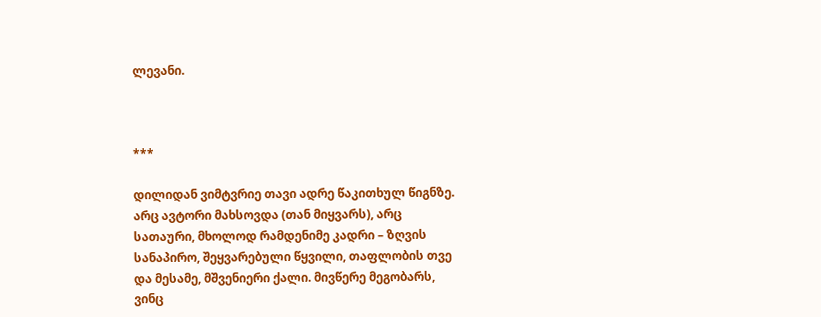ლევანი.



***

დილიდან ვიმტვრიე თავი ადრე წაკითხულ წიგნზე. არც ავტორი მახსოვდა (თან მიყვარს), არც სათაური, მხოლოდ რამდენიმე კადრი – ზღვის სანაპირო, შეყვარებული წყვილი, თაფლობის თვე და მესამე, მშვენიერი ქალი. მივწერე მეგობარს, ვინც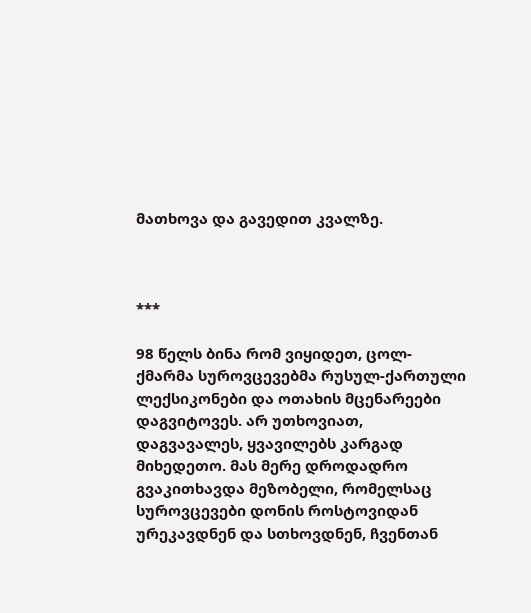მათხოვა და გავედით კვალზე.



***

98 წელს ბინა რომ ვიყიდეთ, ცოლ-ქმარმა სუროვცევებმა რუსულ-ქართული ლექსიკონები და ოთახის მცენარეები დაგვიტოვეს. არ უთხოვიათ, დაგვავალეს, ყვავილებს კარგად მიხედეთო. მას მერე დროდადრო გვაკითხავდა მეზობელი, რომელსაც სუროვცევები დონის როსტოვიდან ურეკავდნენ და სთხოვდნენ, ჩვენთან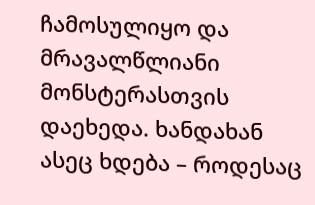ჩამოსულიყო და მრავალწლიანი მონსტერასთვის დაეხედა. ხანდახან ასეც ხდება – როდესაც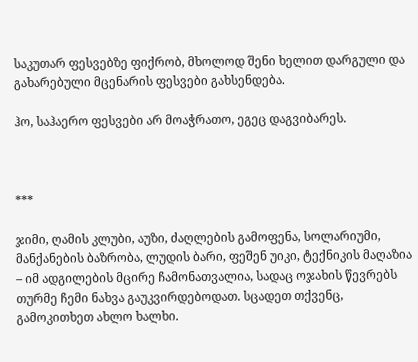საკუთარ ფესვებზე ფიქრობ, მხოლოდ შენი ხელით დარგული და გახარებული მცენარის ფესვები გახსენდება.

ჰო, საჰაერო ფესვები არ მოაჭრათო, ეგეც დაგვიბარეს.



***

ჯიმი, ღამის კლუბი, აუზი, ძაღლების გამოფენა, სოლარიუმი, მანქანების ბაზრობა, ლუდის ბარი, ფეშენ უიკი, ტექნიკის მაღაზია – იმ ადგილების მცირე ჩამონათვალია, სადაც ოჯახის წევრებს თურმე ჩემი ნახვა გაუკვირდებოდათ. სცადეთ თქვენც, გამოკითხეთ ახლო ხალხი.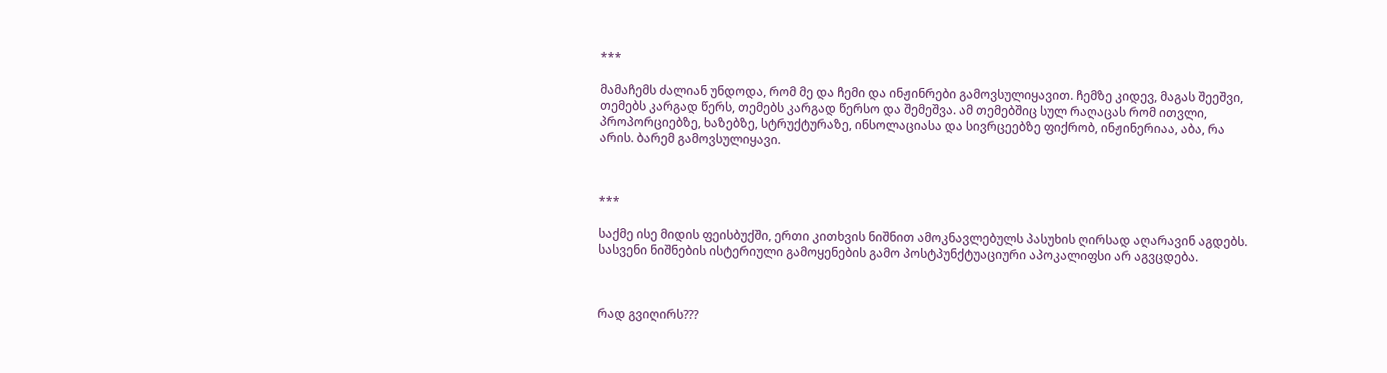***

მამაჩემს ძალიან უნდოდა, რომ მე და ჩემი და ინჟინრები გამოვსულიყავით. ჩემზე კიდევ, მაგას შეეშვი, თემებს კარგად წერს, თემებს კარგად წერსო და შემეშვა. ამ თემებშიც სულ რაღაცას რომ ითვლი, პროპორციებზე, ხაზებზე, სტრუქტურაზე, ინსოლაციასა და სივრცეებზე ფიქრობ, ინჟინერიაა, აბა, რა არის. ბარემ გამოვსულიყავი.



***

საქმე ისე მიდის ფეისბუქში, ერთი კითხვის ნიშნით ამოკნავლებულს პასუხის ღირსად აღარავინ აგდებს. სასვენი ნიშნების ისტერიული გამოყენების გამო პოსტპუნქტუაციური აპოკალიფსი არ აგვცდება.



რად გვიღირს???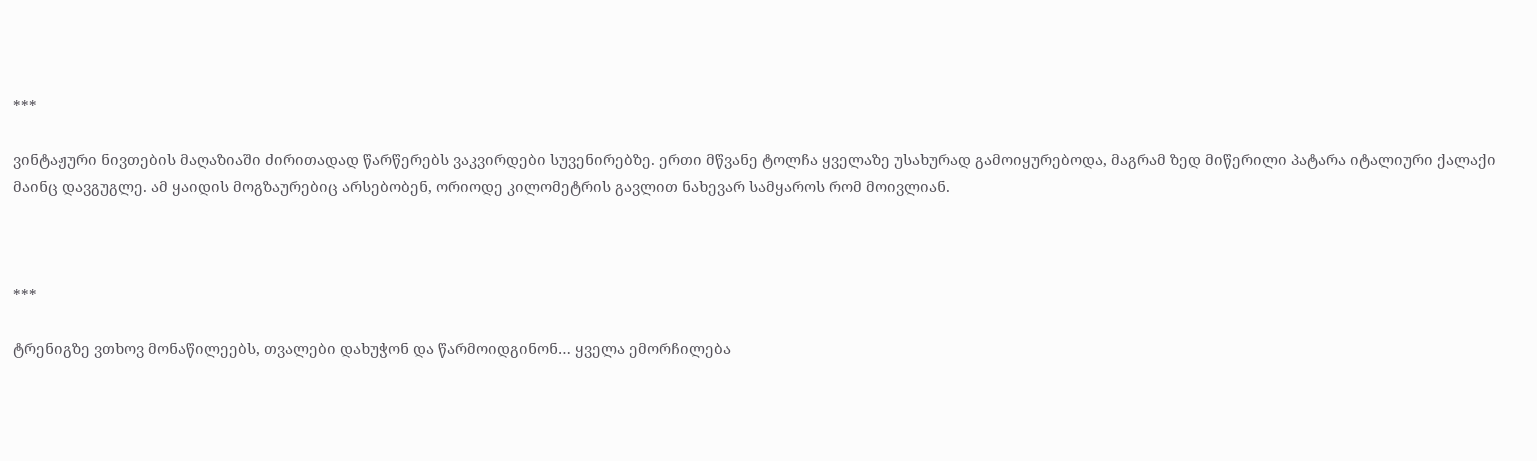***

ვინტაჟური ნივთების მაღაზიაში ძირითადად წარწერებს ვაკვირდები სუვენირებზე. ერთი მწვანე ტოლჩა ყველაზე უსახურად გამოიყურებოდა, მაგრამ ზედ მიწერილი პატარა იტალიური ქალაქი მაინც დავგუგლე. ამ ყაიდის მოგზაურებიც არსებობენ, ორიოდე კილომეტრის გავლით ნახევარ სამყაროს რომ მოივლიან.



***

ტრენიგზე ვთხოვ მონაწილეებს, თვალები დახუჭონ და წარმოიდგინონ… ყველა ემორჩილება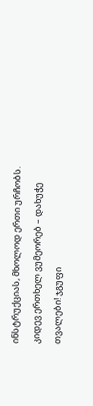ინსტრუქციას, მხოლოდ ერთი ურჩობს. კიდევ ერთხელ ვუმეორებ – დახუჭე თვალები! ჯგუფი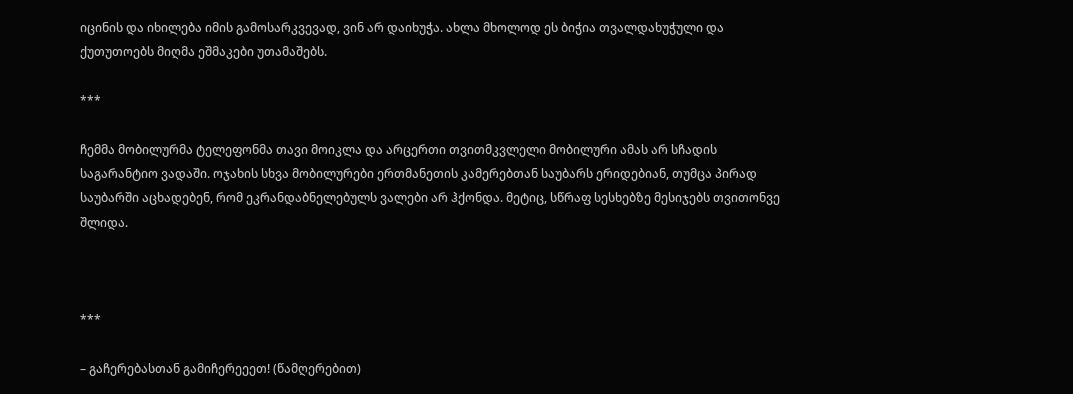იცინის და იხილება იმის გამოსარკვევად, ვინ არ დაიხუჭა. ახლა მხოლოდ ეს ბიჭია თვალდახუჭული და ქუთუთოებს მიღმა ეშმაკები უთამაშებს.

***

ჩემმა მობილურმა ტელეფონმა თავი მოიკლა და არცერთი თვითმკვლელი მობილური ამას არ სჩადის საგარანტიო ვადაში. ოჯახის სხვა მობილურები ერთმანეთის კამერებთან საუბარს ერიდებიან, თუმცა პირად საუბარში აცხადებენ, რომ ეკრანდაბნელებულს ვალები არ ჰქონდა. მეტიც, სწრაფ სესხებზე მესიჯებს თვითონვე შლიდა.



***

– გაჩერებასთან გამიჩერეეეთ! (წამღერებით)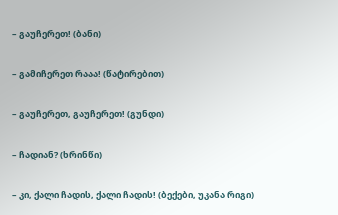– გაუჩერეთ! (ბანი)

– გამიჩერეთ რააა! (წატირებით)

– გაუჩერეთ, გაუჩერეთ! (გუნდი)

– ჩადიან? (ხრინწი)

– კი, ქალი ჩადის, ქალი ჩადის! (ბექები, უკანა რიგი)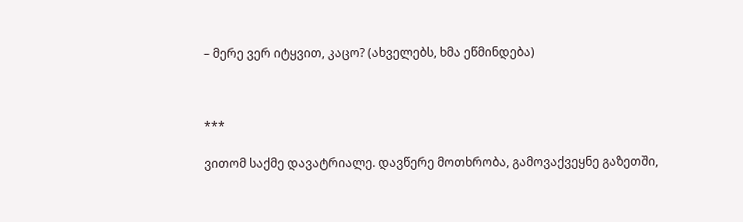– მერე ვერ იტყვით, კაცო? (ახველებს, ხმა ეწმინდება)



***

ვითომ საქმე დავატრიალე. დავწერე მოთხრობა, გამოვაქვეყნე გაზეთში,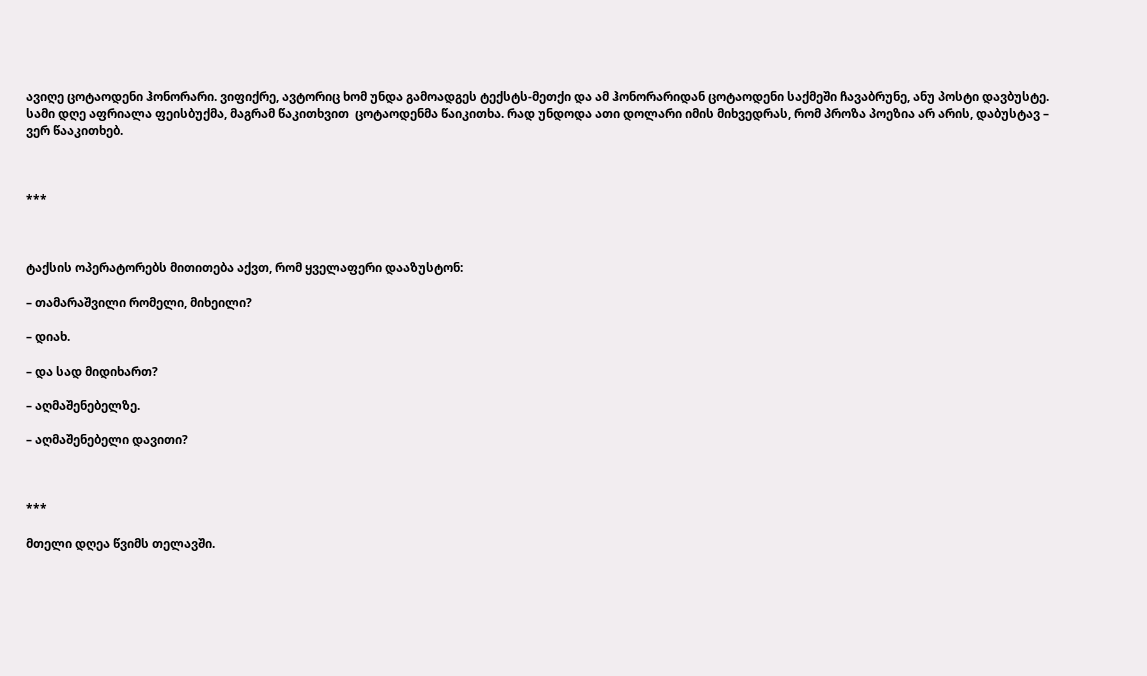ავიღე ცოტაოდენი ჰონორარი. ვიფიქრე, ავტორიც ხომ უნდა გამოადგეს ტექსტს-მეთქი და ამ ჰონორარიდან ცოტაოდენი საქმეში ჩავაბრუნე, ანუ პოსტი დავბუსტე. სამი დღე აფრიალა ფეისბუქმა, მაგრამ წაკითხვით  ცოტაოდენმა წაიკითხა. რად უნდოდა ათი დოლარი იმის მიხვედრას, რომ პროზა პოეზია არ არის, დაბუსტავ – ვერ წააკითხებ.



***



ტაქსის ოპერატორებს მითითება აქვთ, რომ ყველაფერი დააზუსტონ:

– თამარაშვილი რომელი, მიხეილი?

– დიახ.

– და სად მიდიხართ?

– აღმაშენებელზე.

– აღმაშენებელი დავითი?



***

მთელი დღეა წვიმს თელავში.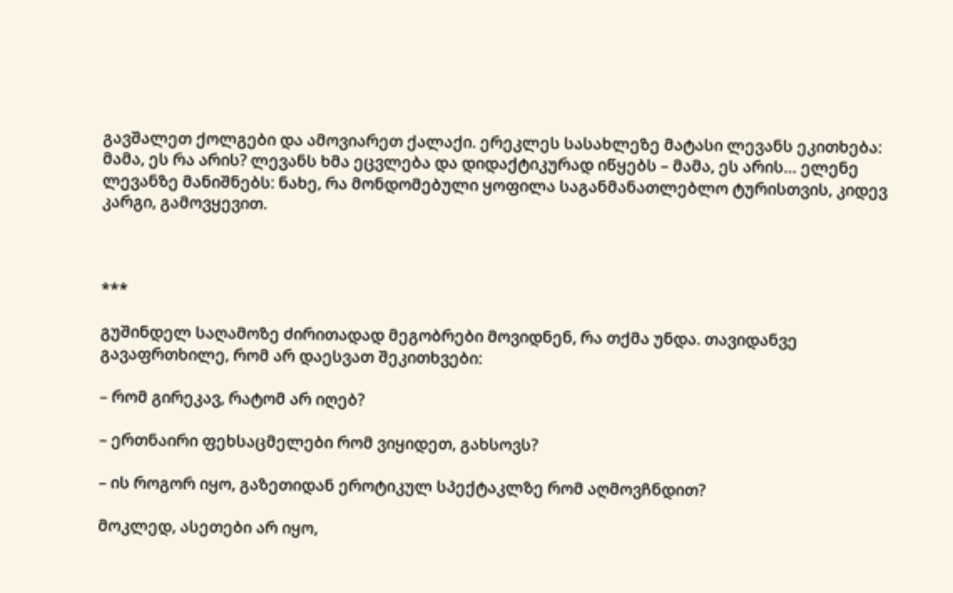გავშალეთ ქოლგები და ამოვიარეთ ქალაქი. ერეკლეს სასახლეზე მატასი ლევანს ეკითხება: მამა, ეს რა არის? ლევანს ხმა ეცვლება და დიდაქტიკურად იწყებს – მამა, ეს არის… ელენე ლევანზე მანიშნებს: ნახე, რა მონდომებული ყოფილა საგანმანათლებლო ტურისთვის, კიდევ კარგი, გამოვყევით.



***

გუშინდელ საღამოზე ძირითადად მეგობრები მოვიდნენ, რა თქმა უნდა. თავიდანვე გავაფრთხილე, რომ არ დაესვათ შეკითხვები:

– რომ გირეკავ, რატომ არ იღებ?

– ერთნაირი ფეხსაცმელები რომ ვიყიდეთ, გახსოვს?

– ის როგორ იყო, გაზეთიდან ეროტიკულ სპექტაკლზე რომ აღმოვჩნდით?

მოკლედ, ასეთები არ იყო,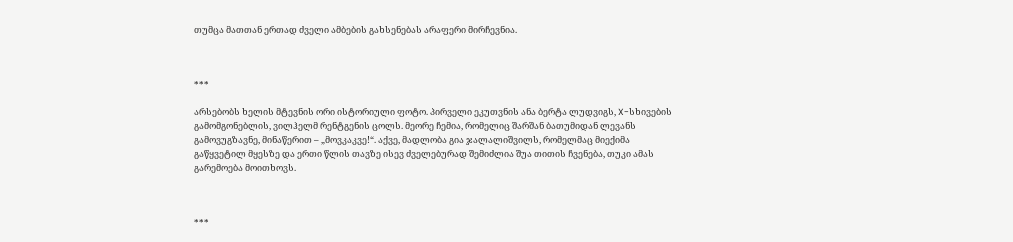თუმცა მათთან ერთად ძველი ამბების გახსენებას არაფერი მირჩევნია.



***

არსებობს ხელის მტევნის ორი ისტორიული ფოტო. პირველი ეკუთვნის ანა ბერტა ლუდვიგს, X-სხივების გამომგონებლის, ვილჰელმ რენტგენის ცოლს. მეორე ჩემია, რომელიც შარშან ბათუმიდან ლევანს გამოვუგზავნე, მინაწერით – „მოვკაკვე!“. აქვე, მადლობა გია ჯალალიშვილს, რომელმაც მიექიმა გაწყვეტილ მყესზე და ერთი წლის თავზე ისევ ძველებურად შემიძლია შუა თითის ჩვენება, თუკი ამას გარემოება მოითხოვს.



***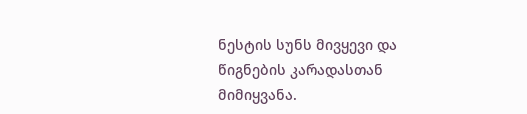ნესტის სუნს მივყევი და წიგნების კარადასთან მიმიყვანა.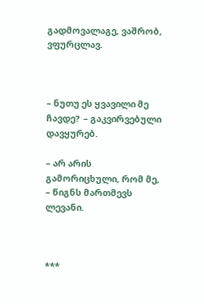გადმოვალაგე, ვაშრობ, ვფურცლავ.



– ნუთუ ეს ყვავილი მე ჩავდე?  – გაკვირვებული დავყურებ.

– არ არის გამორიცხული, რომ მე,  – წიგნს მართმევს ლევანი.



***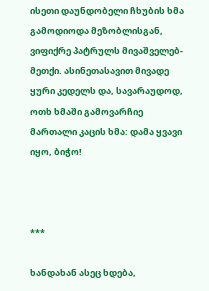ისეთი დაუნდობელი ჩხუბის ხმა გამოდიოდა მეზობლისგან, ვიფიქრე პატრულს მივაშველებ-მეთქი. ასინეთასავით მივადე ყური კედელს და, სავარაუდოდ, ოთხ ხმაში გამოვარჩიე მართალი კაცის ხმა: დამა ყვავი იყო, ბიჭო!



***

ხანდახან ასეც ხდება,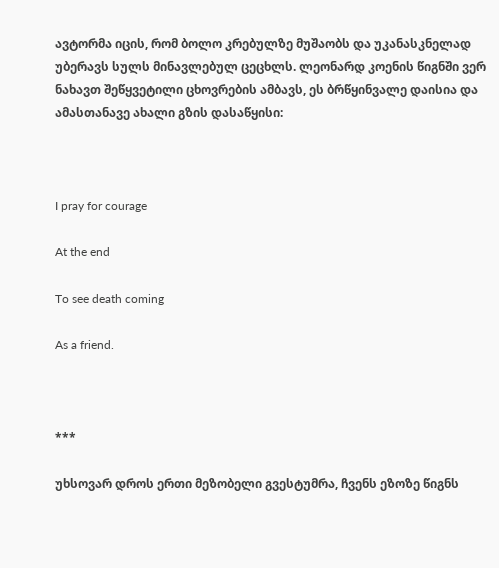ავტორმა იცის, რომ ბოლო კრებულზე მუშაობს და უკანასკნელად უბერავს სულს მინავლებულ ცეცხლს. ლეონარდ კოენის წიგნში ვერ ნახავთ შეწყვეტილი ცხოვრების ამბავს, ეს ბრწყინვალე დაისია და ამასთანავე ახალი გზის დასაწყისი:



I pray for courage

At the end

To see death coming

As a friend.



***

უხსოვარ დროს ერთი მეზობელი გვესტუმრა, ჩვენს ეზოზე წიგნს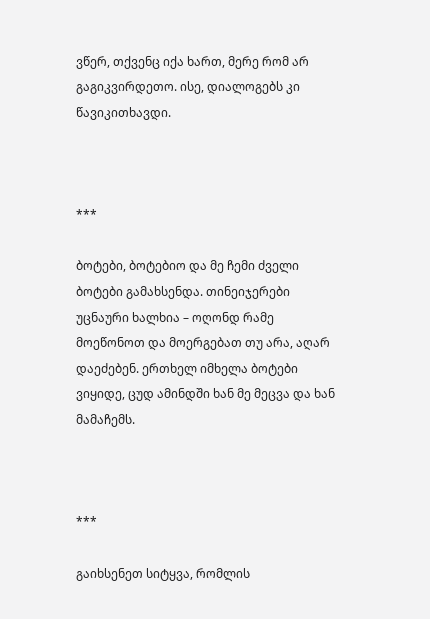ვწერ, თქვენც იქა ხართ, მერე რომ არ გაგიკვირდეთო. ისე, დიალოგებს კი წავიკითხავდი.



***

ბოტები, ბოტებიო და მე ჩემი ძველი ბოტები გამახსენდა. თინეიჯერები უცნაური ხალხია – ოღონდ რამე მოეწონოთ და მოერგებათ თუ არა, აღარ დაეძებენ. ერთხელ იმხელა ბოტები ვიყიდე, ცუდ ამინდში ხან მე მეცვა და ხან მამაჩემს.



***

გაიხსენეთ სიტყვა, რომლის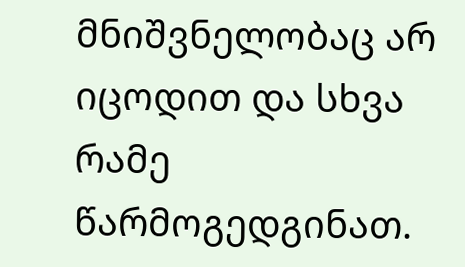მნიშვნელობაც არ იცოდით და სხვა რამე წარმოგედგინათ.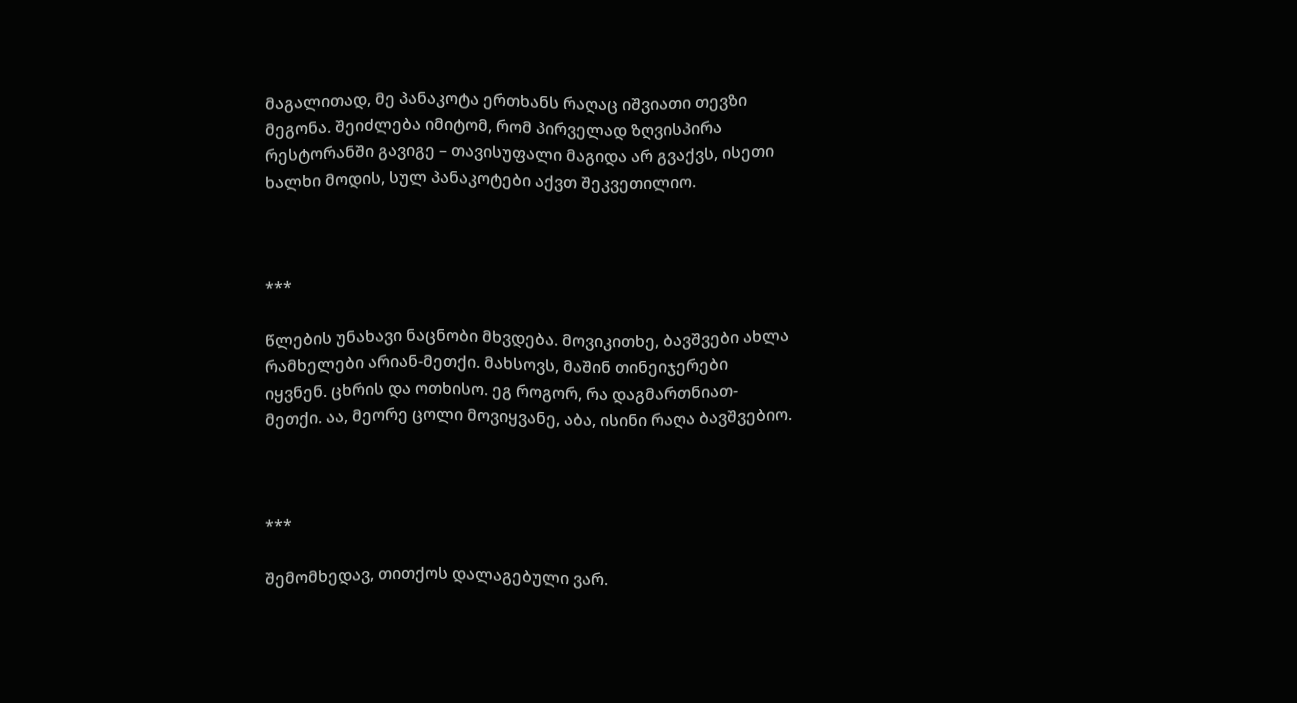მაგალითად, მე პანაკოტა ერთხანს რაღაც იშვიათი თევზი მეგონა. შეიძლება იმიტომ, რომ პირველად ზღვისპირა რესტორანში გავიგე – თავისუფალი მაგიდა არ გვაქვს, ისეთი ხალხი მოდის, სულ პანაკოტები აქვთ შეკვეთილიო.



***

წლების უნახავი ნაცნობი მხვდება. მოვიკითხე, ბავშვები ახლა რამხელები არიან-მეთქი. მახსოვს, მაშინ თინეიჯერები იყვნენ. ცხრის და ოთხისო. ეგ როგორ, რა დაგმართნიათ-მეთქი. აა, მეორე ცოლი მოვიყვანე, აბა, ისინი რაღა ბავშვებიო.



***

შემომხედავ, თითქოს დალაგებული ვარ.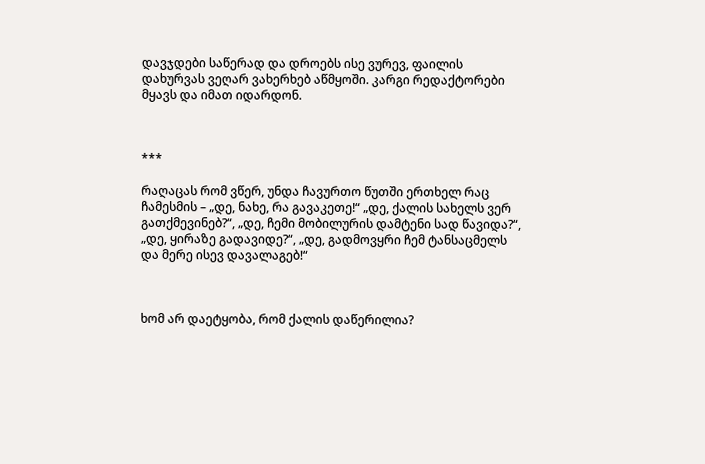დავჯდები საწერად და დროებს ისე ვურევ, ფაილის დახურვას ვეღარ ვახერხებ აწმყოში. კარგი რედაქტორები მყავს და იმათ იდარდონ.



***

რაღაცას რომ ვწერ, უნდა ჩავურთო წუთში ერთხელ რაც ჩამესმის – „დე, ნახე, რა გავაკეთე!“ „დე, ქალის სახელს ვერ გათქმევინებ?“, „დე, ჩემი მობილურის დამტენი სად წავიდა?“, „დე, ყირაზე გადავიდე?“, „დე, გადმოვყრი ჩემ ტანსაცმელს და მერე ისევ დავალაგებ!“



ხომ არ დაეტყობა, რომ ქალის დაწერილია?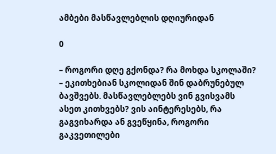ამბები მასწავლებლის დღიურიდან

0

– როგორი დღე გქონდა? რა მოხდა სკოლაში? – ეკითხებიან სკოლიდან შინ დაბრუნებულ ბავშვებს. მასწავლებლებს ვინ გვისვამს ასეთ კითხვებს? ვის აინტერესებს, რა გაგვიხარდა ან გვეწყინა, როგორი გაკვეთილები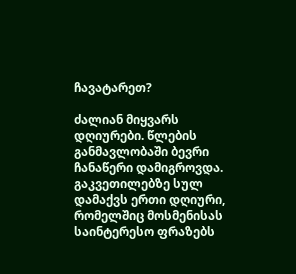ჩავატარეთ?

ძალიან მიყვარს დღიურები. წლების განმავლობაში ბევრი ჩანაწერი დამიგროვდა. გაკვეთილებზე სულ დამაქვს ერთი დღიური, რომელშიც მოსმენისას საინტერესო ფრაზებს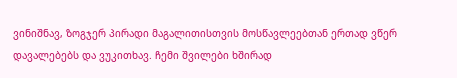ვინიშნავ, ზოგჯერ პირადი მაგალითისთვის მოსწავლეებთან ერთად ვწერ დავალებებს და ვუკითხავ. ჩემი შვილები ხშირად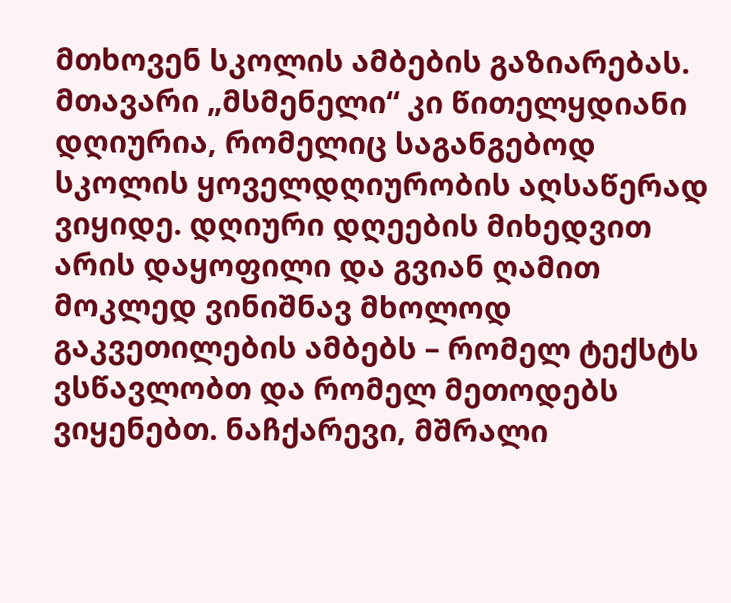მთხოვენ სკოლის ამბების გაზიარებას. მთავარი „მსმენელი“ კი წითელყდიანი დღიურია, რომელიც საგანგებოდ სკოლის ყოველდღიურობის აღსაწერად ვიყიდე. დღიური დღეების მიხედვით არის დაყოფილი და გვიან ღამით მოკლედ ვინიშნავ მხოლოდ გაკვეთილების ამბებს – რომელ ტექსტს ვსწავლობთ და რომელ მეთოდებს ვიყენებთ. ნაჩქარევი, მშრალი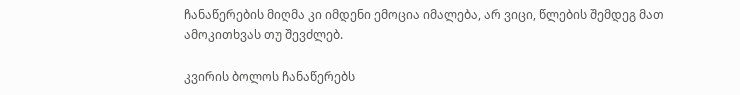ჩანაწერების მიღმა კი იმდენი ემოცია იმალება, არ ვიცი, წლების შემდეგ მათ ამოკითხვას თუ შევძლებ.

კვირის ბოლოს ჩანაწერებს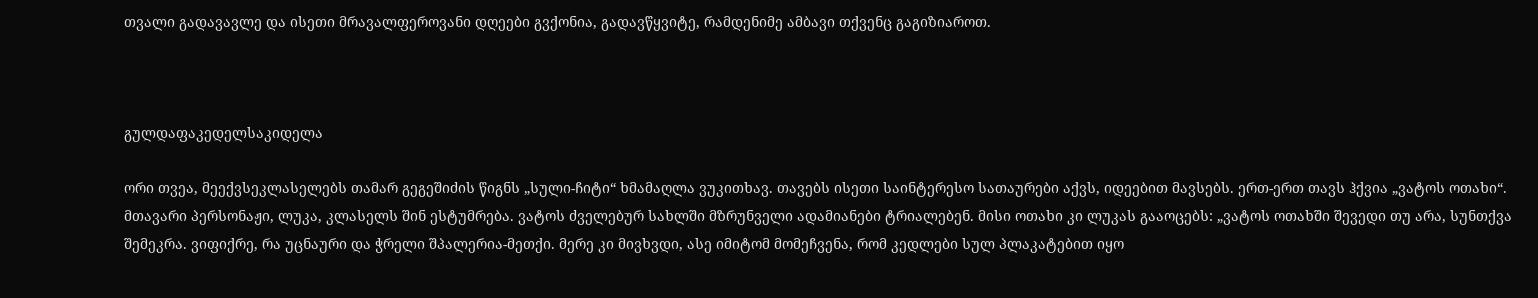თვალი გადავავლე და ისეთი მრავალფეროვანი დღეები გვქონია, გადავწყვიტე, რამდენიმე ამბავი თქვენც გაგიზიაროთ.



გულდაფაკედელსაკიდელა

ორი თვეა, მეექვსეკლასელებს თამარ გეგეშიძის წიგნს „სული-ჩიტი“ ხმამაღლა ვუკითხავ. თავებს ისეთი საინტერესო სათაურები აქვს, იდეებით მავსებს. ერთ-ერთ თავს ჰქვია „ვატოს ოთახი“. მთავარი პერსონაჟი, ლუკა, კლასელს შინ ესტუმრება. ვატოს ძველებურ სახლში მზრუნველი ადამიანები ტრიალებენ. მისი ოთახი კი ლუკას გააოცებს: „ვატოს ოთახში შევედი თუ არა, სუნთქვა შემეკრა. ვიფიქრე, რა უცნაური და ჭრელი შპალერია-მეთქი. მერე კი მივხვდი, ასე იმიტომ მომეჩვენა, რომ კედლები სულ პლაკატებით იყო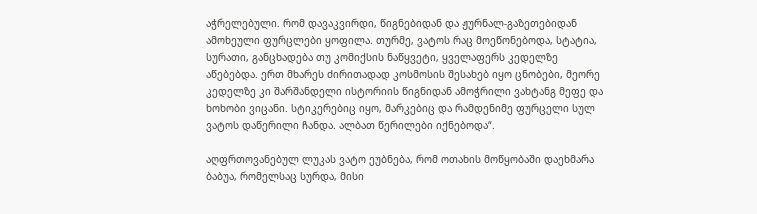აჭრელებული. რომ დავაკვირდი, წიგნებიდან და ჟურნალ-გაზეთებიდან ამოხეული ფურცლები ყოფილა. თურმე, ვატოს რაც მოეწონებოდა, სტატია, სურათი, განცხადება თუ კომიქსის ნაწყვეტი, ყველაფერს კედელზე აწებებდა. ერთ მხარეს ძირითადად კოსმოსის შესახებ იყო ცნობები, მეორე კედელზე კი შარშანდელი ისტორიის წიგნიდან ამოჭრილი ვახტანგ მეფე და ხოხობი ვიცანი. სტიკერებიც იყო, მარკებიც და რამდენიმე ფურცელი სულ ვატოს დაწერილი ჩანდა. ალბათ წერილები იქნებოდა“.

აღფრთოვანებულ ლუკას ვატო ეუბნება, რომ ოთახის მოწყობაში დაეხმარა ბაბუა, რომელსაც სურდა, მისი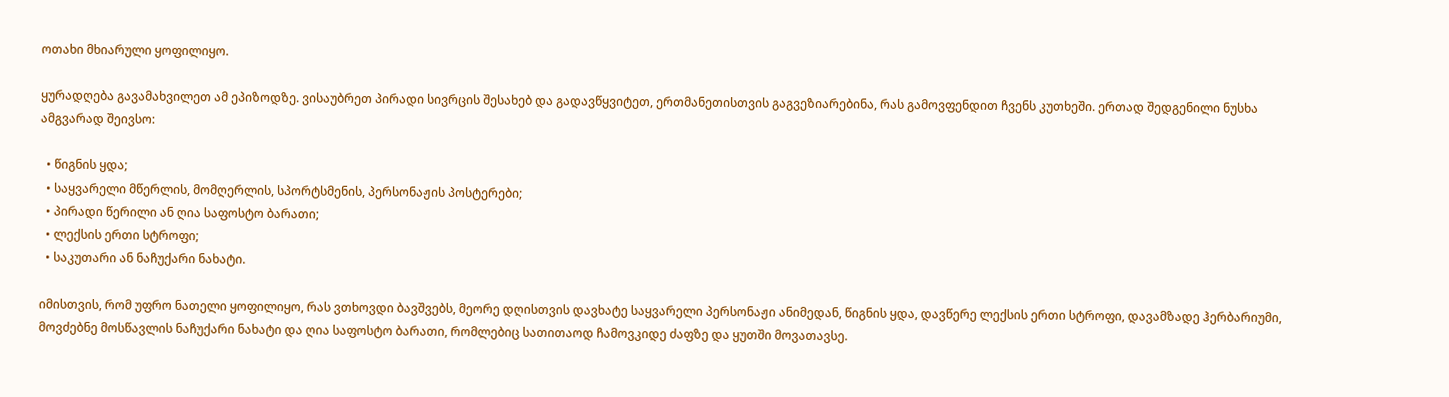ოთახი მხიარული ყოფილიყო.

ყურადღება გავამახვილეთ ამ ეპიზოდზე. ვისაუბრეთ პირადი სივრცის შესახებ და გადავწყვიტეთ, ერთმანეთისთვის გაგვეზიარებინა, რას გამოვფენდით ჩვენს კუთხეში. ერთად შედგენილი ნუსხა ამგვარად შეივსო:

  • წიგნის ყდა;
  • საყვარელი მწერლის, მომღერლის, სპორტსმენის, პერსონაჟის პოსტერები;
  • პირადი წერილი ან ღია საფოსტო ბარათი;
  • ლექსის ერთი სტროფი;
  • საკუთარი ან ნაჩუქარი ნახატი.

იმისთვის, რომ უფრო ნათელი ყოფილიყო, რას ვთხოვდი ბავშვებს, მეორე დღისთვის დავხატე საყვარელი პერსონაჟი ანიმედან, წიგნის ყდა, დავწერე ლექსის ერთი სტროფი, დავამზადე ჰერბარიუმი, მოვძებნე მოსწავლის ნაჩუქარი ნახატი და ღია საფოსტო ბარათი, რომლებიც სათითაოდ ჩამოვკიდე ძაფზე და ყუთში მოვათავსე.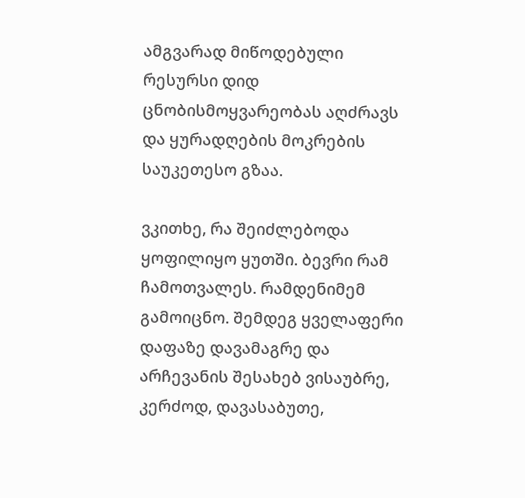ამგვარად მიწოდებული რესურსი დიდ ცნობისმოყვარეობას აღძრავს და ყურადღების მოკრების საუკეთესო გზაა.

ვკითხე, რა შეიძლებოდა ყოფილიყო ყუთში. ბევრი რამ ჩამოთვალეს. რამდენიმემ გამოიცნო. შემდეგ ყველაფერი დაფაზე დავამაგრე და არჩევანის შესახებ ვისაუბრე, კერძოდ, დავასაბუთე,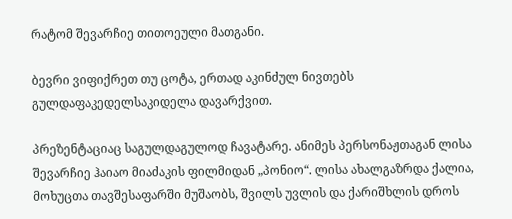რატომ შევარჩიე თითოეული მათგანი.

ბევრი ვიფიქრეთ თუ ცოტა, ერთად აკინძულ ნივთებს გულდაფაკედელსაკიდელა დავარქვით.

პრეზენტაციაც საგულდაგულოდ ჩავატარე. ანიმეს პერსონაჟთაგან ლისა შევარჩიე ჰაიაო მიაძაკის ფილმიდან „პონიო“. ლისა ახალგაზრდა ქალია, მოხუცთა თავშესაფარში მუშაობს, შვილს უვლის და ქარიშხლის დროს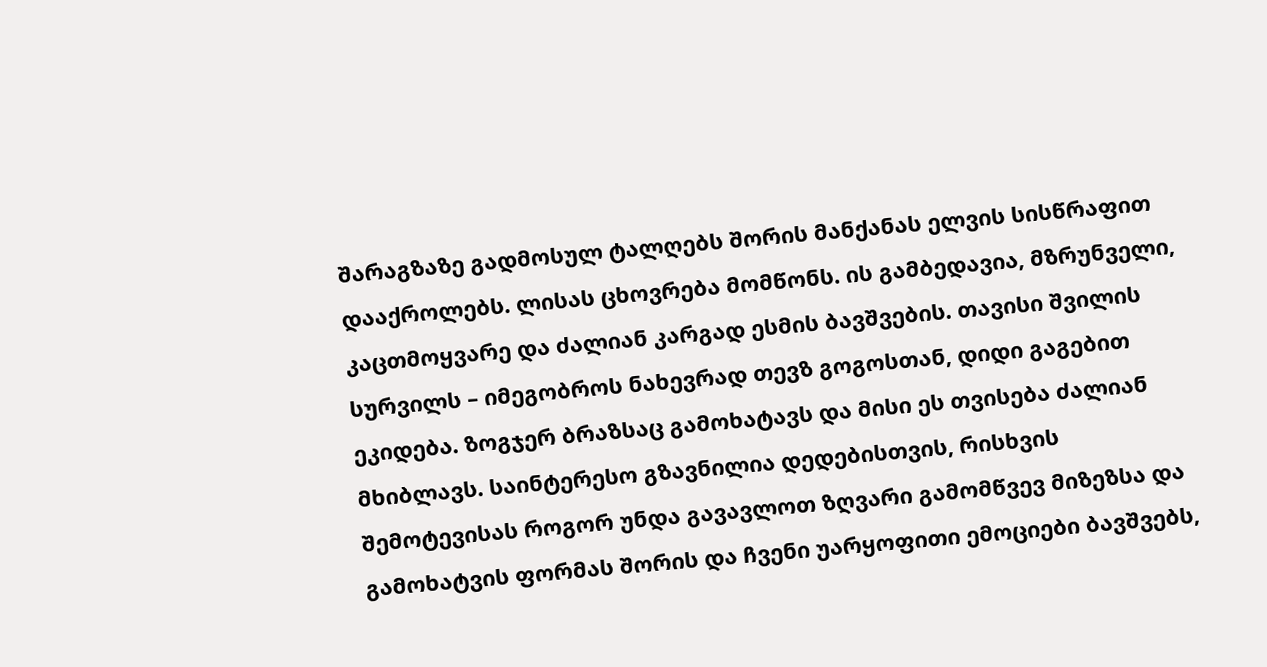შარაგზაზე გადმოსულ ტალღებს შორის მანქანას ელვის სისწრაფით დააქროლებს. ლისას ცხოვრება მომწონს. ის გამბედავია, მზრუნველი, კაცთმოყვარე და ძალიან კარგად ესმის ბავშვების. თავისი შვილის სურვილს – იმეგობროს ნახევრად თევზ გოგოსთან, დიდი გაგებით ეკიდება. ზოგჯერ ბრაზსაც გამოხატავს და მისი ეს თვისება ძალიან მხიბლავს. საინტერესო გზავნილია დედებისთვის, რისხვის შემოტევისას როგორ უნდა გავავლოთ ზღვარი გამომწვევ მიზეზსა და გამოხატვის ფორმას შორის და ჩვენი უარყოფითი ემოციები ბავშვებს,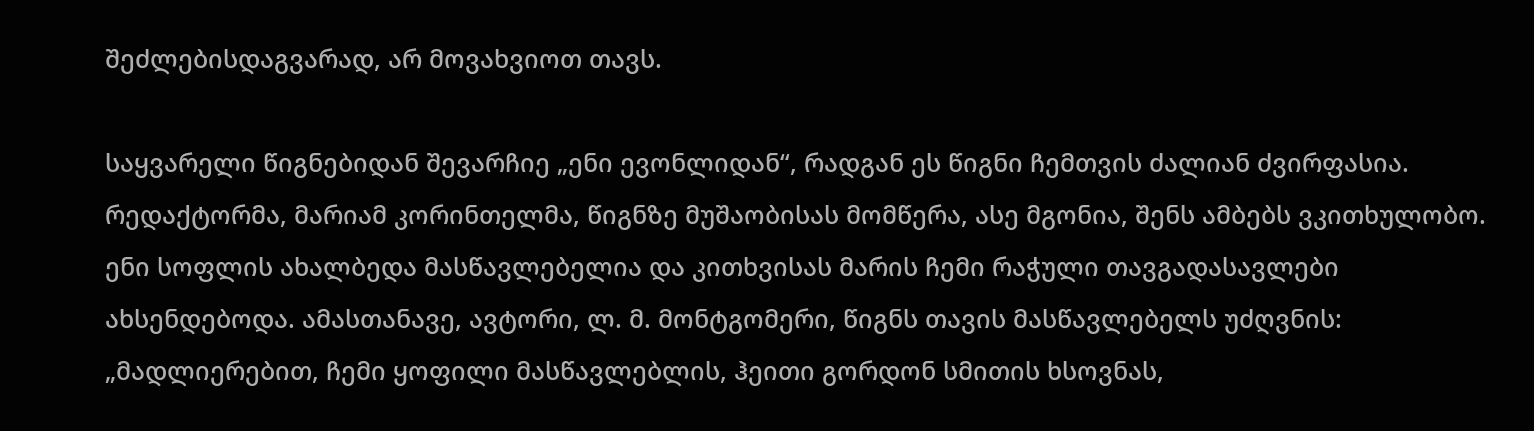შეძლებისდაგვარად, არ მოვახვიოთ თავს.

საყვარელი წიგნებიდან შევარჩიე „ენი ევონლიდან“, რადგან ეს წიგნი ჩემთვის ძალიან ძვირფასია. რედაქტორმა, მარიამ კორინთელმა, წიგნზე მუშაობისას მომწერა, ასე მგონია, შენს ამბებს ვკითხულობო. ენი სოფლის ახალბედა მასწავლებელია და კითხვისას მარის ჩემი რაჭული თავგადასავლები ახსენდებოდა. ამასთანავე, ავტორი, ლ. მ. მონტგომერი, წიგნს თავის მასწავლებელს უძღვნის: „მადლიერებით, ჩემი ყოფილი მასწავლებლის, ჰეითი გორდონ სმითის ხსოვნას,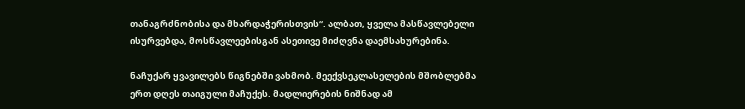თანაგრძნობისა და მხარდაჭერისთვის“. ალბათ, ყველა მასწავლებელი ისურვებდა, მოსწავლეებისგან ასეთივე მიძღვნა დაემსახურებინა.

ნაჩუქარ ყვავილებს წიგნებში ვახმობ. მეექვსეკლასელების მშობლებმა ერთ დღეს თაიგული მაჩუქეს. მადლიერების ნიშნად ამ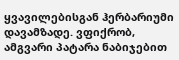ყვავილებისგან ჰერბარიუმი დავამზადე. ვფიქრობ, ამგვარი პატარა ნაბიჯებით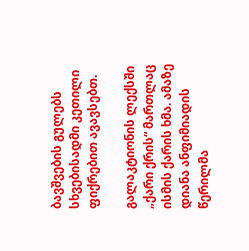ბავშვების გულებს სხვებისადმი კეთილი ფიქრებით ავავსებთ.

გალაკტიონის ლექსში „ქარი ქრის“ მართლაც ისმის ქარის ხმა. ამაზე დიანა ანფიმიადის წერილმა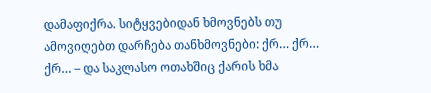დამაფიქრა. სიტყვებიდან ხმოვნებს თუ ამოვიღებთ დარჩება თანხმოვნები: ქრ… ქრ… ქრ… – და საკლასო ოთახშიც ქარის ხმა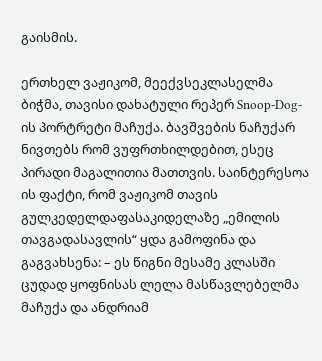გაისმის.

ერთხელ ვაჟიკომ, მეექვსეკლასელმა ბიჭმა, თავისი დახატული რეპერ Snoop-Dog-ის პორტრეტი მაჩუქა. ბავშვების ნაჩუქარ ნივთებს რომ ვუფრთხილდებით, ესეც პირადი მაგალითია მათთვის. საინტერესოა ის ფაქტი, რომ ვაჟიკომ თავის გულკედელდაფასაკიდელაზე „ემილის თავგადასავლის“ ყდა გამოფინა და გაგვახსენა: – ეს წიგნი მესამე კლასში ცუდად ყოფნისას ლელა მასწავლებელმა მაჩუქა და ანდრიამ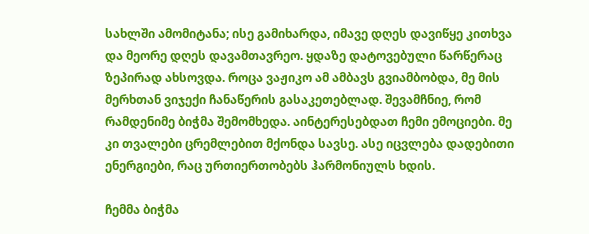სახლში ამომიტანა; ისე გამიხარდა, იმავე დღეს დავიწყე კითხვა და მეორე დღეს დავამთავრეო. ყდაზე დატოვებული წარწერაც ზეპირად ახსოვდა. როცა ვაჟიკო ამ ამბავს გვიამბობდა, მე მის მერხთან ვიჯექი ჩანაწერის გასაკეთებლად. შევამჩნიე, რომ რამდენიმე ბიჭმა შემომხედა. აინტერესებდათ ჩემი ემოციები. მე კი თვალები ცრემლებით მქონდა სავსე. ასე იცვლება დადებითი ენერგიები, რაც ურთიერთობებს ჰარმონიულს ხდის.

ჩემმა ბიჭმა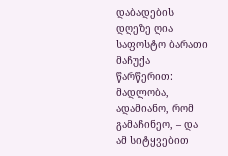დაბადების დღეზე ღია საფოსტო ბარათი მაჩუქა წარწერით: მადლობა, ადამიანო, რომ გამაჩინეო, – და ამ სიტყვებით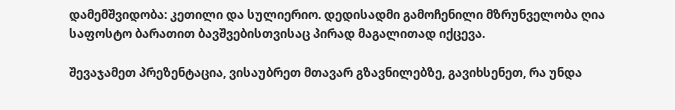დამემშვიდობა: კეთილი და სულიერიო. დედისადმი გამოჩენილი მზრუნველობა ღია საფოსტო ბარათით ბავშვებისთვისაც პირად მაგალითად იქცევა.

შევაჯამეთ პრეზენტაცია, ვისაუბრეთ მთავარ გზავნილებზე, გავიხსენეთ, რა უნდა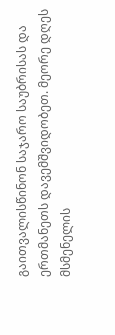გაითვალისწინონ საჯარო საუბრისას და ერთმანეთს დავემშვიდობეთ. მეორე დღეს მსმენელის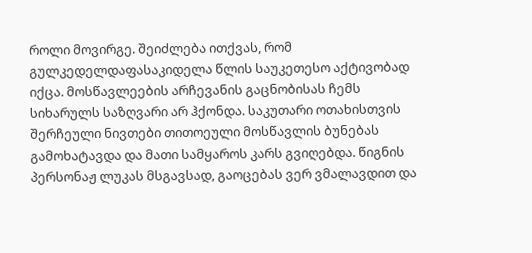როლი მოვირგე. შეიძლება ითქვას, რომ გულკედელდაფასაკიდელა წლის საუკეთესო აქტივობად იქცა. მოსწავლეების არჩევანის გაცნობისას ჩემს სიხარულს საზღვარი არ ჰქონდა. საკუთარი ოთახისთვის შერჩეული ნივთები თითოეული მოსწავლის ბუნებას გამოხატავდა და მათი სამყაროს კარს გვიღებდა. წიგნის პერსონაჟ ლუკას მსგავსად, გაოცებას ვერ ვმალავდით და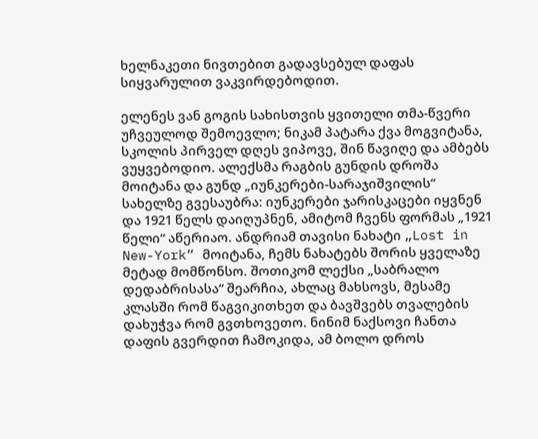ხელნაკეთი ნივთებით გადავსებულ დაფას სიყვარულით ვაკვირდებოდით.

ელენეს ვან გოგის სახისთვის ყვითელი თმა-წვერი უჩვეულოდ შემოევლო; ნიკამ პატარა ქვა მოგვიტანა, სკოლის პირველ დღეს ვიპოვე, შინ წავიღე და ამბებს ვუყვებოდიო. ალექსმა რაგბის გუნდის დროშა მოიტანა და გუნდ „იუნკერები-სარაჯიშვილის“ სახელზე გვესაუბრა: იუნკერები ჯარისკაცები იყვნენ და 1921 წელს დაიღუპნენ, ამიტომ ჩვენს ფორმას „1921 წელი“ აწერიაო. ანდრიამ თავისი ნახატი „Lost in New-York“ მოიტანა, ჩემს ნახატებს შორის ყველაზე მეტად მომწონსო. შოთიკომ ლექსი „საბრალო დედაბრისასა“ შეარჩია, ახლაც მახსოვს, მესამე კლასში რომ წაგვიკითხეთ და ბავშვებს თვალების დახუჭვა რომ გვთხოვეთო. ნინიმ ნაქსოვი ჩანთა დაფის გვერდით ჩამოკიდა, ამ ბოლო დროს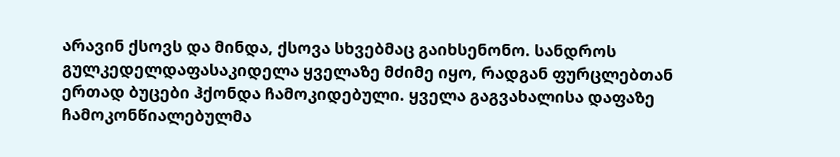არავინ ქსოვს და მინდა, ქსოვა სხვებმაც გაიხსენონო. სანდროს გულკედელდაფასაკიდელა ყველაზე მძიმე იყო, რადგან ფურცლებთან ერთად ბუცები ჰქონდა ჩამოკიდებული. ყველა გაგვახალისა დაფაზე ჩამოკონწიალებულმა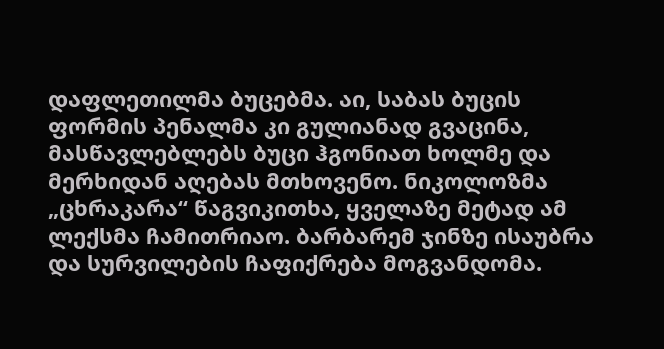დაფლეთილმა ბუცებმა. აი, საბას ბუცის ფორმის პენალმა კი გულიანად გვაცინა, მასწავლებლებს ბუცი ჰგონიათ ხოლმე და მერხიდან აღებას მთხოვენო. ნიკოლოზმა „ცხრაკარა“ წაგვიკითხა, ყველაზე მეტად ამ ლექსმა ჩამითრიაო. ბარბარემ ჯინზე ისაუბრა და სურვილების ჩაფიქრება მოგვანდომა.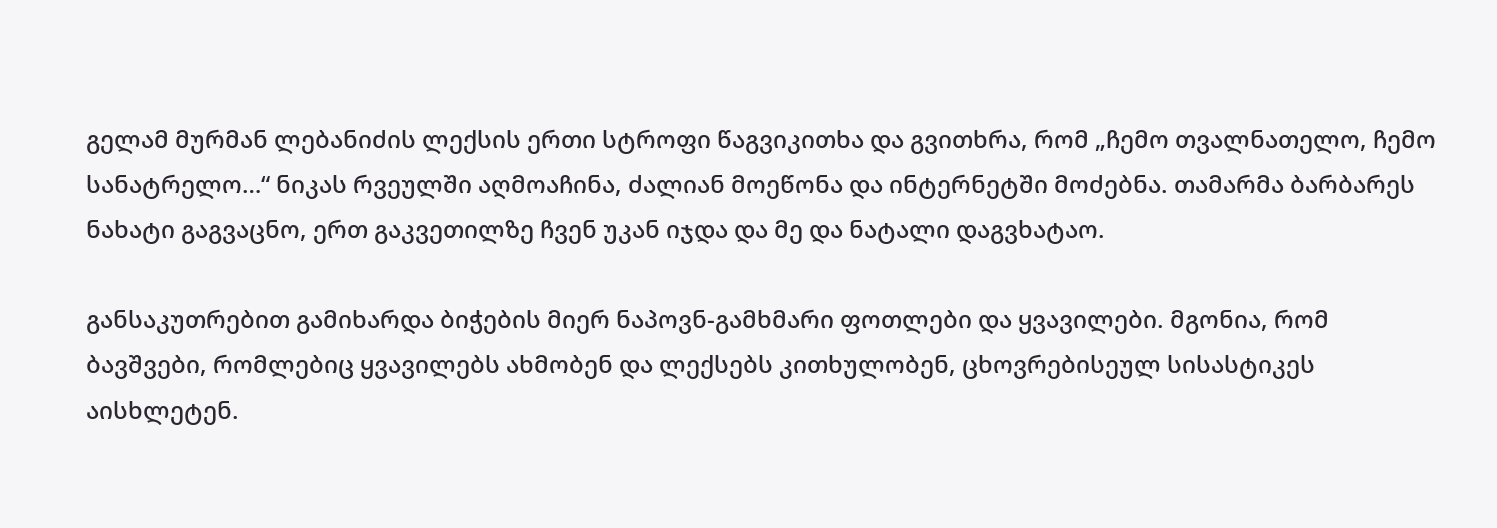გელამ მურმან ლებანიძის ლექსის ერთი სტროფი წაგვიკითხა და გვითხრა, რომ „ჩემო თვალნათელო, ჩემო სანატრელო…“ ნიკას რვეულში აღმოაჩინა, ძალიან მოეწონა და ინტერნეტში მოძებნა. თამარმა ბარბარეს ნახატი გაგვაცნო, ერთ გაკვეთილზე ჩვენ უკან იჯდა და მე და ნატალი დაგვხატაო.

განსაკუთრებით გამიხარდა ბიჭების მიერ ნაპოვნ-გამხმარი ფოთლები და ყვავილები. მგონია, რომ ბავშვები, რომლებიც ყვავილებს ახმობენ და ლექსებს კითხულობენ, ცხოვრებისეულ სისასტიკეს აისხლეტენ.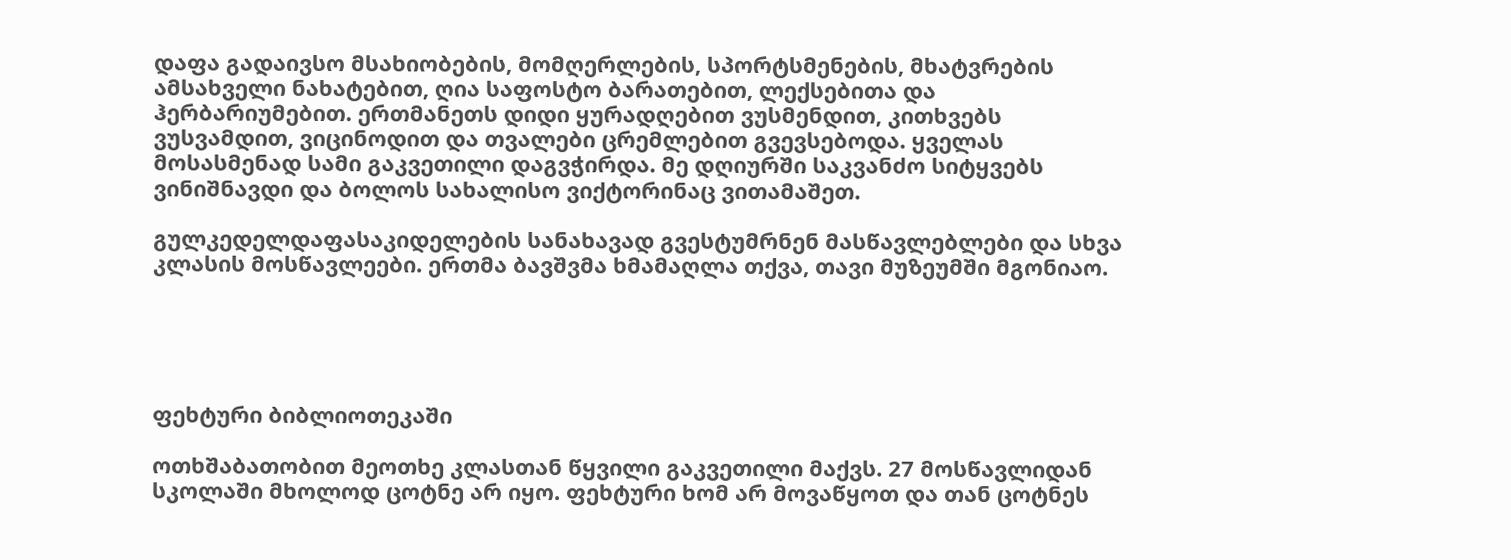დაფა გადაივსო მსახიობების, მომღერლების, სპორტსმენების, მხატვრების ამსახველი ნახატებით, ღია საფოსტო ბარათებით, ლექსებითა და ჰერბარიუმებით. ერთმანეთს დიდი ყურადღებით ვუსმენდით, კითხვებს ვუსვამდით, ვიცინოდით და თვალები ცრემლებით გვევსებოდა. ყველას მოსასმენად სამი გაკვეთილი დაგვჭირდა. მე დღიურში საკვანძო სიტყვებს ვინიშნავდი და ბოლოს სახალისო ვიქტორინაც ვითამაშეთ.

გულკედელდაფასაკიდელების სანახავად გვესტუმრნენ მასწავლებლები და სხვა კლასის მოსწავლეები. ერთმა ბავშვმა ხმამაღლა თქვა, თავი მუზეუმში მგონიაო.





ფეხტური ბიბლიოთეკაში

ოთხშაბათობით მეოთხე კლასთან წყვილი გაკვეთილი მაქვს. 27 მოსწავლიდან სკოლაში მხოლოდ ცოტნე არ იყო. ფეხტური ხომ არ მოვაწყოთ და თან ცოტნეს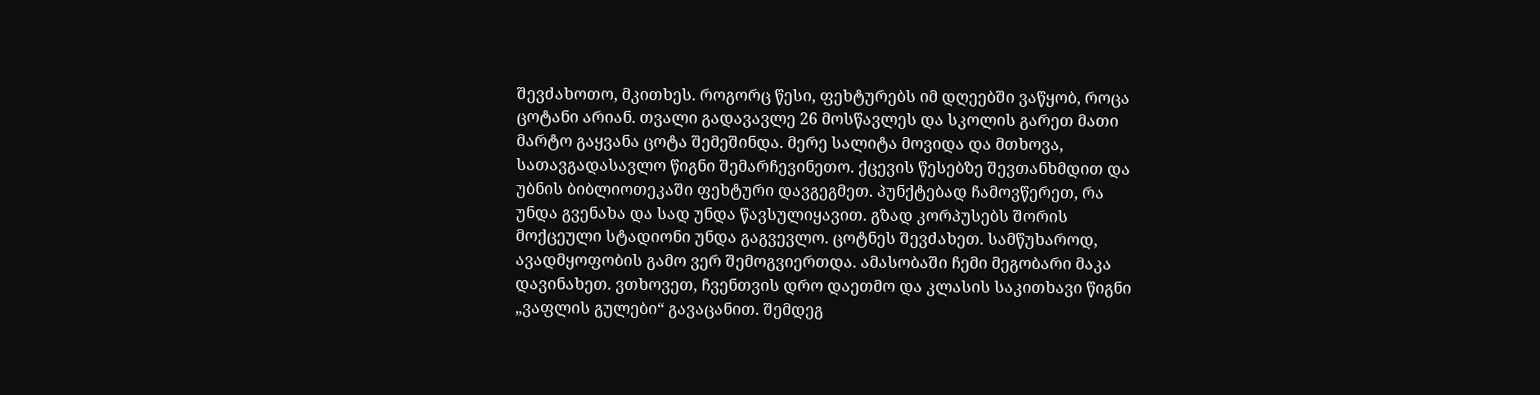შევძახოთო, მკითხეს. როგორც წესი, ფეხტურებს იმ დღეებში ვაწყობ, როცა ცოტანი არიან. თვალი გადავავლე 26 მოსწავლეს და სკოლის გარეთ მათი მარტო გაყვანა ცოტა შემეშინდა. მერე სალიტა მოვიდა და მთხოვა, სათავგადასავლო წიგნი შემარჩევინეთო. ქცევის წესებზე შევთანხმდით და უბნის ბიბლიოთეკაში ფეხტური დავგეგმეთ. პუნქტებად ჩამოვწერეთ, რა უნდა გვენახა და სად უნდა წავსულიყავით. გზად კორპუსებს შორის მოქცეული სტადიონი უნდა გაგვევლო. ცოტნეს შევძახეთ. სამწუხაროდ, ავადმყოფობის გამო ვერ შემოგვიერთდა. ამასობაში ჩემი მეგობარი მაკა დავინახეთ. ვთხოვეთ, ჩვენთვის დრო დაეთმო და კლასის საკითხავი წიგნი „ვაფლის გულები“ გავაცანით. შემდეგ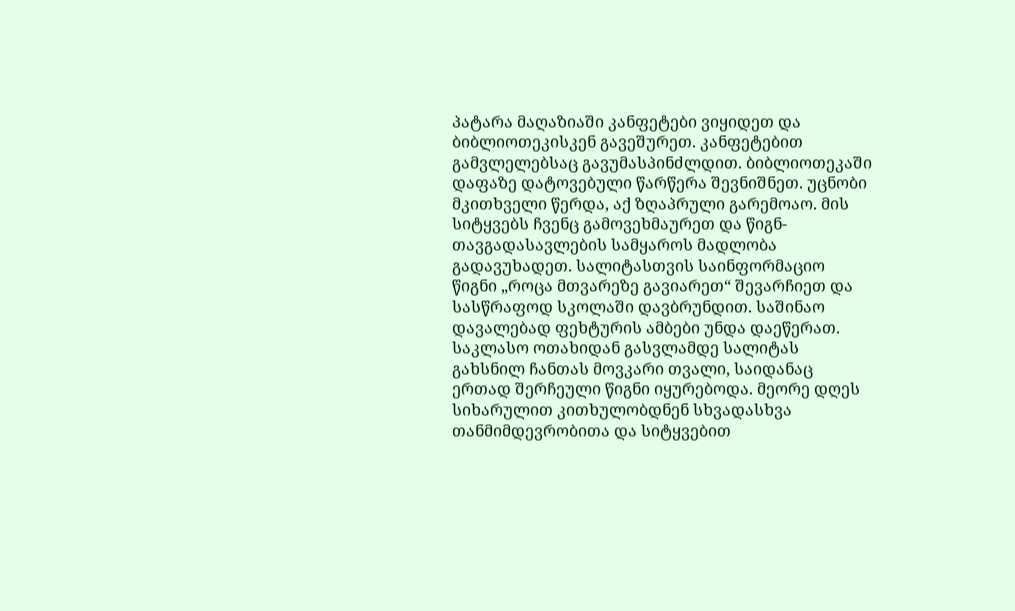პატარა მაღაზიაში კანფეტები ვიყიდეთ და ბიბლიოთეკისკენ გავეშურეთ. კანფეტებით გამვლელებსაც გავუმასპინძლდით. ბიბლიოთეკაში დაფაზე დატოვებული წარწერა შევნიშნეთ. უცნობი მკითხველი წერდა, აქ ზღაპრული გარემოაო. მის სიტყვებს ჩვენც გამოვეხმაურეთ და წიგნ-თავგადასავლების სამყაროს მადლობა გადავუხადეთ. სალიტასთვის საინფორმაციო წიგნი „როცა მთვარეზე გავიარეთ“ შევარჩიეთ და სასწრაფოდ სკოლაში დავბრუნდით. საშინაო დავალებად ფეხტურის ამბები უნდა დაეწერათ. საკლასო ოთახიდან გასვლამდე სალიტას გახსნილ ჩანთას მოვკარი თვალი, საიდანაც ერთად შერჩეული წიგნი იყურებოდა. მეორე დღეს სიხარულით კითხულობდნენ სხვადასხვა თანმიმდევრობითა და სიტყვებით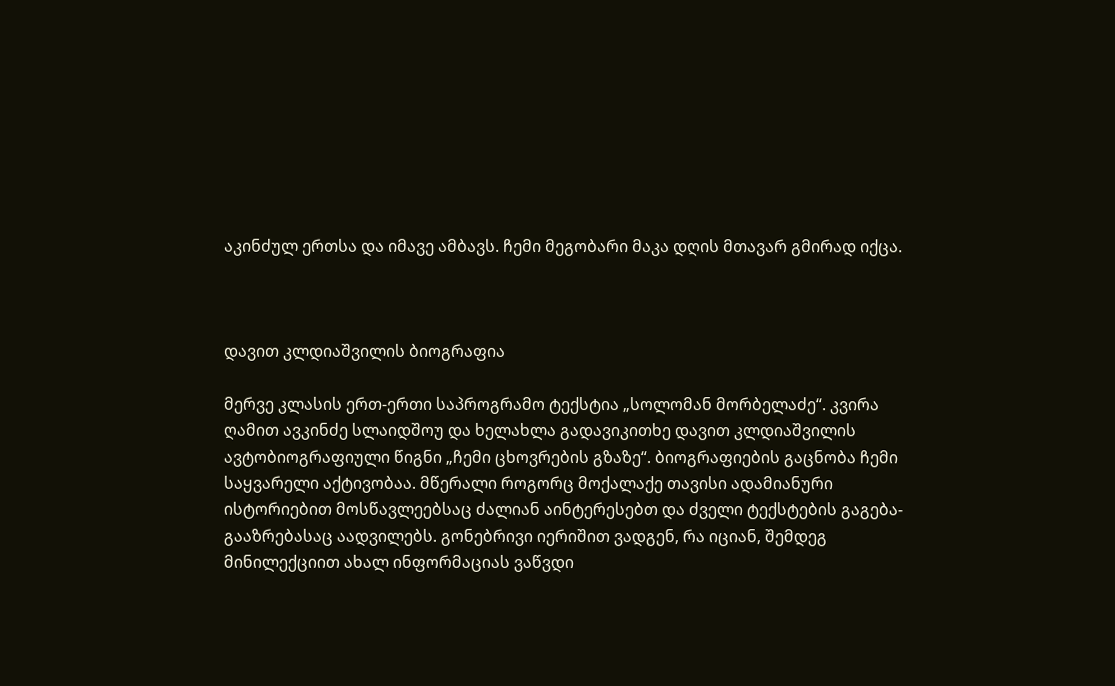აკინძულ ერთსა და იმავე ამბავს. ჩემი მეგობარი მაკა დღის მთავარ გმირად იქცა.



დავით კლდიაშვილის ბიოგრაფია

მერვე კლასის ერთ-ერთი საპროგრამო ტექსტია „სოლომან მორბელაძე“. კვირა ღამით ავკინძე სლაიდშოუ და ხელახლა გადავიკითხე დავით კლდიაშვილის ავტობიოგრაფიული წიგნი „ჩემი ცხოვრების გზაზე“. ბიოგრაფიების გაცნობა ჩემი საყვარელი აქტივობაა. მწერალი როგორც მოქალაქე თავისი ადამიანური ისტორიებით მოსწავლეებსაც ძალიან აინტერესებთ და ძველი ტექსტების გაგება-გააზრებასაც აადვილებს. გონებრივი იერიშით ვადგენ, რა იციან, შემდეგ მინილექციით ახალ ინფორმაციას ვაწვდი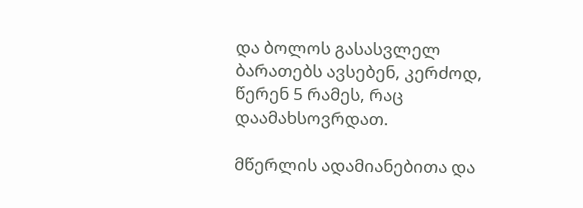და ბოლოს გასასვლელ ბარათებს ავსებენ, კერძოდ, წერენ 5 რამეს, რაც დაამახსოვრდათ.

მწერლის ადამიანებითა და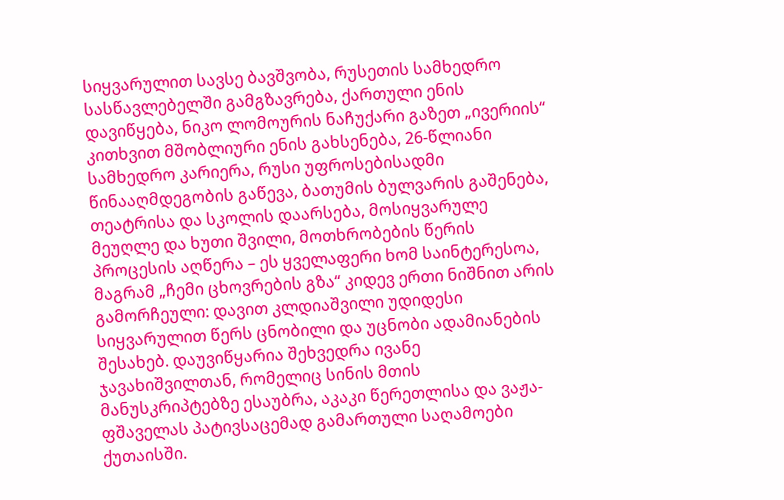სიყვარულით სავსე ბავშვობა, რუსეთის სამხედრო სასწავლებელში გამგზავრება, ქართული ენის დავიწყება, ნიკო ლომოურის ნაჩუქარი გაზეთ „ივერიის“ კითხვით მშობლიური ენის გახსენება, 26-წლიანი სამხედრო კარიერა, რუსი უფროსებისადმი წინააღმდეგობის გაწევა, ბათუმის ბულვარის გაშენება, თეატრისა და სკოლის დაარსება, მოსიყვარულე მეუღლე და ხუთი შვილი, მოთხრობების წერის პროცესის აღწერა – ეს ყველაფერი ხომ საინტერესოა, მაგრამ „ჩემი ცხოვრების გზა“ კიდევ ერთი ნიშნით არის გამორჩეული: დავით კლდიაშვილი უდიდესი სიყვარულით წერს ცნობილი და უცნობი ადამიანების შესახებ. დაუვიწყარია შეხვედრა ივანე ჯავახიშვილთან, რომელიც სინის მთის მანუსკრიპტებზე ესაუბრა, აკაკი წერეთლისა და ვაჟა-ფშაველას პატივსაცემად გამართული საღამოები ქუთაისში.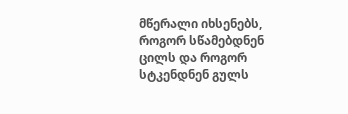მწერალი იხსენებს, როგორ სწამებდნენ ცილს და როგორ სტკენდნენ გულს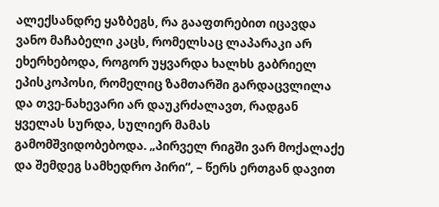ალექსანდრე ყაზბეგს, რა გააფთრებით იცავდა ვანო მაჩაბელი კაცს, რომელსაც ლაპარაკი არ ეხერხებოდა, როგორ უყვარდა ხალხს გაბრიელ ეპისკოპოსი, რომელიც ზამთარში გარდაცვლილა და თვე-ნახევარი არ დაუკრძალავთ, რადგან ყველას სურდა, სულიერ მამას გამომშვიდობებოდა. „პირველ რიგში ვარ მოქალაქე და შემდეგ სამხედრო პირი“, – წერს ერთგან დავით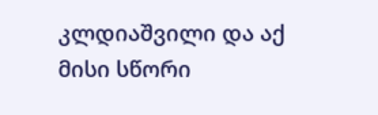კლდიაშვილი და აქ მისი სწორი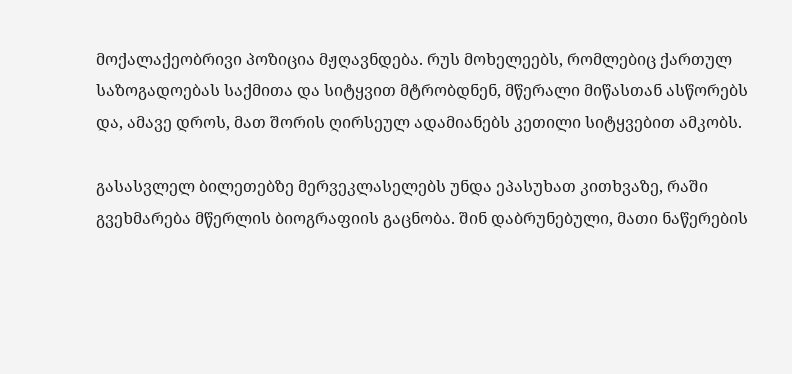მოქალაქეობრივი პოზიცია მჟღავნდება. რუს მოხელეებს, რომლებიც ქართულ საზოგადოებას საქმითა და სიტყვით მტრობდნენ, მწერალი მიწასთან ასწორებს და, ამავე დროს, მათ შორის ღირსეულ ადამიანებს კეთილი სიტყვებით ამკობს.

გასასვლელ ბილეთებზე მერვეკლასელებს უნდა ეპასუხათ კითხვაზე, რაში გვეხმარება მწერლის ბიოგრაფიის გაცნობა. შინ დაბრუნებული, მათი ნაწერების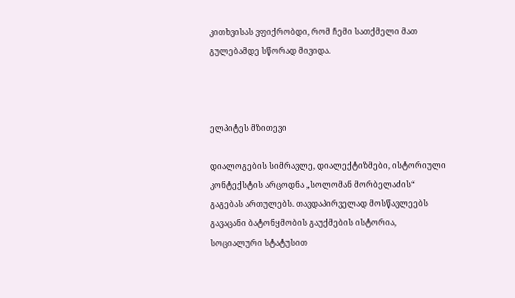კითხვისას ვფიქრობდი, რომ ჩემი სათქმელი მათ გულებამდე სწორად მივიდა.



ელპიტეს მზითევი

დიალოგების სიმრავლე, დიალექტიზმები, ისტორიული კონტექსტის არცოდნა „სოლომან მორბელაძის“ გაგებას ართულებს. თავდაპირველად მოსწავლეებს გავაცანი ბატონყმობის გაუქმების ისტორია, სოციალური სტატუსით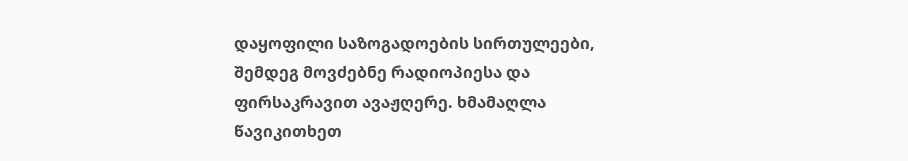დაყოფილი საზოგადოების სირთულეები, შემდეგ მოვძებნე რადიოპიესა და ფირსაკრავით ავაჟღერე. ხმამაღლა წავიკითხეთ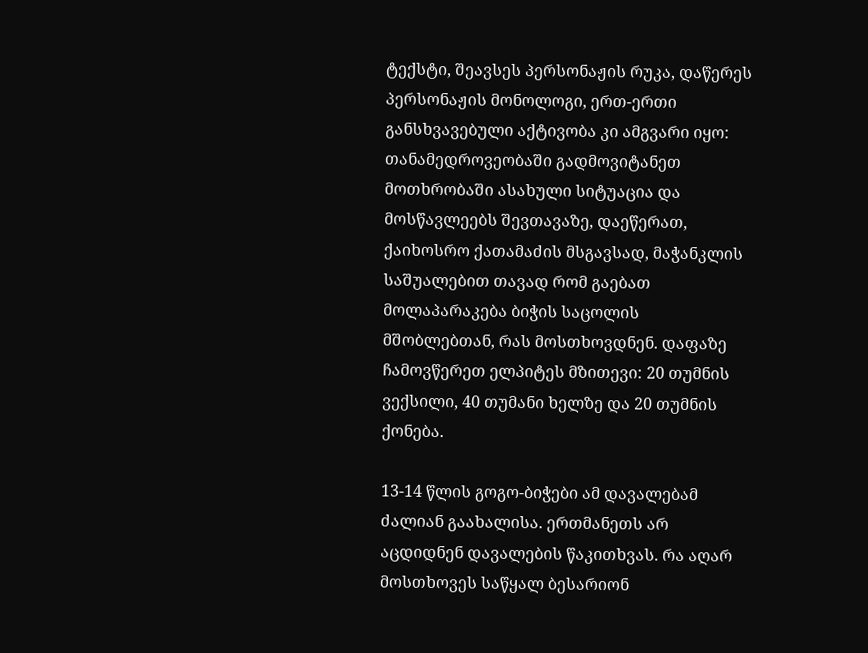ტექსტი, შეავსეს პერსონაჟის რუკა, დაწერეს პერსონაჟის მონოლოგი, ერთ-ერთი განსხვავებული აქტივობა კი ამგვარი იყო: თანამედროვეობაში გადმოვიტანეთ მოთხრობაში ასახული სიტუაცია და მოსწავლეებს შევთავაზე, დაეწერათ, ქაიხოსრო ქათამაძის მსგავსად, მაჭანკლის საშუალებით თავად რომ გაებათ მოლაპარაკება ბიჭის საცოლის მშობლებთან, რას მოსთხოვდნენ. დაფაზე ჩამოვწერეთ ელპიტეს მზითევი: 20 თუმნის ვექსილი, 40 თუმანი ხელზე და 20 თუმნის ქონება.

13-14 წლის გოგო-ბიჭები ამ დავალებამ ძალიან გაახალისა. ერთმანეთს არ აცდიდნენ დავალების წაკითხვას. რა აღარ მოსთხოვეს საწყალ ბესარიონ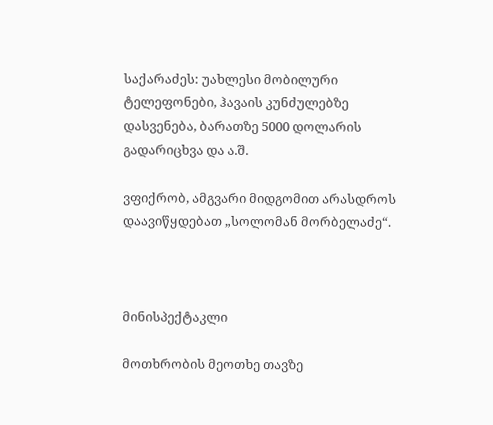საქარაძეს: უახლესი მობილური ტელეფონები, ჰავაის კუნძულებზე დასვენება, ბარათზე 5000 დოლარის გადარიცხვა და ა.შ.

ვფიქრობ, ამგვარი მიდგომით არასდროს დაავიწყდებათ „სოლომან მორბელაძე“.



მინისპექტაკლი

მოთხრობის მეოთხე თავზე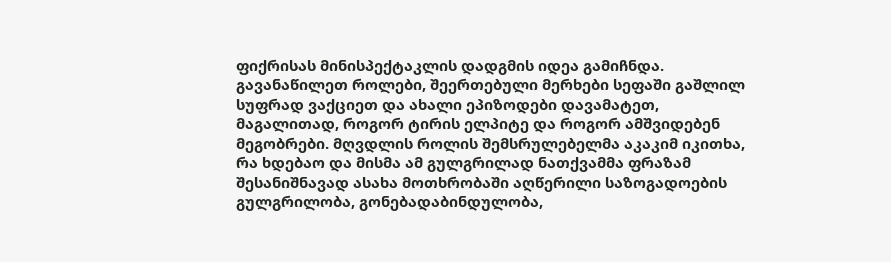ფიქრისას მინისპექტაკლის დადგმის იდეა გამიჩნდა. გავანაწილეთ როლები, შეერთებული მერხები სეფაში გაშლილ სუფრად ვაქციეთ და ახალი ეპიზოდები დავამატეთ, მაგალითად, როგორ ტირის ელპიტე და როგორ ამშვიდებენ მეგობრები. მღვდლის როლის შემსრულებელმა აკაკიმ იკითხა, რა ხდებაო და მისმა ამ გულგრილად ნათქვამმა ფრაზამ შესანიშნავად ასახა მოთხრობაში აღწერილი საზოგადოების გულგრილობა, გონებადაბინდულობა,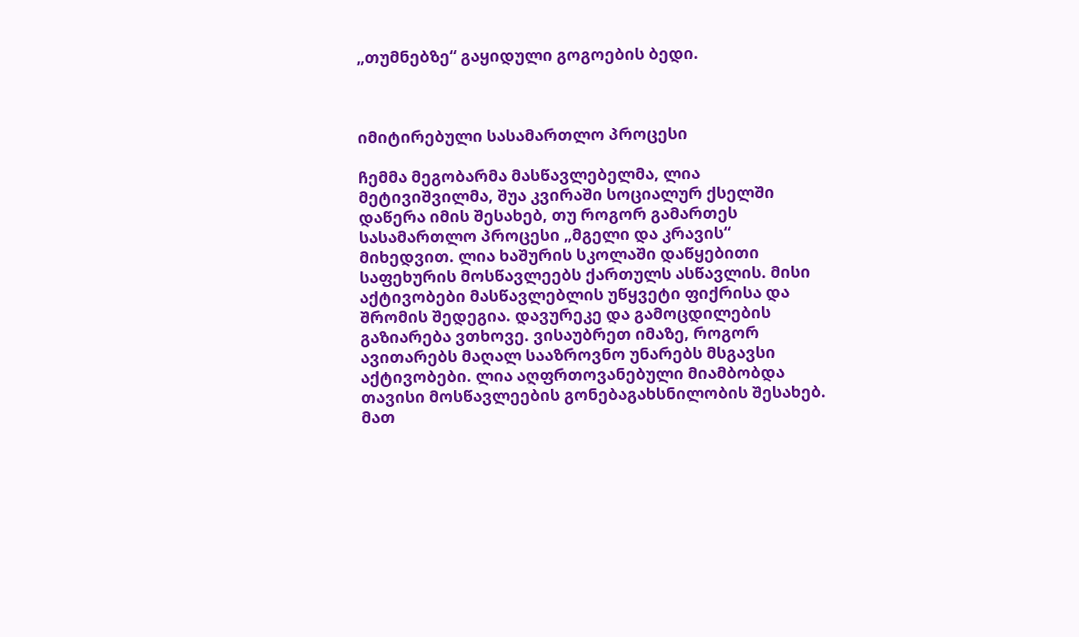„თუმნებზე“ გაყიდული გოგოების ბედი.



იმიტირებული სასამართლო პროცესი

ჩემმა მეგობარმა მასწავლებელმა, ლია მეტივიშვილმა, შუა კვირაში სოციალურ ქსელში დაწერა იმის შესახებ, თუ როგორ გამართეს სასამართლო პროცესი „მგელი და კრავის“ მიხედვით. ლია ხაშურის სკოლაში დაწყებითი საფეხურის მოსწავლეებს ქართულს ასწავლის. მისი აქტივობები მასწავლებლის უწყვეტი ფიქრისა და შრომის შედეგია. დავურეკე და გამოცდილების გაზიარება ვთხოვე. ვისაუბრეთ იმაზე, როგორ ავითარებს მაღალ სააზროვნო უნარებს მსგავსი აქტივობები. ლია აღფრთოვანებული მიამბობდა თავისი მოსწავლეების გონებაგახსნილობის შესახებ. მათ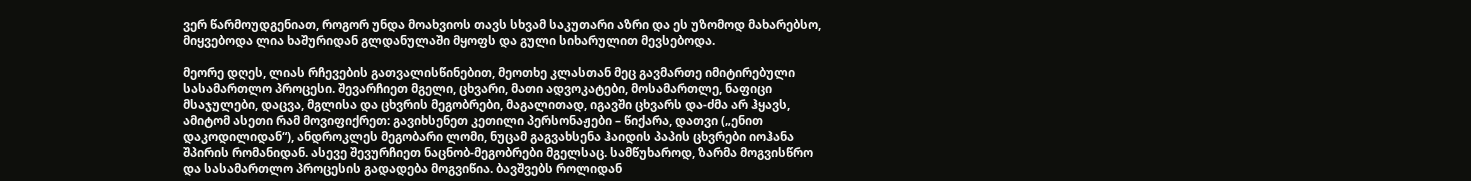ვერ წარმოუდგენიათ, როგორ უნდა მოახვიოს თავს სხვამ საკუთარი აზრი და ეს უზომოდ მახარებსო, მიყვებოდა ლია ხაშურიდან გლდანულაში მყოფს და გული სიხარულით მევსებოდა.

მეორე დღეს, ლიას რჩევების გათვალისწინებით, მეოთხე კლასთან მეც გავმართე იმიტირებული სასამართლო პროცესი. შევარჩიეთ მგელი, ცხვარი, მათი ადვოკატები, მოსამართლე, ნაფიცი მსაჯულები, დაცვა, მგლისა და ცხვრის მეგობრები, მაგალითად, იგავში ცხვარს და-ძმა არ ჰყავს, ამიტომ ასეთი რამ მოვიფიქრეთ: გავიხსენეთ კეთილი პერსონაჟები – წიქარა, დათვი („ენით დაკოდილიდან“), ანდროკლეს მეგობარი ლომი, ნუცამ გაგვახსენა ჰაიდის პაპის ცხვრები იოჰანა შპირის რომანიდან. ასევე შევურჩიეთ ნაცნობ-მეგობრები მგელსაც. სამწუხაროდ, ზარმა მოგვისწრო და სასამართლო პროცესის გადადება მოგვიწია. ბავშვებს როლიდან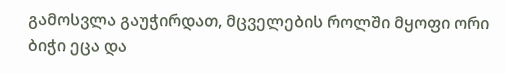გამოსვლა გაუჭირდათ, მცველების როლში მყოფი ორი ბიჭი ეცა და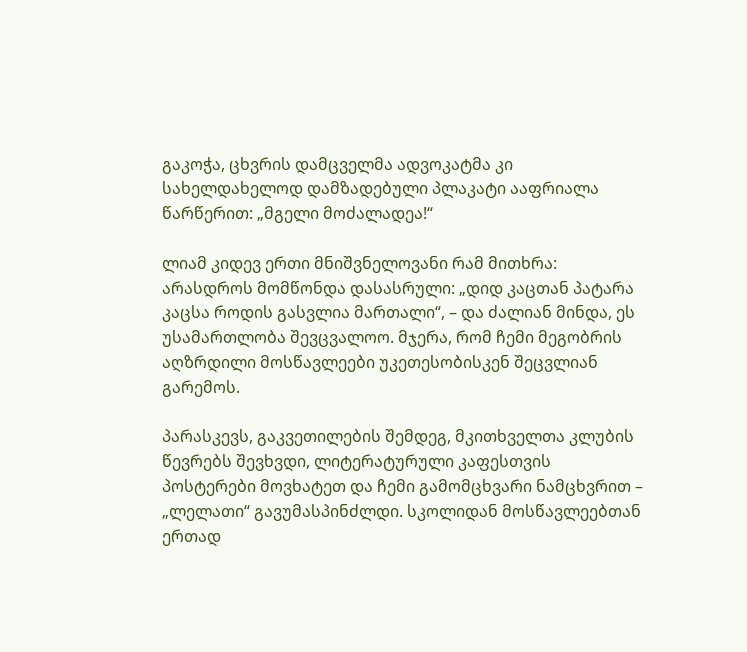გაკოჭა, ცხვრის დამცველმა ადვოკატმა კი სახელდახელოდ დამზადებული პლაკატი ააფრიალა წარწერით: „მგელი მოძალადეა!“

ლიამ კიდევ ერთი მნიშვნელოვანი რამ მითხრა: არასდროს მომწონდა დასასრული: „დიდ კაცთან პატარა კაცსა როდის გასვლია მართალი“, – და ძალიან მინდა, ეს უსამართლობა შევცვალოო. მჯერა, რომ ჩემი მეგობრის აღზრდილი მოსწავლეები უკეთესობისკენ შეცვლიან გარემოს.

პარასკევს, გაკვეთილების შემდეგ, მკითხველთა კლუბის წევრებს შევხვდი, ლიტერატურული კაფესთვის პოსტერები მოვხატეთ და ჩემი გამომცხვარი ნამცხვრით – „ლელათი“ გავუმასპინძლდი. სკოლიდან მოსწავლეებთან ერთად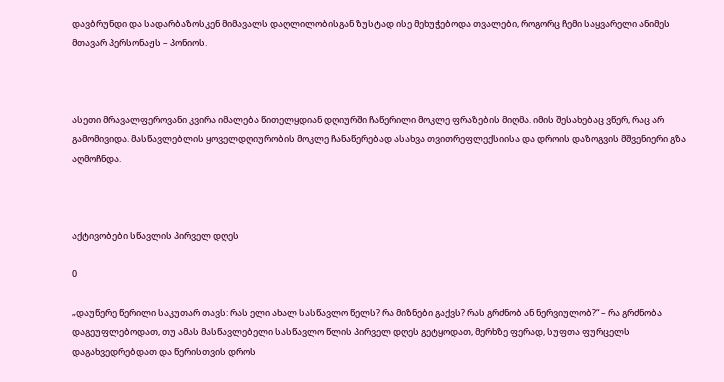დავბრუნდი და სადარბაზოსკენ მიმავალს დაღლილობისგან ზუსტად ისე მეხუჭებოდა თვალები, როგორც ჩემი საყვარელი ანიმეს მთავარ პერსონაჟს – პონიოს.



ასეთი მრავალფეროვანი კვირა იმალება წითელყდიან დღიურში ჩაწერილი მოკლე ფრაზების მიღმა. იმის შესახებაც ვწერ, რაც არ გამომივიდა. მასწავლებლის ყოველდღიურობის მოკლე ჩანაწერებად ასახვა თვითრეფლექსიისა და დროის დაზოგვის მშვენიერი გზა აღმოჩნდა.



აქტივობები სწავლის პირველ დღეს

0

„დაუწერე წერილი საკუთარ თავს: რას ელი ახალ სასწავლო წელს? რა მიზნები გაქვს? რას გრძნობ ან ნერვიულობ?“ – რა გრძნობა დაგეუფლებოდათ, თუ ამას მასწავლებელი სასწავლო წლის პირველ დღეს გეტყოდათ, მერხზე ფერად, სუფთა ფურცელს დაგახვედრებდათ და წერისთვის დროს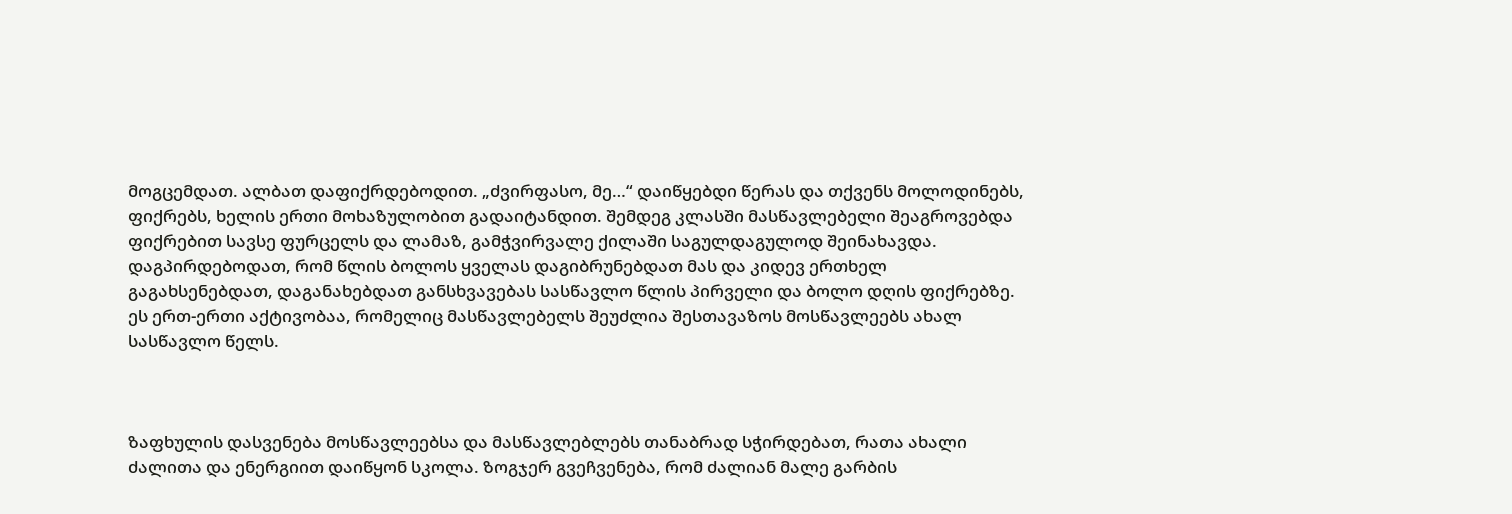მოგცემდათ. ალბათ დაფიქრდებოდით. „ძვირფასო, მე…“ დაიწყებდი წერას და თქვენს მოლოდინებს, ფიქრებს, ხელის ერთი მოხაზულობით გადაიტანდით. შემდეგ კლასში მასწავლებელი შეაგროვებდა ფიქრებით სავსე ფურცელს და ლამაზ, გამჭვირვალე ქილაში საგულდაგულოდ შეინახავდა. დაგპირდებოდათ, რომ წლის ბოლოს ყველას დაგიბრუნებდათ მას და კიდევ ერთხელ გაგახსენებდათ, დაგანახებდათ განსხვავებას სასწავლო წლის პირველი და ბოლო დღის ფიქრებზე. ეს ერთ-ერთი აქტივობაა, რომელიც მასწავლებელს შეუძლია შესთავაზოს მოსწავლეებს ახალ სასწავლო წელს.



ზაფხულის დასვენება მოსწავლეებსა და მასწავლებლებს თანაბრად სჭირდებათ, რათა ახალი ძალითა და ენერგიით დაიწყონ სკოლა. ზოგჯერ გვეჩვენება, რომ ძალიან მალე გარბის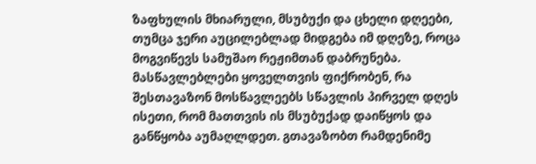ზაფხულის მხიარული, მსუბუქი და ცხელი დღეები, თუმცა ჯერი აუცილებლად მიდგება იმ დღეზე, როცა მოგვიწევს სამუშაო რეჟიმთან დაბრუნება. მასწავლებლები ყოველთვის ფიქრობენ, რა შესთავაზონ მოსწავლეებს სწავლის პირველ დღეს ისეთი, რომ მათთვის ის მსუბუქად დაიწყოს და განწყობა აუმაღლდეთ. გთავაზობთ რამდენიმე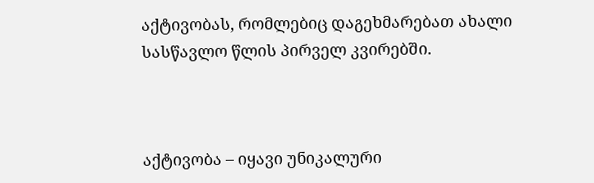აქტივობას, რომლებიც დაგეხმარებათ ახალი სასწავლო წლის პირველ კვირებში.



აქტივობა – იყავი უნიკალური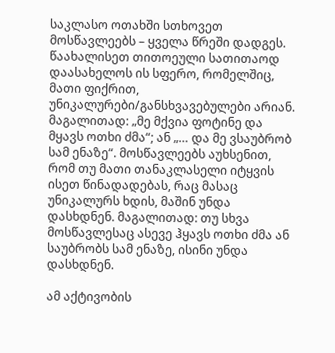საკლასო ოთახში სთხოვეთ მოსწავლეებს – ყველა წრეში დადგეს. წაახალისეთ თითოეული სათითაოდ დაასახელოს ის სფერო, რომელშიც, მათი ფიქრით, უნიკალურები/განსხვავებულები არიან. მაგალითად: „მე მქვია ფოტინე და მყავს ოთხი ძმა“; ან „… და მე ვსაუბრობ სამ ენაზე“. მოსწავლეებს აუხსენით, რომ თუ მათი თანაკლასელი იტყვის ისეთ წინადადებას, რაც მასაც უნიკალურს ხდის, მაშინ უნდა დასხდნენ. მაგალითად: თუ სხვა მოსწავლესაც ასევე ჰყავს ოთხი ძმა ან საუბრობს სამ ენაზე, ისინი უნდა დასხდნენ.

ამ აქტივობის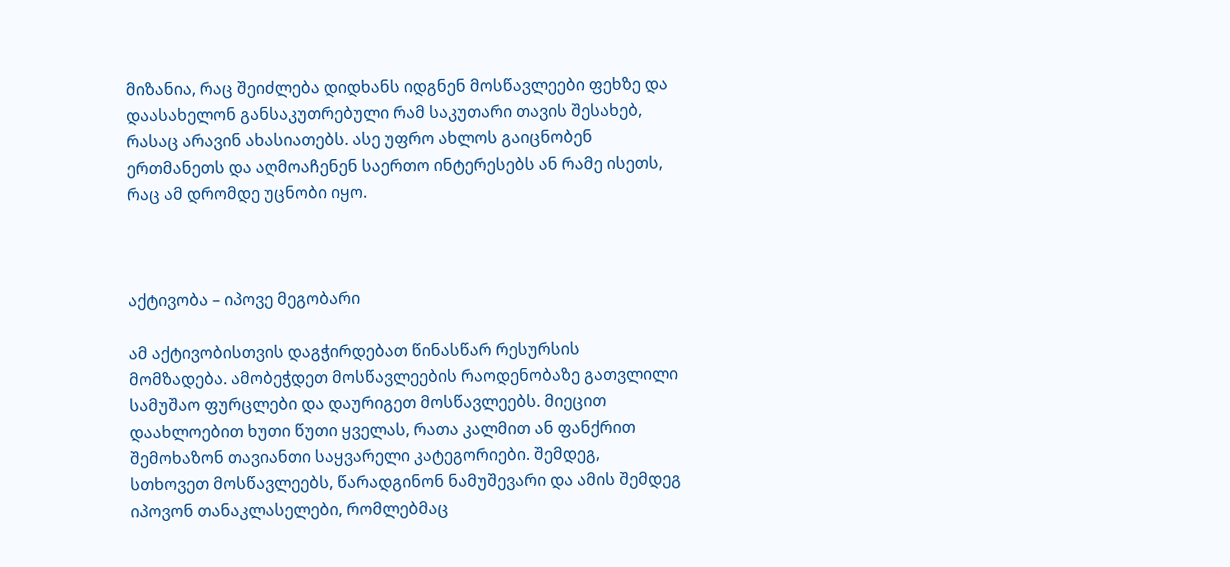მიზანია, რაც შეიძლება დიდხანს იდგნენ მოსწავლეები ფეხზე და დაასახელონ განსაკუთრებული რამ საკუთარი თავის შესახებ, რასაც არავინ ახასიათებს. ასე უფრო ახლოს გაიცნობენ ერთმანეთს და აღმოაჩენენ საერთო ინტერესებს ან რამე ისეთს, რაც ამ დრომდე უცნობი იყო.



აქტივობა – იპოვე მეგობარი

ამ აქტივობისთვის დაგჭირდებათ წინასწარ რესურსის მომზადება. ამობეჭდეთ მოსწავლეების რაოდენობაზე გათვლილი სამუშაო ფურცლები და დაურიგეთ მოსწავლეებს. მიეცით დაახლოებით ხუთი წუთი ყველას, რათა კალმით ან ფანქრით შემოხაზონ თავიანთი საყვარელი კატეგორიები. შემდეგ, სთხოვეთ მოსწავლეებს, წარადგინონ ნამუშევარი და ამის შემდეგ იპოვონ თანაკლასელები, რომლებმაც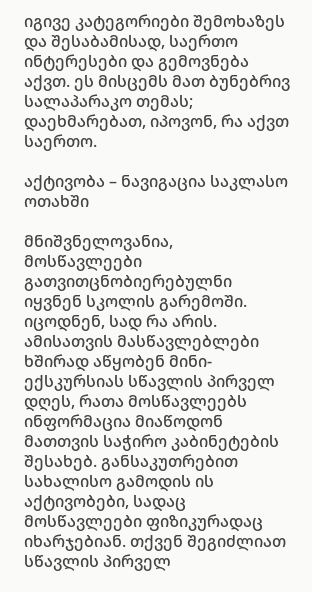იგივე კატეგორიები შემოხაზეს და შესაბამისად, საერთო ინტერესები და გემოვნება აქვთ. ეს მისცემს მათ ბუნებრივ სალაპარაკო თემას; დაეხმარებათ, იპოვონ, რა აქვთ საერთო.

აქტივობა – ნავიგაცია საკლასო ოთახში

მნიშვნელოვანია, მოსწავლეები გათვითცნობიერებულნი იყვნენ სკოლის გარემოში. იცოდნენ, სად რა არის. ამისათვის მასწავლებლები ხშირად აწყობენ მინი-ექსკურსიას სწავლის პირველ დღეს, რათა მოსწავლეებს ინფორმაცია მიაწოდონ მათთვის საჭირო კაბინეტების შესახებ. განსაკუთრებით სახალისო გამოდის ის აქტივობები, სადაც მოსწავლეები ფიზიკურადაც იხარჯებიან. თქვენ შეგიძლიათ სწავლის პირველ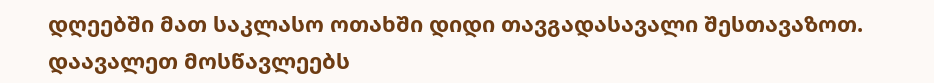დღეებში მათ საკლასო ოთახში დიდი თავგადასავალი შესთავაზოთ. დაავალეთ მოსწავლეებს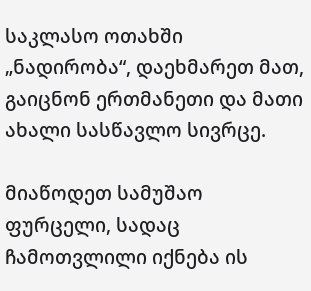საკლასო ოთახში „ნადირობა“, დაეხმარეთ მათ, გაიცნონ ერთმანეთი და მათი ახალი სასწავლო სივრცე.

მიაწოდეთ სამუშაო ფურცელი, სადაც ჩამოთვლილი იქნება ის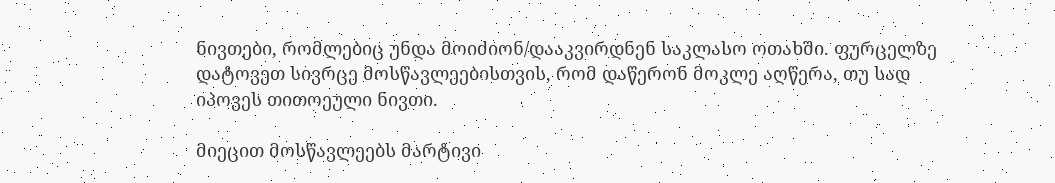ნივთები, რომლებიც უნდა მოიძიონ/დააკვირდნენ საკლასო ოთახში. ფურცელზე დატოვეთ სივრცე მოსწავლეებისთვის, რომ დაწერონ მოკლე აღწერა, თუ სად იპოვეს თითოეული ნივთი.

მიეცით მოსწავლეებს მარტივი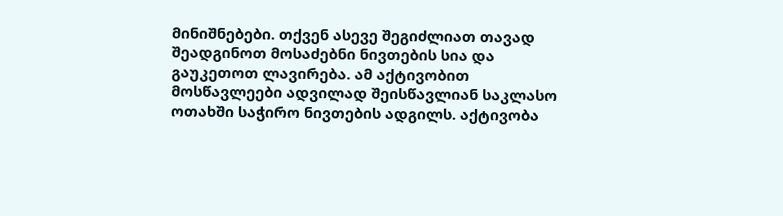მინიშნებები. თქვენ ასევე შეგიძლიათ თავად შეადგინოთ მოსაძებნი ნივთების სია და გაუკეთოთ ლავირება. ამ აქტივობით მოსწავლეები ადვილად შეისწავლიან საკლასო ოთახში საჭირო ნივთების ადგილს. აქტივობა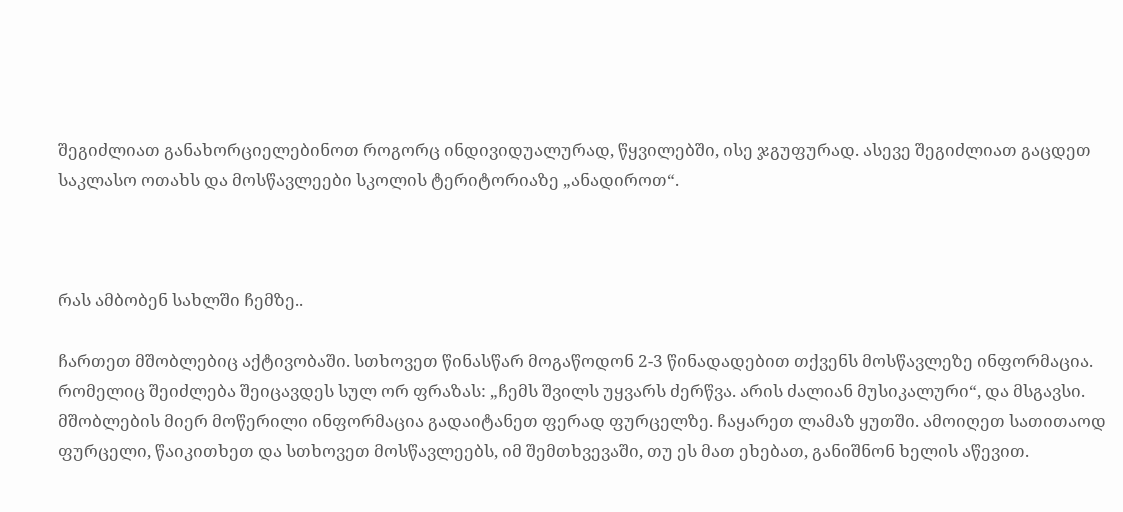შეგიძლიათ განახორციელებინოთ როგორც ინდივიდუალურად, წყვილებში, ისე ჯგუფურად. ასევე შეგიძლიათ გაცდეთ საკლასო ოთახს და მოსწავლეები სკოლის ტერიტორიაზე „ანადიროთ“.



რას ამბობენ სახლში ჩემზე..

ჩართეთ მშობლებიც აქტივობაში. სთხოვეთ წინასწარ მოგაწოდონ 2-3 წინადადებით თქვენს მოსწავლეზე ინფორმაცია. რომელიც შეიძლება შეიცავდეს სულ ორ ფრაზას: „ჩემს შვილს უყვარს ძერწვა. არის ძალიან მუსიკალური“, და მსგავსი. მშობლების მიერ მოწერილი ინფორმაცია გადაიტანეთ ფერად ფურცელზე. ჩაყარეთ ლამაზ ყუთში. ამოიღეთ სათითაოდ ფურცელი, წაიკითხეთ და სთხოვეთ მოსწავლეებს, იმ შემთხვევაში, თუ ეს მათ ეხებათ, განიშნონ ხელის აწევით.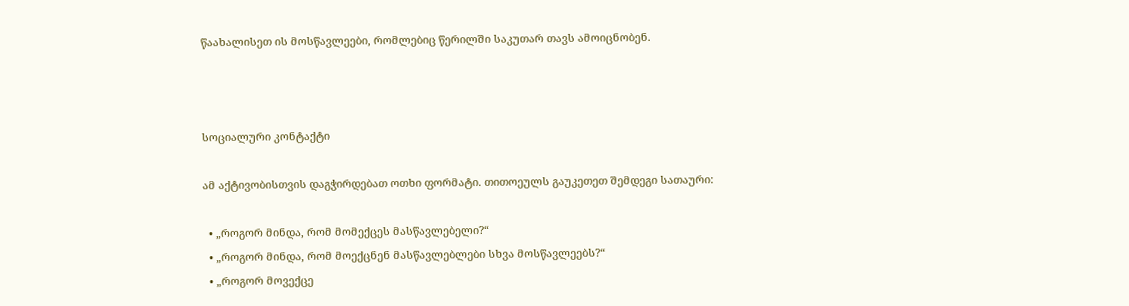წაახალისეთ ის მოსწავლეები, რომლებიც წერილში საკუთარ თავს ამოიცნობენ.



სოციალური კონტაქტი

ამ აქტივობისთვის დაგჭირდებათ ოთხი ფორმატი. თითოეულს გაუკეთეთ შემდეგი სათაური:

  • „როგორ მინდა, რომ მომექცეს მასწავლებელი?“
  • „როგორ მინდა, რომ მოექცნენ მასწავლებლები სხვა მოსწავლეებს?“
  • „როგორ მოვექცე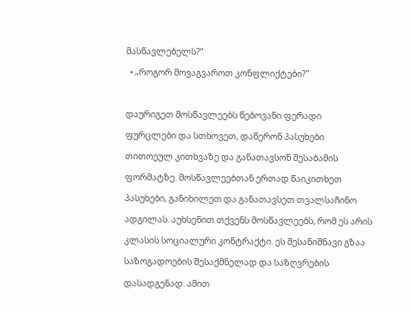მასწავლებელს?“
  • „როგორ მოვაგვაროთ კონფლიქტები?”

დაურიგეთ მოსწავლეებს წებოვანი ფერადი ფურცლები და სთხოვეთ, დაწერონ პასუხები თითოეულ კითხვაზე და განათავსონ შესაბამის ფორმატზე. მოსწავლეებთან ერთად წაიკითხეთ პასუხები, განიხილეთ და განათავსეთ თვალსაჩინო ადგილას. აუხსენით თქვენს მოსწავლეებს, რომ ეს არის კლასის სოციალური კონტრაქტი. ეს შესანიშნავი გზაა საზოგადოების შესაქმნელად და საზღვრების დასადგენად. ამით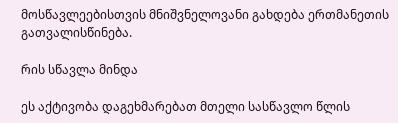მოსწავლეებისთვის მნიშვნელოვანი გახდება ერთმანეთის გათვალისწინება.

რის სწავლა მინდა

ეს აქტივობა დაგეხმარებათ მთელი სასწავლო წლის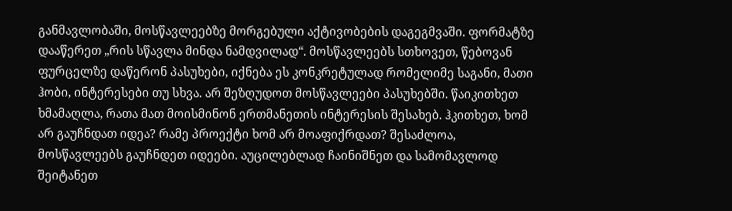განმავლობაში, მოსწავლეებზე მორგებული აქტივობების დაგეგმვაში. ფორმატზე დააწერეთ „რის სწავლა მინდა ნამდვილად“. მოსწავლეებს სთხოვეთ, წებოვან ფურცელზე დაწერონ პასუხები, იქნება ეს კონკრეტულად რომელიმე საგანი, მათი ჰობი, ინტერესები თუ სხვა. არ შეზღუდოთ მოსწავლეები პასუხებში. წაიკითხეთ ხმამაღლა, რათა მათ მოისმინონ ერთმანეთის ინტერესის შესახებ. ჰკითხეთ, ხომ არ გაუჩნდათ იდეა? რამე პროექტი ხომ არ მოაფიქრდათ? შესაძლოა, მოსწავლეებს გაუჩნდეთ იდეები. აუცილებლად ჩაინიშნეთ და სამომავლოდ შეიტანეთ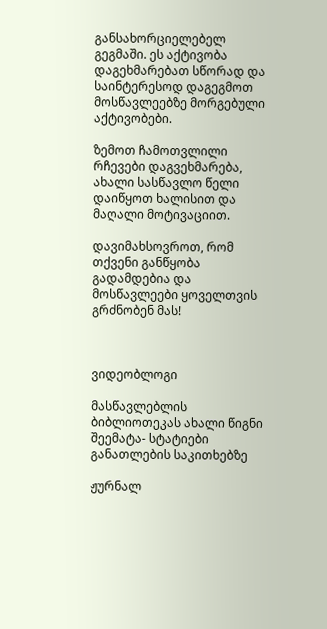განსახორციელებელ გეგმაში. ეს აქტივობა დაგეხმარებათ სწორად და საინტერესოდ დაგეგმოთ მოსწავლეებზე მორგებული აქტივობები.

ზემოთ ჩამოთვლილი რჩევები დაგვეხმარება, ახალი სასწავლო წელი დაიწყოთ ხალისით და მაღალი მოტივაციით.

დავიმახსოვროთ, რომ თქვენი განწყობა გადამდებია და მოსწავლეები ყოველთვის გრძნობენ მას!



ვიდეობლოგი

მასწავლებლის ბიბლიოთეკას ახალი წიგნი შეემატა- სტატიები განათლების საკითხებზე

ჟურნალ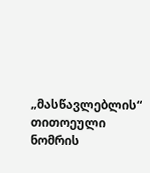„მასწავლებლის“ თითოეული ნომრის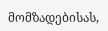მომზადებისას,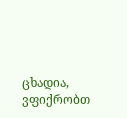ცხადია, ვფიქრობთ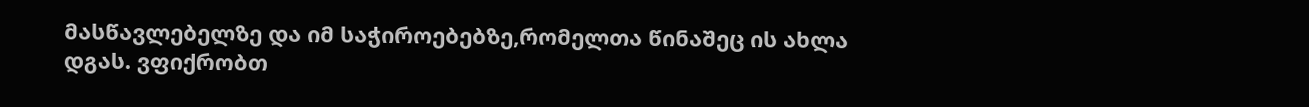მასწავლებელზე და იმ საჭიროებებზე,რომელთა წინაშეც ის ახლა დგას. ვფიქრობთ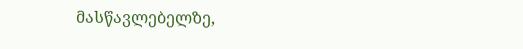მასწავლებელზე,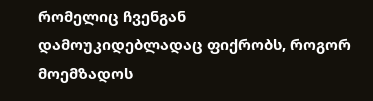რომელიც ჩვენგან დამოუკიდებლადაც ფიქრობს, როგორ მოემზადოს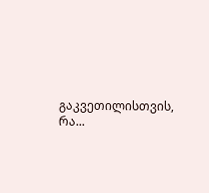გაკვეთილისთვის, რა...